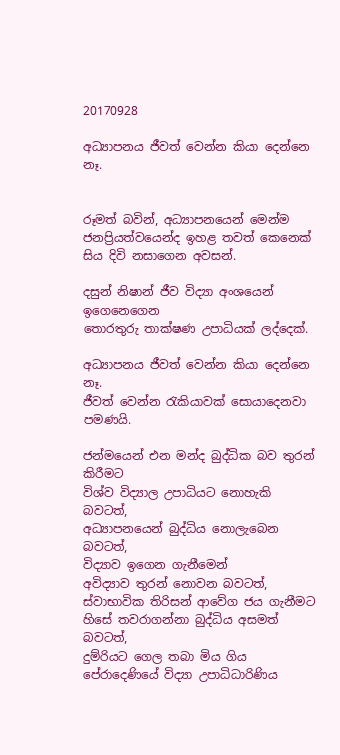20170928

අධ්‍යාපනය ජීවත් වෙන්න කියා දෙන්නෙ නෑ.


රූමත් බවින්, අධ්‍යාපනයෙන් මෙන්ම
ජනප්‍රියත්වයෙන්ද ඉහළ තවත් කෙනෙක්
සිය දිවි නසාගෙන අවසන්.

දසුන් නිෂාන් ජීව විද්‍යා අංශයෙන් ඉගෙනෙගෙන
තොරතුරු තාක්ෂණ උපාධියක් ලද්දෙක්.

අධ්‍යාපනය ජීවත් වෙන්න කියා දෙන්නෙ නෑ.
ජීවත් වෙන්න රැකියාවක් සොයාදෙනවා පමණයි.

ජන්මයෙන් එන මන්ද බුද්ධික බව තුරන් කිරීමට
විශ්ව විද්‍යාල උපාධියට නොහැකි බවටත්,
අධ්‍යාපනයෙන් බුද්ධිය නොලැබෙන බවටත්,
විද්‍යාව ඉගෙන ගැනීමෙන්
අවිද්‍යාව තුරන් නොවන බවටත්,
ස්වාභාවික තිරිසන් ආවේග ජය ගැනීමට
හිසේ තවරාගන්නා බුද්ධිය අසමත් බවටත්,
දුම්රියට ගෙල තබා මිය ගිය
පේරාදෙණියේ විද්‍යා උපාධිධාරිණිය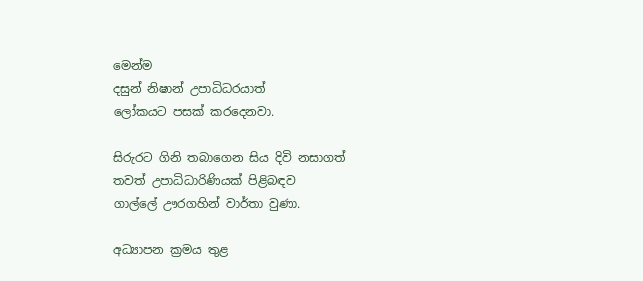මෙන්ම
දසුන් නිෂාන් උපාධිධරයාත්
ලෝකයට පසක් කරදෙනවා.

සිරුරට ගිනි තබාගෙන සිය දිවි නසාගත්
තවත් උපාධිධාරිණියක් පිළිබඳව
ගාල්ලේ ඌරගහින් වාර්තා වුණා.

අධ්‍යාපන ක්‍රමය තුළ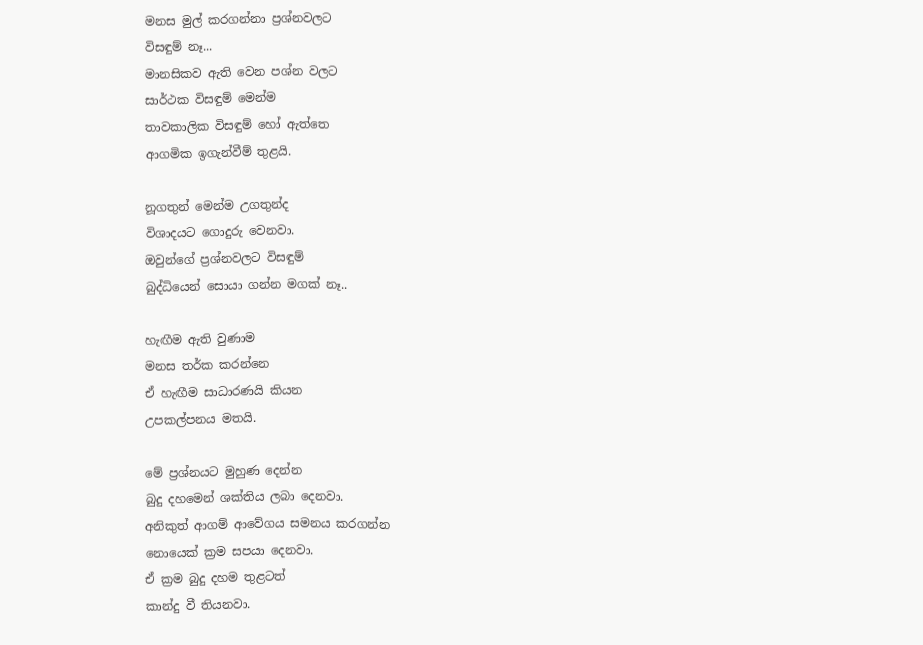මනස මුල් කරගන්නා ප්‍රශ්නවලට
විසඳුම් නෑ...
මානසිකව ඇති වෙන පශ්න වලට
සාර්ථක විසඳුම් මෙන්ම
තාවකාලික විසඳුම් හෝ ඇත්තෙ
ආගමික ඉගැන්වීම් තුළයි.

නූගතුන් මෙන්ම උගතුන්ද
විශාදයට ගොදුරු වෙනවා.
ඔවුන්ගේ ප්‍රශ්නවලට විසඳුම්
බුද්ධියෙන් සොයා ගන්න මගක් නෑ..

හැඟීම ඇති වුණාම
මනස තර්ක කරන්නෙ
ඒ හැඟීම සාධාරණයි කියන
උපකල්පනය මතයි.

මේ ප්‍රශ්නයට මුහුණ දෙන්න
බුදු දහමෙන් ශක්තිය ලබා දෙනවා.
අනිකුත් ආගම් ආවේගය සමනය කරගන්න
නොයෙක් ක්‍රම සපයා දෙනවා.
ඒ ක්‍රම බුදු දහම තුළටත්
කාන්දු වී තියනවා.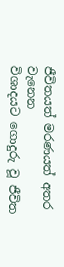ජීවිතයත් මරණයත් අතර වැනෙන
විශාදයට ගොදුරු වූ ජීවිත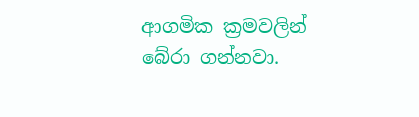ආගමික ක්‍රමවලින් බේරා ගන්නවා.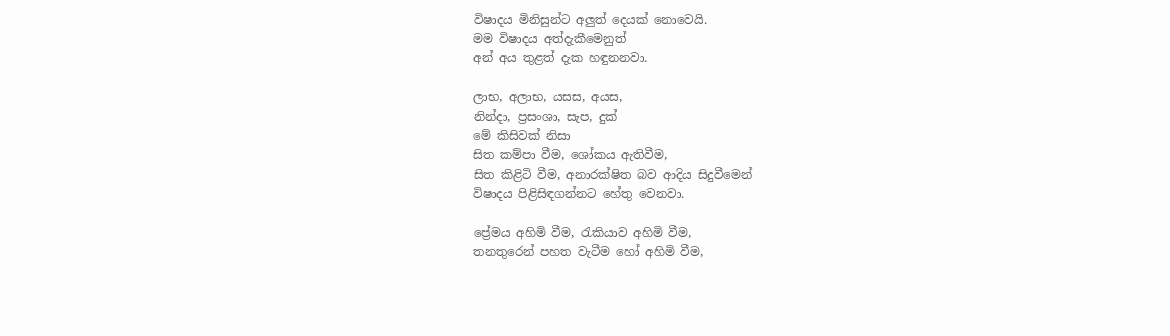විෂාදය මිනිසුන්ට අලුත් දෙයක් නොවෙයි.
මම විෂාදය අත්දැකීමෙනුත්
අන් අය තුළත් දැක හඳුනනවා.

ලාභ, අලාභ, යසස, අයස,
නින්දා, ප්‍රසංශා, සැප, දුක්
මේ කිසිවක් නිසා
සිත කම්පා වීම, ශෝකය ඇතිවීම,
සිත කිළිටි වීම, අනාරක්ෂිත බව ආදිය සිදුවීමෙන්
විෂාදය පිළිසිඳගන්නට හේතු වෙනවා.

ප්‍රේමය අහිමි වීම, රැකියාව අහිමි වීම,
තනතුරෙන් පහත වැටීම හෝ අහිමි වීම,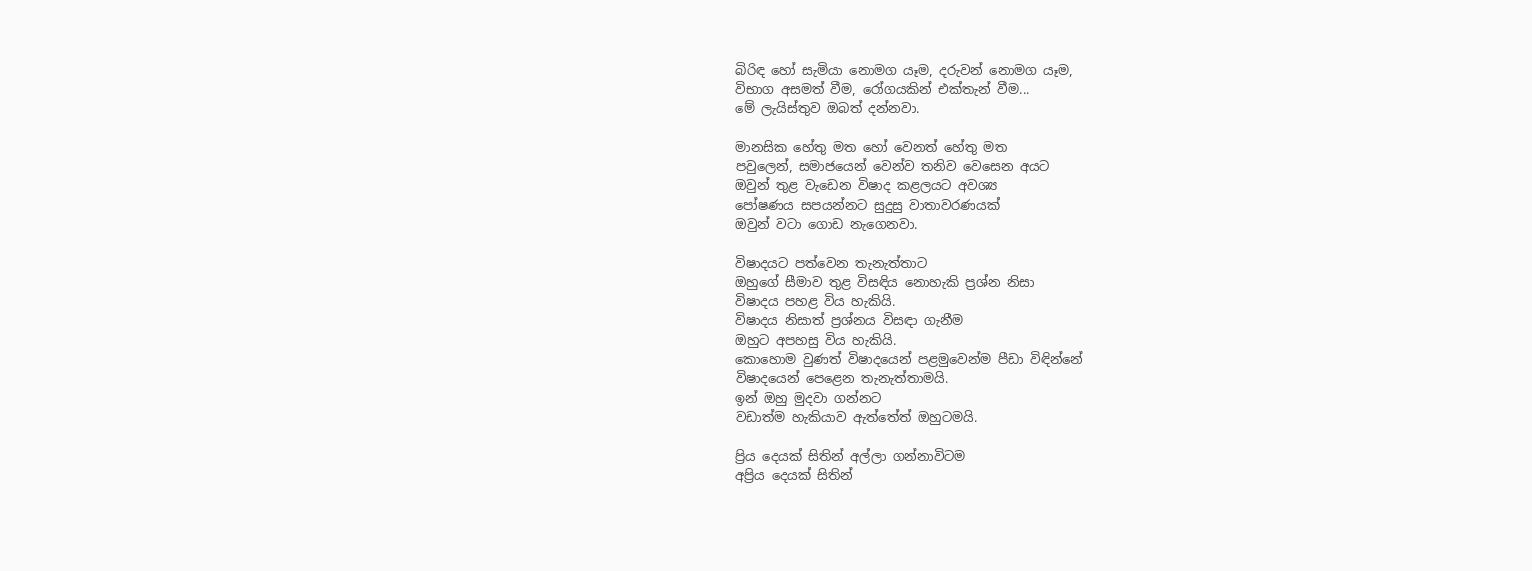බිරිඳ හෝ සැමියා නොමග යෑම, දරුවන් නොමග යෑම,
විභාග අසමත් වීම, රෝගයකින් එක්තැන් වීම...
මේ ලැයිස්තුව ඔබත් දන්නවා.

මානසික හේතු මත හෝ වෙනත් හේතු මත
පවුලෙන්, සමාජයෙන් වෙන්ව තනිව වෙසෙන අයට
ඔවුන් තුළ වැඩෙන විෂාද කළලයට අවශ්‍ය
පෝෂණය සපයන්නට සුදුසු වාතාවරණයක්
ඔවුන් වටා ගොඩ නැගෙනවා.

විෂාදයට පත්වෙන තැනැත්තාට
ඔහුගේ සීමාව තුළ විසඳිය නොහැකි ප්‍රශ්න නිසා
විෂාදය පහළ විය හැකියි.
විෂාදය නිසාත් ප්‍රශ්නය විසඳා ගැනීම
ඔහුට අපහසු විය හැකියි.
කොහොම වුණත් විෂාදයෙන් පළමුවෙන්ම පීඩා විඳින්නේ
විෂාදයෙන් පෙළෙන තැනැත්තාමයි.
ඉන් ඔහු මුදවා ගන්නට
වඩාත්ම හැකියාව ඇත්තේත් ඔහුටමයි.

ප්‍රිය දෙයක් සිතින් අල්ලා ගන්නාවිටම
අප්‍රිය දෙයක් සිතින්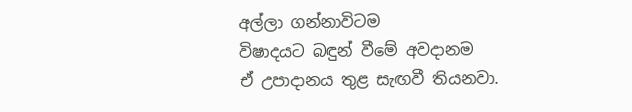අල්ලා ගන්නාවිටම
විෂාදයට බඳුන් වීමේ අවදානම
ඒ උපාදානය තුළ සැඟවී තියනවා.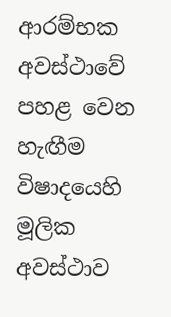ආරම්භක අවස්ථාවේ පහළ වෙන හැඟීම
විෂාදයෙහි මූලික අවස්ථාව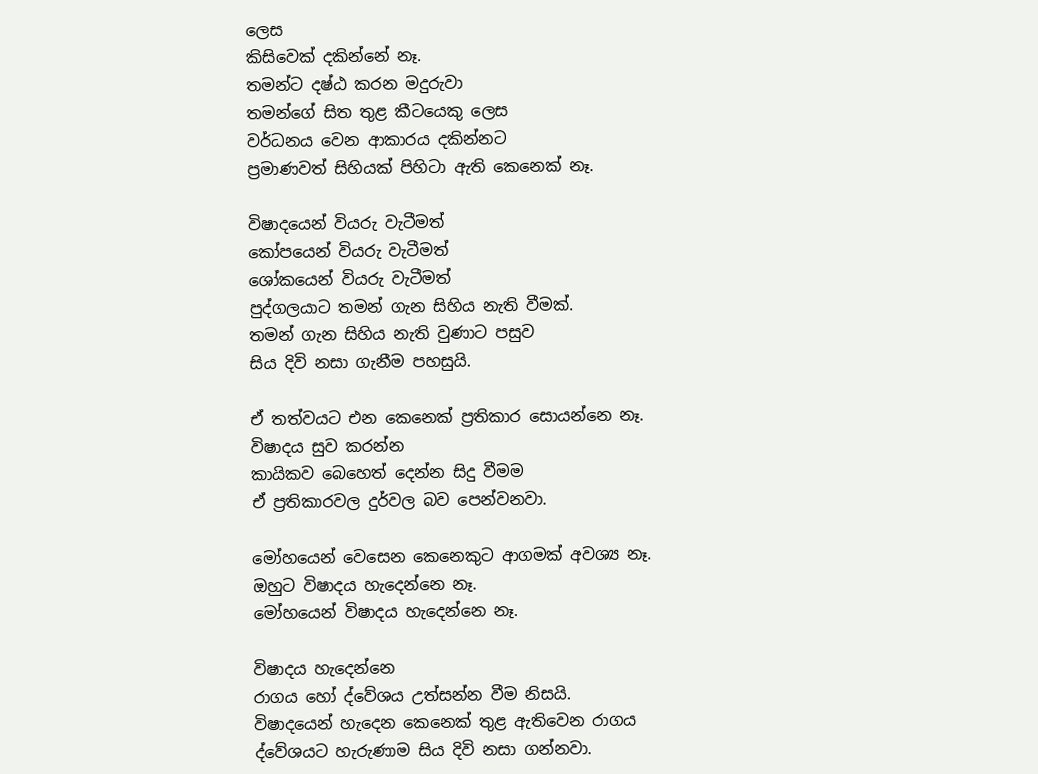ලෙස
කිසිවෙක් දකින්නේ නෑ.
තමන්ට දෂ්ඨ කරන මදුරුවා
තමන්ගේ සිත තුළ කීටයෙකු ලෙස
වර්ධනය වෙන ආකාරය දකින්නට
ප්‍රමාණවත් සිහියක් පිහිටා ඇති කෙනෙක් නෑ.

විෂාදයෙන් වියරු වැටීමත්
කෝපයෙන් වියරු වැටීමත්
ශෝකයෙන් වියරු වැටීමත්
පුද්ගලයාට තමන් ගැන සිහිය නැති වීමක්.
තමන් ගැන සිහිය නැති වුණාට පසුව
සිය දිවි නසා ගැනීම පහසුයි.

ඒ තත්වයට එන කෙනෙක් ප්‍රතිකාර සොයන්නෙ නෑ.
විෂාදය සුව කරන්න
කායිකව බෙහෙත් දෙන්න සිදු වීමම
ඒ ප්‍රතිකාරවල දුර්වල බව පෙන්වනවා.

මෝහයෙන් වෙසෙන කෙනෙකුට ආගමක් අවශ්‍ය නෑ.
ඔහුට විෂාදය හැදෙන්නෙ නෑ.
මෝහයෙන් විෂාදය හැදෙන්නෙ නෑ.

විෂාදය හැදෙන්නෙ
රාගය හෝ ද්වේශය උත්සන්න වීම නිසයි.
විෂාදයෙන් හැදෙන කෙනෙක් තුළ ඇතිවෙන රාගය
ද්වේශයට හැරුණාම සිය දිවි නසා ගන්නවා.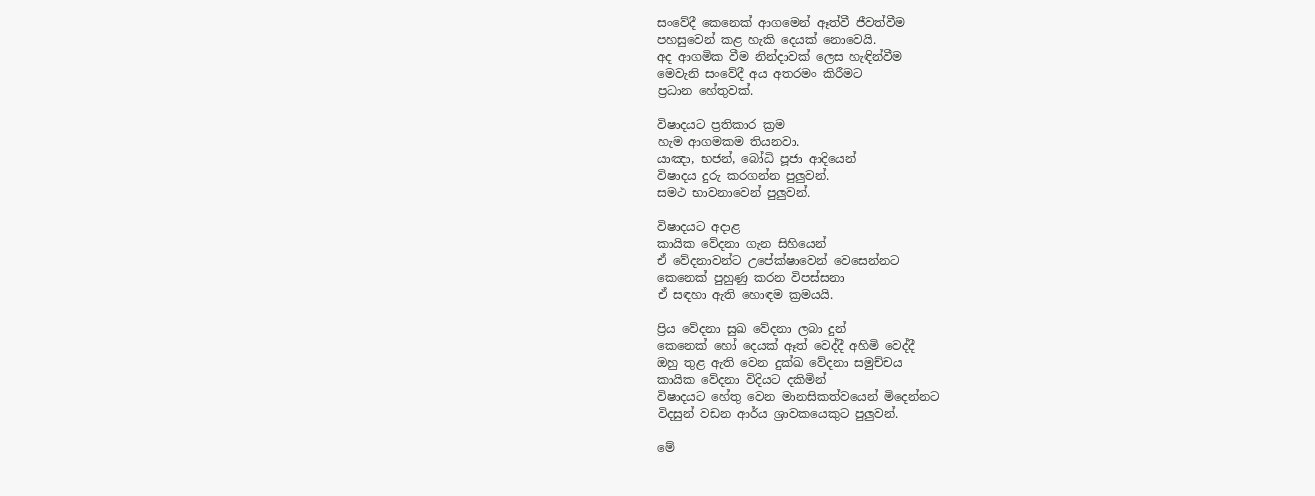සංවේදී කෙනෙක් ආගමෙන් ඈත්වී ජීවත්වීම
පහසුවෙන් කළ හැකි දෙයක් නොවෙයි.
අද ආගමික වීම නින්දාවක් ලෙස හැඳින්වීම
මෙවැනි සංවේදී අය අතරමං කිරීමට
ප්‍රධාන හේතුවක්.

විෂාදයට ප්‍රතිකාර ක්‍රම
හැම ආගමකම තියනවා.
යාඤා, භජන්, බෝධි පූජා ආදියෙන්
විෂාදය දුරු කරගන්න පුලුවන්.
සමථ භාවනාවෙන් පුලුවන්.

විෂාදයට අදාළ
කායික වේදනා ගැන සිහියෙන්
ඒ වේදනාවන්ට උපේක්ෂාවෙන් වෙසෙන්නට
කෙනෙක් පුහුණු කරන විපස්සනා
ඒ සඳහා ඇති හොඳම ක්‍රමයයි.

ප්‍රිය වේදනා සුඛ වේදනා ලබා දුන්
කෙනෙක් හෝ දෙයක් ඈත් වෙද්දී අහිමි වෙද්දී
ඔහු තුළ ඇති වෙන දුක්ඛ වේදනා සමුච්චය
කායික වේදනා විදියට දකිමින්
විෂාදයට හේතු වෙන මානසිකත්වයෙන් මිදෙන්නට
විදසුන් වඩන ආර්ය ශ්‍රාවකයෙකුට පුලුවන්.

මේ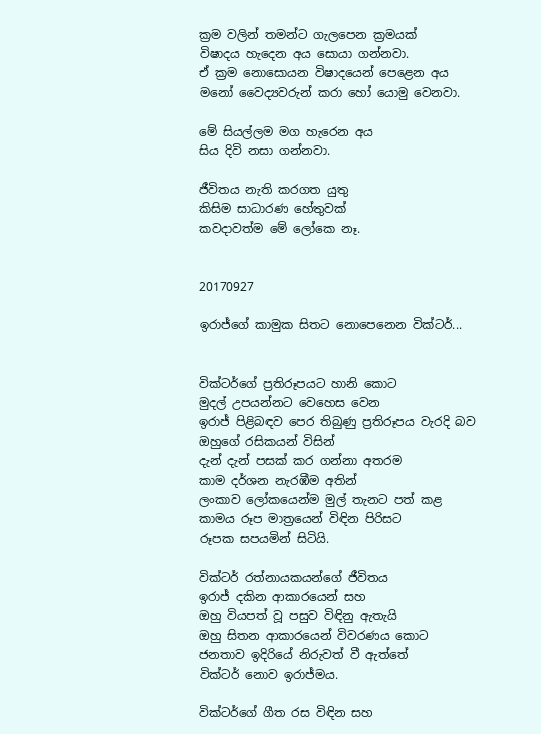ක්‍රම වලින් තමන්ට ගැලපෙන ක්‍රමයක්
විෂාදය හැදෙන අය සොයා ගන්නවා.
ඒ ක්‍රම නොසොයන විෂාදයෙන් පෙළෙන අය
මනෝ වෛද්‍යවරුන් කරා හෝ යොමු වෙනවා.

මේ සියල්ලම මග හැරෙන අය
සිය දිවි නසා ගන්නවා.

ජීවිතය නැති කරගත යුතු
කිසිම සාධාරණ හේතුවක්
කවදාවත්ම මේ ලෝකෙ නෑ.


20170927

ඉරාජ්ගේ කාමුක සිතට නොපෙනෙන වික්ටර්...


වික්ටර්ගේ ප්‍රතිරූපයට හානි කොට
මුදල් උපයන්නට වෙහෙස වෙන
ඉරාජ් පිළිබඳව පෙර තිබුණු ප්‍රතිරූපය වැරදි බව
ඔහුගේ රසිකයන් විසින්
දැන් දැන් පසක් කර ගන්නා අතරම
කාම දර්ශන නැරඹීම අතින්
ලංකාව ලෝකයෙන්ම මුල් තැනට පත් කළ
කාමය රූප මාත්‍රයෙන් විඳින පිරිසට
රූපක සපයමින් සිටියි.

වික්ටර් රත්නායකයන්ගේ ජීවිතය
ඉරාජ් දකින ආකාරයෙන් සහ
ඔහු වියපත් වූ පසුව විඳිනු ඇතැයි
ඔහු සිතන ආකාරයෙන් විවරණය කොට
ජනතාව ඉදිරියේ නිරුවත් වී ඇත්තේ
වික්ටර් නොව ඉරාජ්මය.

වික්ටර්ගේ ගීත රස විඳින සහ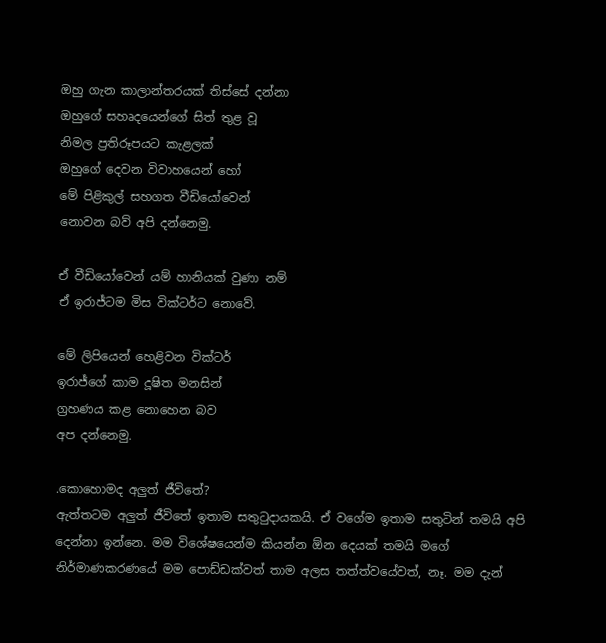ඔහු ගැන කාලාන්තරයක් තිස්සේ දන්නා
ඔහුගේ සහෘදයෙන්ගේ සිත් තුළ වූ
නිමල ප්‍රතිරූපයට කැළලක්
ඔහුගේ දෙවන විවාහයෙන් හෝ
මේ පිළිකුල් සහගත වීඩියෝවෙන්
නොවන බව් අපි දන්නෙමු.

ඒ වීඩියෝවෙන් යම් හානියක් වුණා නම්
ඒ ඉරාජ්ටම මිස වික්ටර්ට නොවේ.

මේ ලිපියෙන් හෙළිවන වික්ටර්
ඉරාජ්ගේ කාම දූෂිත මනසින්
ග්‍රහණය කළ නොහෙන බව
අප දන්නෙමු.

.කොහොමද අලුත් ජීවිතේ?
ඇත්තටම අලුත් ජීවිතේ ඉතාම සතුටුදායකයි. ඒ වගේම ඉතාම සතුටින් තමයි අපි දෙන්නා ඉන්නෙ. මම විශේෂයෙන්ම කියන්න ඕන දෙයක් තමයි මගේ නිර්මාණකරණයේ මම පොඩ්ඩක්වත් තාම අලස තත්ත්වයේවත්, නෑ. මම දැන්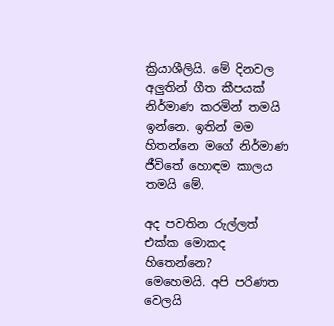ක්‍රියාශීලියි. මේ දිනවල අලුතින් ගීත කීපයක් නිර්මාණ කරමින් තමයි ඉන්නෙ. ඉතින් මම හිතන්නෙ මගේ නිර්මාණ ජීවිතේ හොඳම කාලය තමයි මේ.

අද පවතින රුල්ලත් එක්ක මොකද හිතෙන්නෙ?
මෙහෙමයි. අපි පරිණත වෙලයි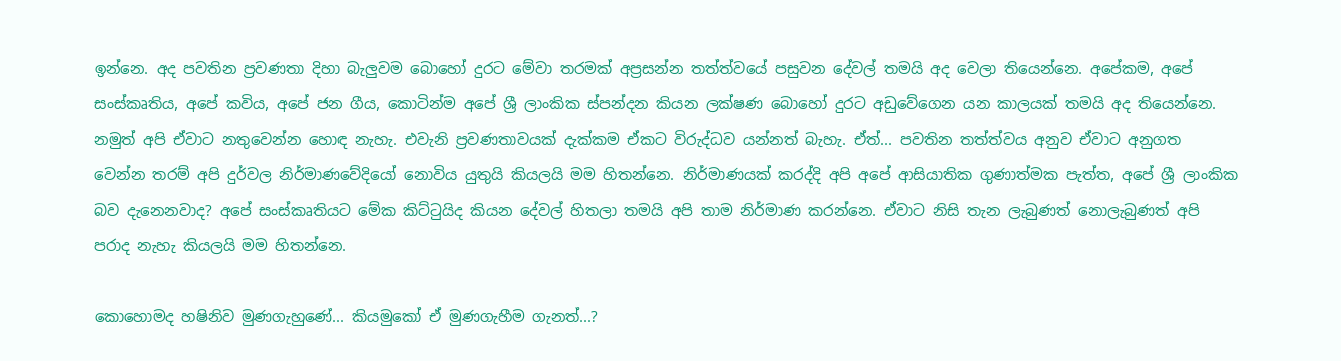ඉන්නෙ. අද පවතින ප්‍රවණතා දිහා බැලුවම බොහෝ දුරට මේවා තරමක් අප්‍රසන්න තත්ත්වයේ පසුවන දේවල් තමයි අද වෙලා තියෙන්නෙ. අපේකම, අපේ සංස්කෘතිය, අපේ කවිය, අපේ ජන ගීය, කොටින්ම අපේ ශ්‍රී ලාංකික ස්පන්දන කියන ලක්ෂණ බොහෝ දුරට අඩුවේගෙන යන කාලයක් තමයි අද තියෙන්නෙ. නමුත් අපි ඒවාට නතුවෙන්න හොඳ නැහැ. එවැනි ප්‍රවණතාවයක් දැක්කම ඒකට විරුද්ධව යන්නත් බැහැ. ඒත්... පවතින තත්ත්වය අනුව ඒවාට අනුගත වෙන්න තරම් අපි දුර්වල නිර්මාණවේදියෝ නොවිය යුතුයි කියලයි මම හිතන්නෙ. නිර්මාණයක් කරද්දි අපි අපේ ආසියාතික ගුණාත්මක පැත්ත, අපේ ශ්‍රී ලාංකික බව දැනෙනවාද? අපේ සංස්කෘතියට මේක කිට්ටුයිද කියන දේවල් හිතලා තමයි අපි තාම නිර්මාණ කරන්නෙ. ඒවාට නිසි තැන ලැබුණත් නොලැබුණත් අපි පරාද නැහැ කියලයි මම හිතන්නෙ.

කොහොමද හෂිනිව මුණගැහුණේ... කියමුකෝ ඒ මුණගැහීම ගැනත්...?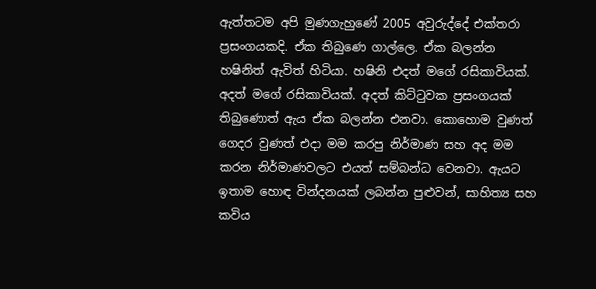ඇත්තටම අපි මුණගැහුණේ 2005 අවුරුද්දේ එක්තරා ප්‍රසංගයකදි. ඒක තිබුණෙ ගාල්ලෙ. ඒක බලන්න හෂිනිත් ඇවිත් හිටියා. හෂිනි එදත් මගේ රසිකාවියක්. අදත් මගේ රසිකාවියක්. අදත් කිට්ටුවක ප්‍රසංගයක් තිබුණොත් ඇය ඒක බලන්න එනවා. කොහොම වුණත් ගෙදර වුණත් එදා මම කරපු නිර්මාණ සහ අද මම කරන නිර්මාණවලට එයත් සම්බන්ධ වෙනවා. ඇයට ඉතාම හොඳ වින්දනයක් ලබන්න පුළුවන්, සාහිත්‍ය සහ කවිය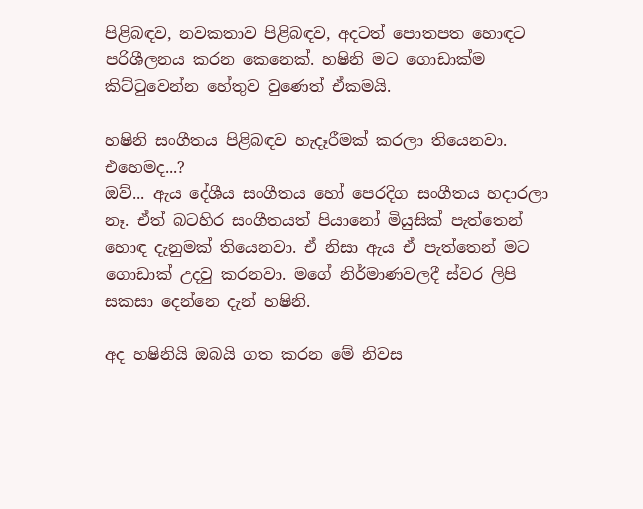පිළිබඳව, නවකතාව පිළිබඳව, අදටත් පොතපත හොඳට පරිශීලනය කරන කෙනෙක්. හෂිනි මට ගොඩාක්ම කිට්ටුවෙන්න හේතුව වුණෙත් ඒකමයි.

හෂිනි සංගීතය පිළිබඳව හැදෑරීමක් කරලා තියෙනවා. එහෙමද...?
ඔව්... ඇය දේශීය සංගීතය හෝ පෙරදිග සංගීතය හදාරලා නෑ. ඒත් බටහිර සංගීතයත් පියානෝ මියුසික් පැත්තෙන් හොඳ දැනුමක් තියෙනවා. ඒ නිසා ඇය ඒ පැත්තෙන් මට ගොඩාක් උදවු කරනවා. මගේ නිර්මාණවලදී ස්වර ලිපි සකසා දෙන්නෙ දැන් හෂිනි.

අද හෂිනියි ඔබයි ගත කරන මේ නිවස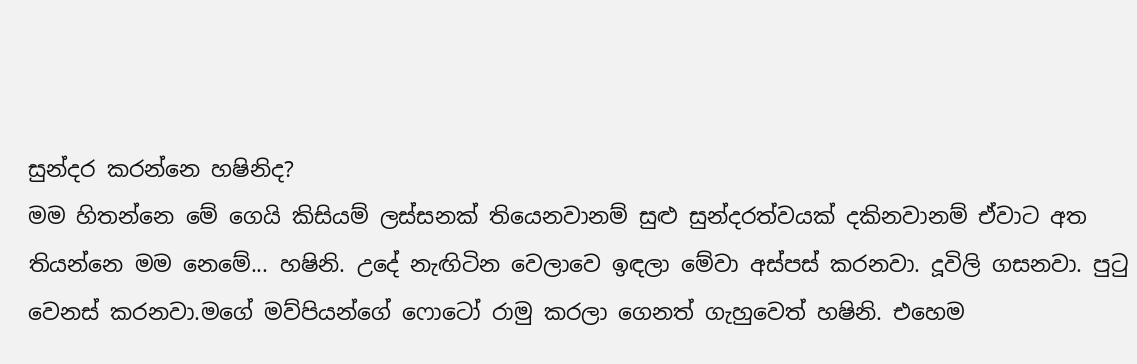සුන්දර කරන්නෙ හෂිනිද?
මම හිතන්නෙ මේ ගෙයි කිසියම් ලස්සනක් තියෙනවානම් සුළු සුන්දරත්වයක් දකිනවානම් ඒවාට අත තියන්නෙ මම නෙමේ... හෂිනි. උදේ නැඟිටින වෙලාවෙ ඉඳලා මේවා අස්පස් කරනවා. දූවිලි ගසනවා. පුටු වෙනස් කරනවා.මගේ මව්පියන්ගේ ෆොටෝ රාමු කරලා ගෙනත් ගැහුවෙත් හෂිනි. එහෙම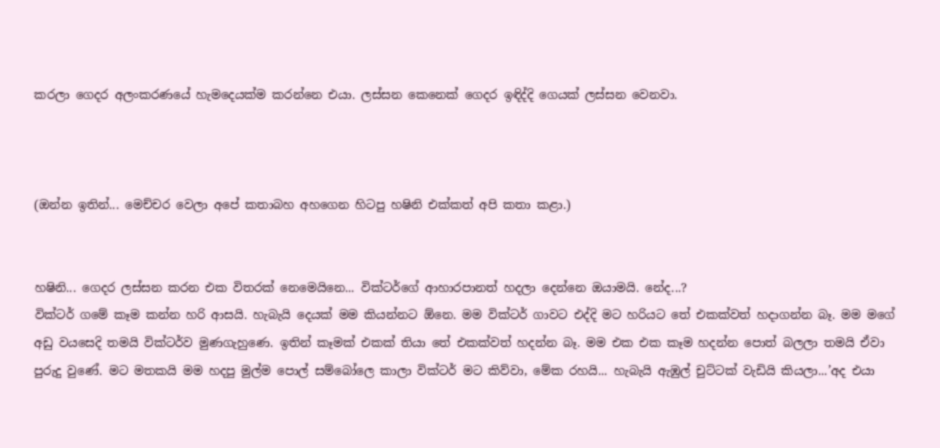කරලා ගෙදර අලංකරණයේ හැමදෙයක්ම කරන්නෙ එයා. ලස්සන කෙනෙක් ගෙදර ඉඳිද්දි ගෙයක් ලස්සන වෙනවා.



(ඔන්න ඉතින්... මෙච්චර වෙලා අපේ කතාබහ අහගෙන හිටපු හෂිනි එක්කත් අපි කතා කළා.)


හෂිනි... ගෙදර ලස්සන කරන එක විතරක් නෙමෙයිනෙ... වික්ටර්ගේ ආහාරපානත් හදලා දෙන්නෙ ඔයාමයි. නේද...?
වික්ටර් ගමේ කෑම කන්න හරි ආසයි. හැබැයි දෙයක් මම කියන්නට ඕනෙ. මම වික්ටර් ගාවට එද්දි මට හරියට තේ එකක්වත් හදාගන්න බෑ. මම මගේ අඩු වයසෙදි තමයි වික්ටර්ව මුණගැහුණෙ. ඉතින් කෑමක් එකක් තියා තේ එකක්වත් හදන්න බෑ. මම එක එක කෑම හදන්න පොත් බලලා තමයි ඒවා පුරුදු වුණේ. මට මතකයි මම හදපු මුල්ම පොල් සම්බෝලෙ කාලා වික්ටර් මට කිව්වා, මේක රහයි... හැබැයි ඇඹුල් චුට්ටක් වැඩියි කියලා...’අද එයා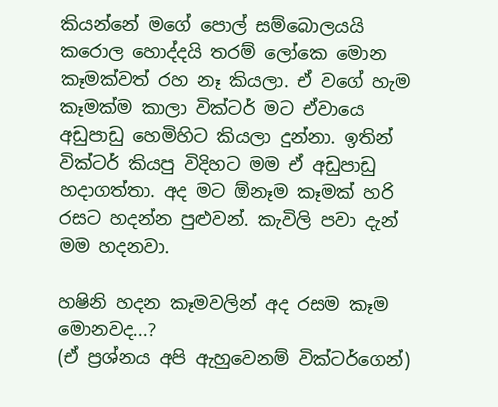කියන්නේ මගේ පොල් සම්බොලයයි කරොල හොද්දයි තරම් ලෝකෙ මොන කෑමක්වත් රහ නෑ කියලා. ඒ වගේ හැම කෑමක්ම කාලා වික්ටර් මට ඒවායෙ අඩුපාඩු හෙමිහිට කියලා දුන්නා. ඉතින් වික්ටර් කියපු විදිහට මම ඒ අඩුපාඩු හදාගත්තා. අද මට ඕනෑම කෑමක් හරි රසට හදන්න පුළුවන්. කැවිලි පවා දැන් මම හදනවා.

හෂිනි හදන කෑමවලින් අද රසම කෑම මොනවද...?
(ඒ ප්‍රශ්නය අපි ඇහුවෙනම් වික්ටර්ගෙන්)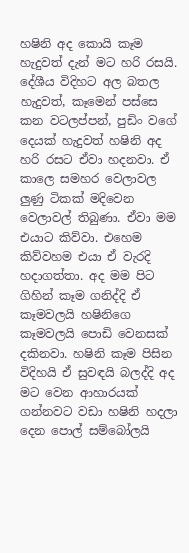හෂිනි අද කොයි කෑම හැදුවත් දැන් මට හරි රසයි. දේශීය විදිහට අල බතල හැදුවත්, කෑමෙන් පස්සෙ කන වටලප්පන්, පුඩිං වගේ දෙයක් හැදුවත් හෂිනි අද හරි රසට ඒවා හදනවා. ඒ කාලෙ සමහර වෙලාවල ලුණු ටිකක් මදිවෙන වෙලාවල් තිබුණා. ඒවා මම එයාට කිව්වා. එහෙම කිව්වහම එයා ඒ වැරදි හදාගත්තා. අද මම පිට ගිහින් කෑම ගනිද්දි ඒ කෑමවලයි හෂිනිගෙ කෑමවලයි පොඩි වෙනසක් දකිනවා. හෂිනි කෑම පිසින විදිහයි ඒ සුවඳයි බලද්දි අද මට වෙන ආහාරයක් ගන්නවට වඩා හෂිනි හදලා දෙන පොල් සම්බෝලයි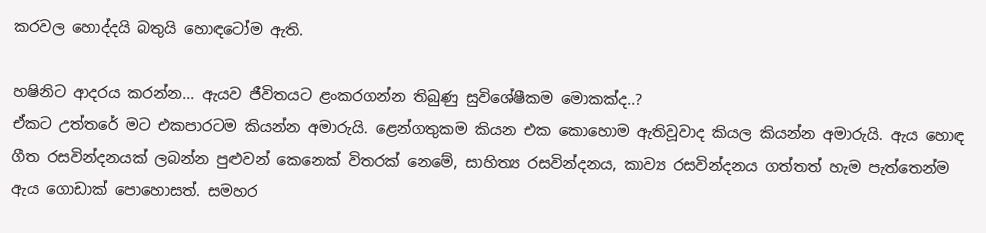කරවල හොද්දයි බතුයි හොඳටෝම ඇති.

හෂිනිට ආදරය කරන්න... ඇයව ජීවිතයට ළංකරගන්න තිබුණු සුවිශේෂීකම මොකක්ද..?
ඒකට උත්තරේ මට එකපාරටම කියන්න අමාරුයි. ළෙන්ගතුකම කියන එක කොහොම ඇතිවූවාද කියල කියන්න අමාරුයි. ඇය හොඳ ගීත රසවින්දනයක් ලබන්න පුළුවන් කෙනෙක් විතරක් නෙමේ, සාහිත්‍ය රසවින්දනය, කාව්‍ය රසවින්දනය ගත්තත් හැම පැත්තෙන්ම ඇය ගොඩාක් පොහොසත්. සමහර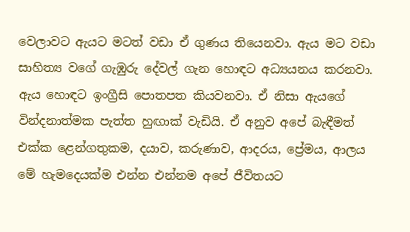වෙලාවට ඇයට මටත් වඩා ඒ ගුණය තියෙනවා. ඇය මට වඩා සාහිත්‍ය වගේ ගැඹුරු දේවල් ගැන හොඳට අධ්‍යයනය කරනවා. ඇය හොඳට ඉංග්‍රීසි පොතපත කියවනවා. ඒ නිසා ඇයගේ වින්දනාත්මක පැත්ත හුඟාක් වැඩියි. ඒ අනුව අපේ බැඳීමත් එක්ක ළෙන්ගතුකම, දයාව, කරුණාව, ආදරය, ප්‍රේමය, ආලය මේ හැමදෙයක්ම එන්න එන්නම අපේ ජීවිතයට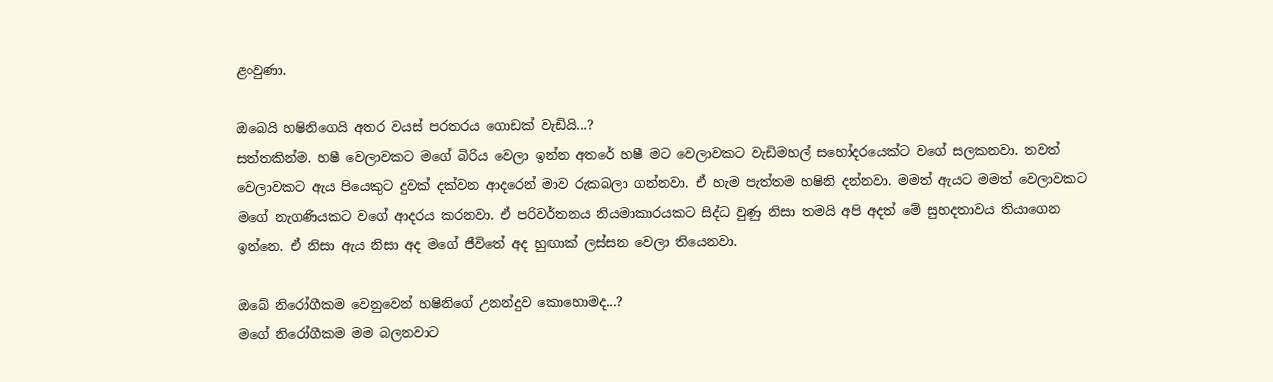ළංවුණා.

ඔබෙයි හෂිනිගෙයි අතර වයස් පරතරය ගොඩක් වැඩියි...?
සත්තකින්ම. හෂී වෙලාවකට මගේ බිරිය වෙලා ඉන්න අතරේ හෂී මට වෙලාවකට වැඩිමහල් සහෝදරයෙක්ට වගේ සලකනවා. තවත් වෙලාවකට ඇය පියෙකුට දුවක් දක්වන ආදරෙන් මාව රුකබලා ගන්නවා. ඒ හැම පැත්තම හෂිනි දන්නවා. මමත් ඇයට මමත් වෙලාවකට මගේ නැගණියකට වගේ ආදරය කරනවා. ඒ පරිවර්තනය නියමාකාරයකට සිද්ධ වුණු නිසා තමයි අපි අදත් මේ සුහදතාවය තියාගෙන ඉන්නෙ. ඒ නිසා ඇය නිසා අද මගේ ජීවිතේ අද හුඟාක් ලස්සන වෙලා තියෙනවා.

ඔබේ නිරෝගීකම වෙනුවෙන් හෂිනිගේ උනන්දුව කොහොමද...?
මගේ නිරෝගීකම මම බලනවාට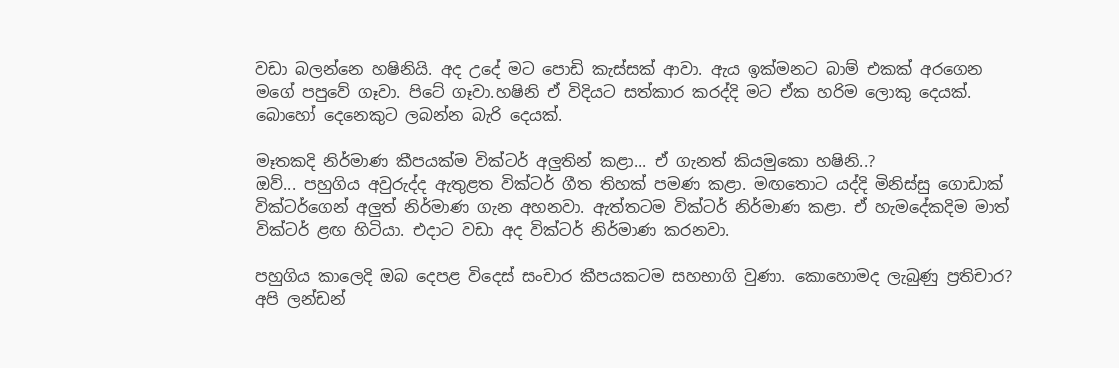වඩා බලන්නෙ හෂිනියි. අද උදේ මට පොඩි කැස්සක් ආවා. ඇය ඉක්මනට බාම් එකක් අරගෙන මගේ පපුවේ ගෑවා. පිටේ ගෑවා.හෂිනි ඒ විදියට සත්කාර කරද්දි මට ඒක හරිම ලොකු දෙයක්. බොහෝ දෙනෙකුට ලබන්න බැරි දෙයක්.

මෑතකදි නිර්මාණ කීපයක්ම වික්ටර් අලුතින් කළා... ඒ ගැනත් කියමුකො හෂිනි..?
ඔව්... පහුගිය අවුරුද්ද ඇතුළත වික්ටර් ගීත තිහක් පමණ කළා. මඟතොට යද්දි මිනිස්සු ගොඩාක් වික්ටර්ගෙන් අලුත් නිර්මාණ ගැන අහනවා. ඇත්තටම වික්ටර් නිර්මාණ කළා. ඒ හැමදේකදිම මාත් වික්ටර් ළඟ හිටියා. එදාට වඩා අද වික්ටර් නිර්මාණ කරනවා.

පහුගිය කාලෙදි ඔබ දෙපළ විදෙස් සංචාර කීපයකටම සහභාගි වුණා. කොහොමද ලැබුණු ප්‍රතිචාර?
අපි ලන්ඩන්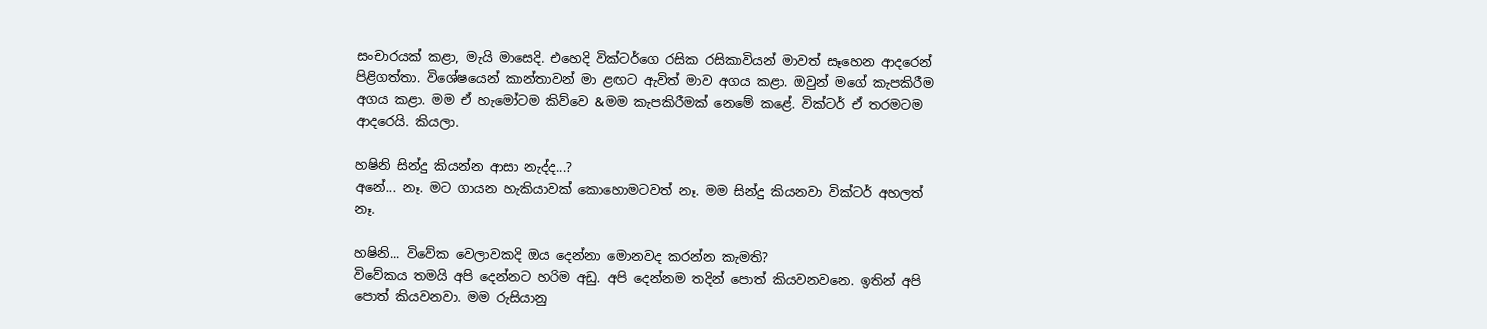සංචාරයක් කළා, මැයි මාසෙදි. එහෙදි වික්ටර්ගෙ රසික රසිකාවියන් මාවත් සෑහෙන ආදරෙන් පිළිගත්තා. විශේෂයෙන් කාන්තාවන් මා ළඟට ඇවිත් මාව අගය කළා. ඔවුන් මගේ කැපකිරීම අගය කළා. මම ඒ හැමෝටම කිව්වෙ &මම කැපකිරීමක් නෙමේ කළේ. වික්ටර් ඒ තරමටම ආදරෙයි. කියලා.

හෂිනි සින්දු කියන්න ආසා නැද්ද...?
අනේ... නෑ. මට ගායන හැකියාවක් කොහොමටවත් නෑ. මම සින්දු කියනවා වික්ටර් අහලත් නෑ.

හෂිනි... විවේක වෙලාවකදි ඔය දෙන්නා මොනවද කරන්න කැමති?
විවේකය තමයි අපි දෙන්නට හරිම අඩු. අපි දෙන්නම තදින් පොත් කියවනවනෙ. ඉතින් අපි පොත් කියවනවා. මම රුසියානු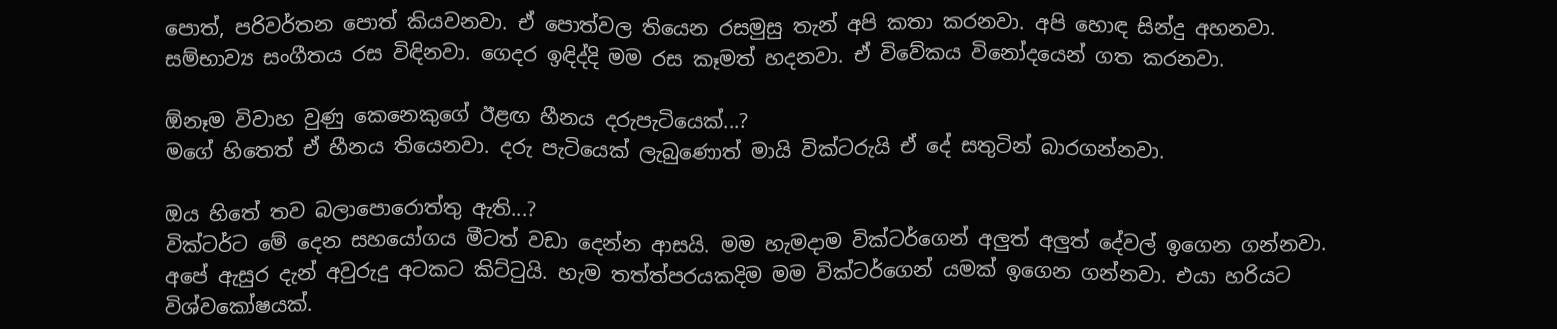පොත්, පරිවර්තන පොත් කියවනවා. ඒ පොත්වල තියෙන රසමුසු තැන් අපි කතා කරනවා. අපි හොඳ සින්දු අහනවා. සම්භාව්‍ය සංගීතය රස විඳිනවා. ගෙදර ඉඳිද්දි මම රස කෑමත් හදනවා. ඒ විවේකය විනෝදයෙන් ගත කරනවා.

ඕනෑම විවාහ වුණු කෙනෙකුගේ ඊළඟ හීනය දරුපැටියෙක්...?
මගේ හිතෙත් ඒ හීනය තියෙනවා. දරු පැටියෙක් ලැබු‍ණොත් මායි වික්ටරුයි ඒ දේ සතුටින් බාරගන්නවා.

ඔය හිතේ තව බලාපොරොත්තු ඇති...?
වික්ටර්ට මේ දෙන සහයෝගය මීටත් වඩා දෙන්න ආසයි. මම හැමදාම වික්ටර්ගෙන් අලුත් අලුත් දේවල් ඉගෙන ගන්නවා. අපේ ඇසුර දැන් අවුරුදු අටකට කිට්ටුයි. හැම තත්ත්පරයකදිම මම වික්ටර්ගෙන් යමක් ඉගෙන ගන්නවා. එයා හරියට විශ්වකෝෂයක්.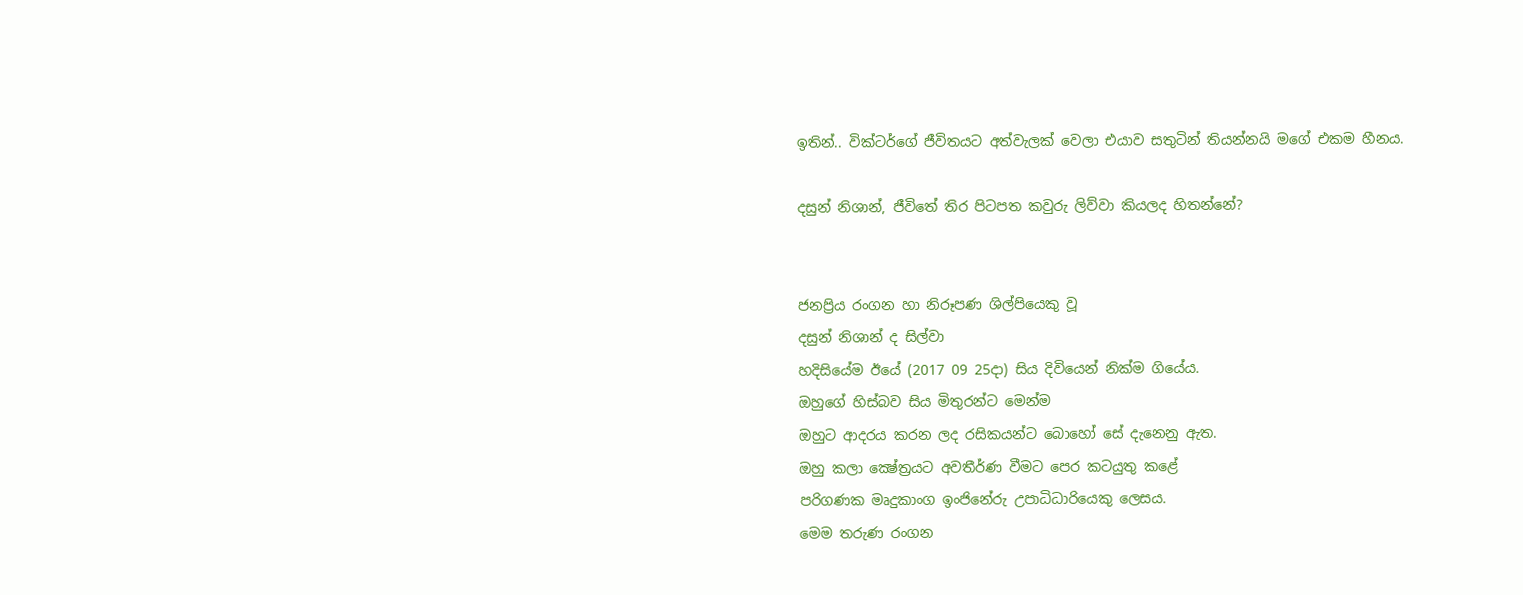ඉතින්.. වික්ටර්ගේ ජීවිතයට අත්වැලක් වෙලා එයාව සතුටින් තියන්නයි මගේ එකම හීනය.

දසුන් නිශාන්, ජීවිතේ තිර පිටපත කවුරු ලිව්වා කියලද හිතන්නේ?


ජනප්‍රිය රංගන හා නිරූපණ ශිල්පියෙකු වූ
දසුන් නිශාන් ද සිල්වා
හදිසියේම ඊයේ (2017 09 25දා) සිය දිවියෙන් නික්ම ගියේය.
ඔහුගේ හිස්බව සිය මිතුරන්ට මෙන්ම
ඔහුට ආදරය කරන ලද රසිකයන්ට බොහෝ සේ දැනෙනු ඇත.
ඔහු කලා ක්‍ෂේත්‍රයට අවතීර්ණ වීමට පෙර කටයුතු කළේ
පරිගණක මෘදුකාංග ඉංජිනේරු උපාධිධාරියෙකු ලෙසය.
මෙම තරුණ රංගන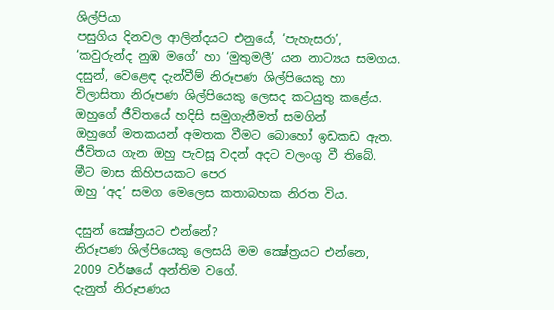ශිල්පියා
පසුගිය දිනවල ආලින්දයට එනුයේ, ‘පැහැසරා’,
‘කවුරුන්ද නුඹ මගේ’ හා ‘මුතුමලී’ යන නාට්‍යය සමගය.
දසුන්, වෙළෙඳ දැන්වීම් නිරූපණ ශිල්පියෙකු හා
විලාසිතා නිරූපණ ශිල්පියෙකු ලෙසද කටයුතු කළේය.
ඔහුගේ ජීවිතයේ හදිසි සමුගැනීමත් සමගින්
ඔහුගේ මතකයන් අමතක වීමට බොහෝ ඉඩකඩ ඇත.
ජීවිතය ගැන ඔහු පැවසූ වදන් අදට වලංගු වී තිබේ.
මීට මාස කිහිපයකට පෙර
ඔහු ‘අද’ සමග මෙලෙස කතාබහක නිරත විය.

දසුන් ක්‍ෂේත්‍රයට එන්නේ?
නිරූපණ ශිල්පියෙකු ලෙසයි මම ක්‍ෂේත්‍රයට එන්නෙ,
2009 වර්ෂයේ අන්තිම වගේ.
දැනුත් නිරූපණය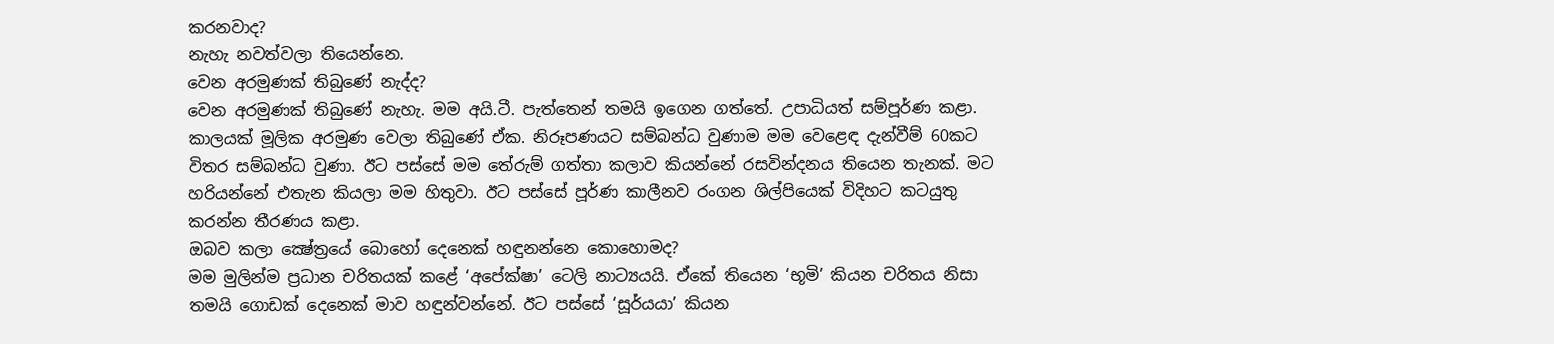කරනවාද?
නැහැ නවත්වලා තියෙන්නෙ.
වෙන අරමුණක් තිබුණේ නැද්ද?
වෙන අරමුණක් තිබුණේ නැහැ. මම අයි.ටී. පැත්තෙන් තමයි ඉගෙන ගත්තේ. උපාධියත් සම්පූර්ණ කළා. කාලයක් මූලික අරමුණ වෙලා තිබුණේ ඒක. නිරූපණයට සම්බන්ධ වුණාම මම වෙළෙඳ දැන්වීම් 60කට විතර සම්බන්ධ වුණා. ඊට පස්සේ මම තේරුම් ගත්තා කලාව කියන්නේ රසවින්දනය තියෙන තැනක්. මට හරියන්නේ එතැන කියලා මම හිතුවා. ඊට පස්සේ පූර්ණ කාලීනව රංගන ශිල්පියෙක් විදිහට කටයුතු කරන්න තීරණය කළා.
ඔබව කලා ක්‍ෂේත්‍රයේ බොහෝ දෙනෙක් හඳුනන්නෙ කොහොමද?
මම මුලින්ම ප්‍රධාන චරිතයක් කළේ ‘අපේක්ෂා’ ටෙලි නාට්‍යයයි. ඒකේ තියෙන ‘භූමි’ කියන චරිතය නිසා තමයි ගොඩක් දෙනෙක් මාව හඳුන්වන්නේ. ඊට පස්සේ ‘සූර්යයා’ කියන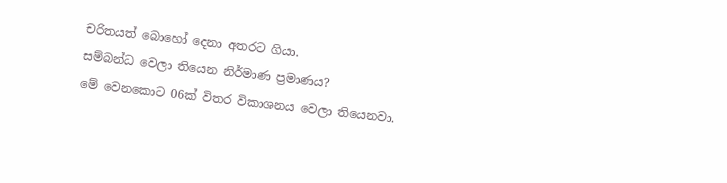චරිතයත් බොහෝ දෙනා අතරට ගියා.
සම්බන්ධ වෙලා තියෙන නිර්මාණ ප්‍රමාණය?
මේ වෙනකොට 06ක් විතර විකාශනය වෙලා තියෙනවා.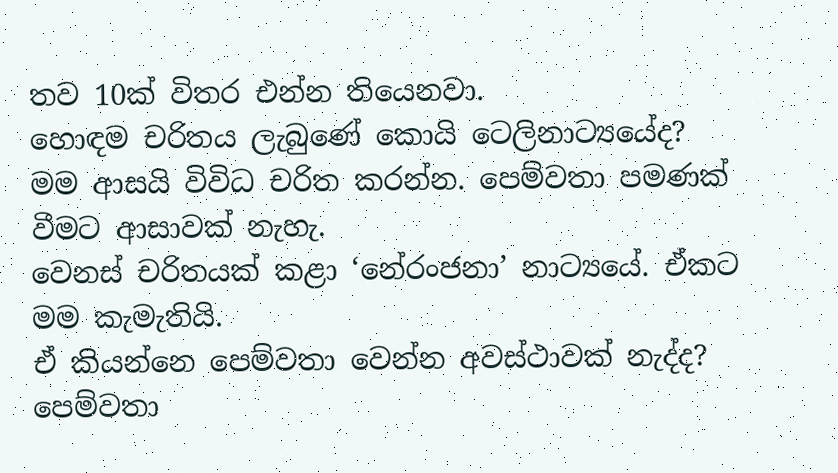තව 10ක් විතර එන්න තියෙනවා.
හොඳම චරිතය ලැබුණේ කොයි ටෙලිනාට්‍යයේද?
මම ආසයි විවිධ චරිත කරන්න. පෙම්වතා පමණක් වීමට ආසාවක් නැහැ.
වෙනස් චරිතයක් කළා ‘නේරංජනා’ නාට්‍යයේ. ඒකට මම කැමැතියි.
ඒ කියන්නෙ පෙම්වතා වෙන්න අවස්ථාවක් නැද්ද?
පෙම්වතා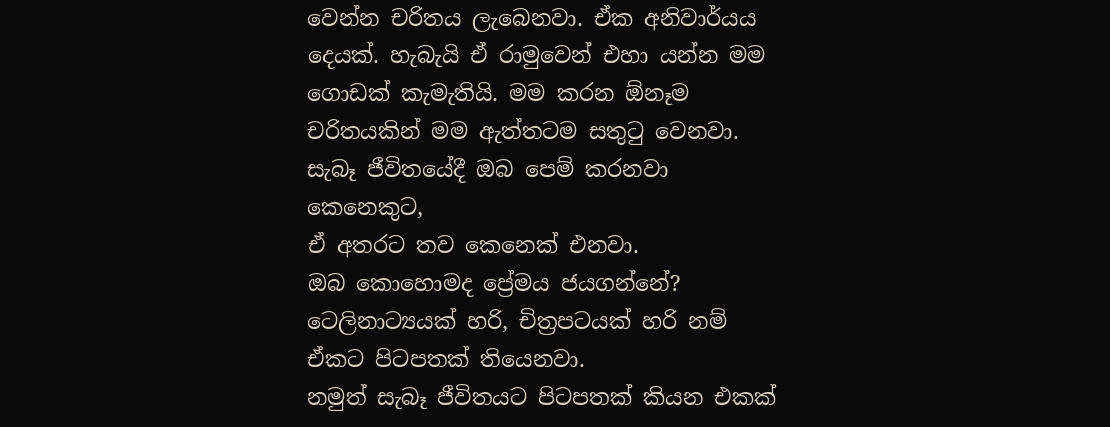වෙන්න චරිතය ලැබෙනවා. ඒක අනිවාර්යය දෙයක්. හැබැයි ඒ රාමුවෙන් එහා යන්න මම ගොඩක් කැමැතියි. මම කරන ඕනෑම චරිතයකින් මම ඇත්තටම සතුටු වෙනවා.
සැබෑ ජීවිතයේදී ඔබ පෙම් කරනවා කෙනෙකුට,
ඒ අතරට තව කෙනෙක් එනවා.
ඔබ කොහොමද ප්‍රේමය ජයගන්නේ?
ටෙලිනාට්‍යයක් හරි, චිත්‍රපටයක් හරි නම්
ඒකට පිටපතක් තියෙනවා.
නමුත් සැබෑ ජීවිතයට පිටපතක් කියන එකක්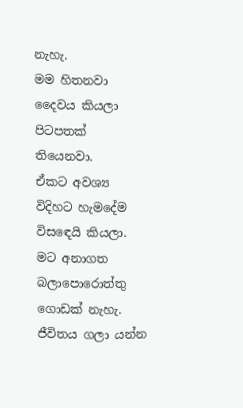නැහැ.
මම හිතනවා දෛවය කියලා පිටපතක් තියෙනවා.
ඒකට අවශ්‍ය විදිහට හැමදේම විසඳෙයි කියලා.
මට අනාගත බලාපොරොත්තු ගොඩක් නැහැ.
ජීවිතය ගලා යන්න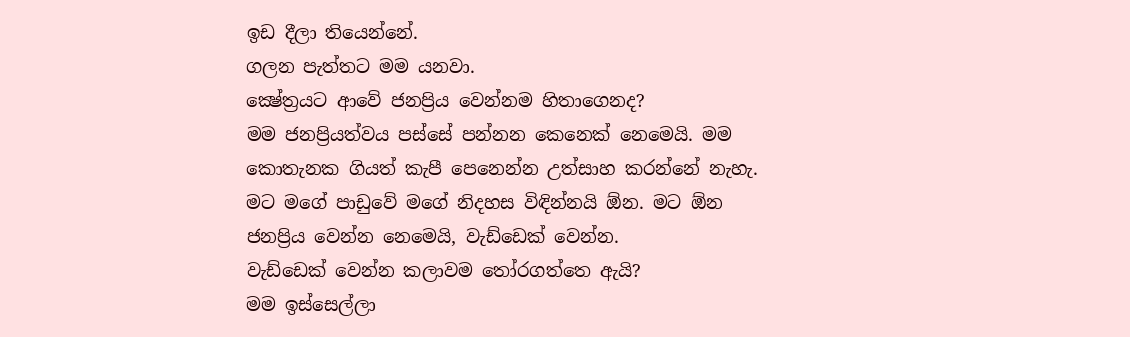ඉඩ දීලා තියෙන්නේ.
ගලන පැත්තට මම යනවා.
ක්‍ෂේත්‍රයට ආවේ ජනප්‍රිය වෙන්නම හිතාගෙනද?
මම ජනප්‍රියත්වය පස්සේ පන්නන කෙනෙක් නෙමෙයි. මම කොතැනක ගියත් කැපී පෙනෙන්න උත්සාහ කරන්නේ නැහැ. මට මගේ පාඩුවේ මගේ නිදහස විඳින්නයි ඕන. මට ඕන ජනප්‍රිය වෙන්න නෙමෙයි, වැඩ්ඩෙක් වෙන්න.
වැඩ්ඩෙක් වෙන්න කලාවම තෝරගත්තෙ ඇයි?
මම ඉස්සෙල්ලා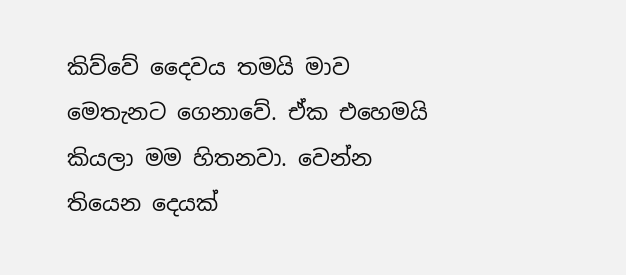කිව්වේ දෛවය තමයි මාව මෙතැනට ගෙනාවේ. ඒක එහෙමයි කියලා මම හිතනවා. වෙන්න තියෙන දෙයක්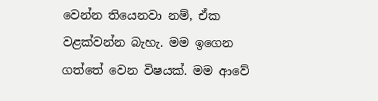වෙන්න තියෙනවා නම්, ඒක වළක්වන්න බැහැ. මම ඉගෙන ගත්තේ වෙන විෂයක්. මම ආවේ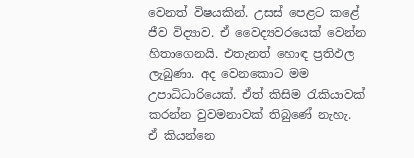වෙනත් විෂයකින්. උසස් පෙළට කළේ ජීව විද්‍යාව. ඒ වෛද්‍යවරයෙක් වෙන්න හිතාගෙනයි. එතැනත් හොඳ ප්‍රතිඵල ලැබුණා. අද වෙනකොට මම උපාධිධාරියෙක්. ඒත් කිසිම රැකියාවක් කරන්න වුවමනාවක් තිබුණේ නැහැ.
ඒ කියන්නෙ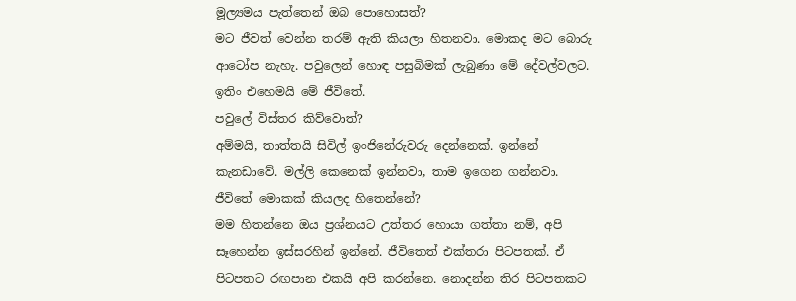මූල්‍යමය පැත්තෙන් ඔබ පොහොසත්?
මට ජීවත් වෙන්න තරම් ඇති කියලා හිතනවා. මොකද මට බොරු ආටෝප නැහැ. පවුලෙන් හොඳ පසුබිමක් ලැබුණා මේ දේවල්වලට. ඉතිං එහෙමයි මේ ජීවිතේ.
පවුලේ විස්තර කිව්වොත්?
අම්මයි, තාත්තයි සිවිල් ඉංජිනේරුවරු දෙන්නෙක්. ඉන්නේ කැනඩාවේ. මල්ලි කෙනෙක් ඉන්නවා, තාම ඉගෙන ගන්නවා.
ජීවිතේ මොකක් කියලද හිතෙන්නේ?
මම හිතන්නෙ ඔය ප්‍රශ්නයට උත්තර හොයා ගත්තා නම්, අපි සෑහෙන්න ඉස්සරහින් ඉන්නේ. ජීවිතෙත් එක්තරා පිටපතක්. ඒ පිටපතට රඟපාන එකයි අපි කරන්නෙ. නොදන්න තිර පිටපතකට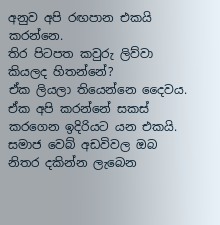අනුව අපි රඟපාන එකයි කරන්නෙ.
තිර පිටපත කවුරු ලිව්වා කියලද හිතන්නේ?
ඒක ලියලා තියෙන්නෙ දෛවය. ඒක අපි කරන්නේ සකස් කරගෙන ඉදිරියට යන එකයි.
සමාජ වෙබ් අඩවිවල ඔබ නිතර දකින්න ලැබෙන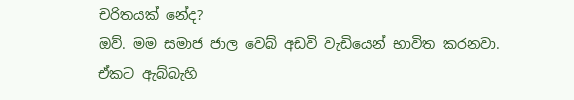චරිතයක් නේද?
ඔව්. මම සමාජ ජාල වෙබ් අඩවි වැඩියෙන් භාවිත කරනවා.
ඒකට ඇබ්බැහි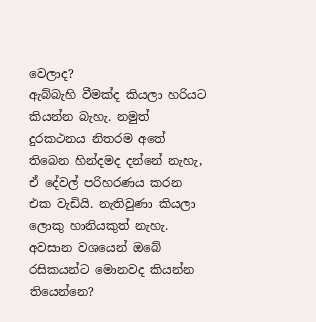වෙලාද?
ඇබ්බැහි වීමක්ද කියලා හරියට කියන්න බැහැ. නමුත් දුරකථනය නිතරම අතේ තිබෙන හින්දමද දන්නේ නැහැ, ඒ දේවල් පරිහරණය කරන එක වැඩියි. නැතිවුණා කියලා ලොකු හානියකුත් නැහැ.
අවසාන වශයෙන් ඔබේ රසිකයන්ට මොනවද කියන්න තියෙන්නෙ?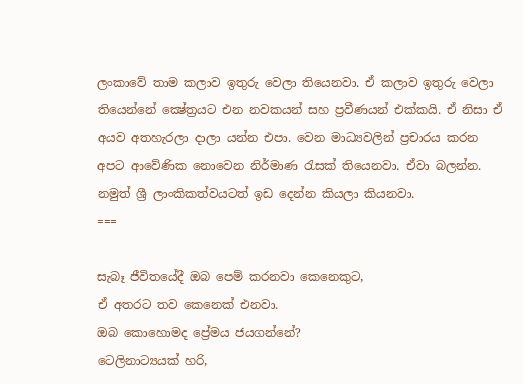ලංකාවේ තාම කලාව ඉතුරු වෙලා තියෙනවා. ඒ කලාව ඉතුරු වෙලා තියෙන්නේ ක්‍ෂේත්‍රයට එන නවකයන් සහ ප්‍රවීණයන් එක්කයි. ඒ නිසා ඒ අයව අතහැරලා දාලා යන්න එපා. වෙන මාධ්‍යවලින් ප්‍රචාරය කරන අපට ආවේණික නොවෙන නිර්මාණ රැසක් තියෙනවා. ඒවා බලන්න. නමුත් ශ්‍රී ලාංකිකත්වයටත් ඉඩ දෙන්න කියලා කියනවා.
===

සැබෑ ජීවිතයේදී ඔබ පෙම් කරනවා කෙනෙකුට,
ඒ අතරට තව කෙනෙක් එනවා.
ඔබ කොහොමද ප්‍රේමය ජයගන්නේ?
ටෙලිනාට්‍යයක් හරි,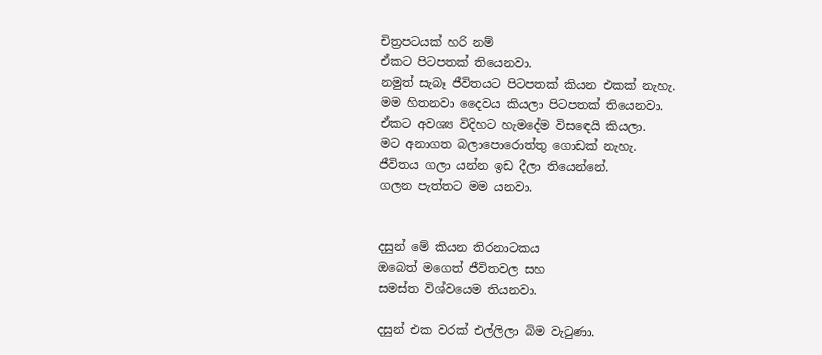චිත්‍රපටයක් හරි නම්
ඒකට පිටපතක් තියෙනවා.
නමුත් සැබෑ ජීවිතයට පිටපතක් කියන එකක් නැහැ.
මම හිතනවා දෛවය කියලා පිටපතක් තියෙනවා.
ඒකට අවශ්‍ය විදිහට හැමදේම විසඳෙයි කියලා.
මට අනාගත බලාපොරොත්තු ගොඩක් නැහැ.
ජීවිතය ගලා යන්න ඉඩ දීලා තියෙන්නේ.
ගලන පැත්තට මම යනවා.


දසුන් මේ කියන තිරනාටකය
ඔබෙත් මගෙත් ජීවිතවල සහ
සමස්ත විශ්වයෙම තියනවා.

දසුන් එක වරක් එල්ලිලා බිම වැටුණා.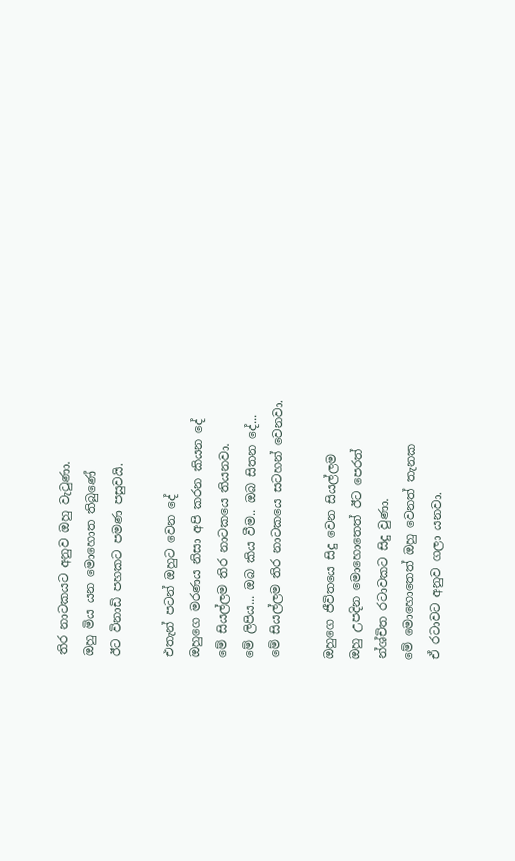තිර නාටකයට අනුව ඔහු වැටුණා.
ඔහු මිය යන මොහොත තිබුණේ
ඊට විනාඩි පහකට පමණ පසුවයි.

එතැන් පටන් ඔහුට වෙන දේ
ඔහුගෙ මරණය නිසා අපි කරන කියන දේ
මේ සියල්ලම තිර නාටකයෙ තියනවා.
මේ ලිපිය... ඔබ කිය වීම.. ඔබ සිතන දේ...
මේ සියල්ලම තිර නාටකයෙ සටහන් වෙනවා.

ඔහුගෙ ජීවිතයෙ සිදු වෙන සියල්ලම
ඔහු උපදින මොහොතෙත් ඊට පෙරත්
න්ශ්චිත රටාවකට සිදු වුණා.
මේ මොහොතෙත් ඔහු වෙනත් තැනක
ඒ රටාවට අනුව ගලා යනවා.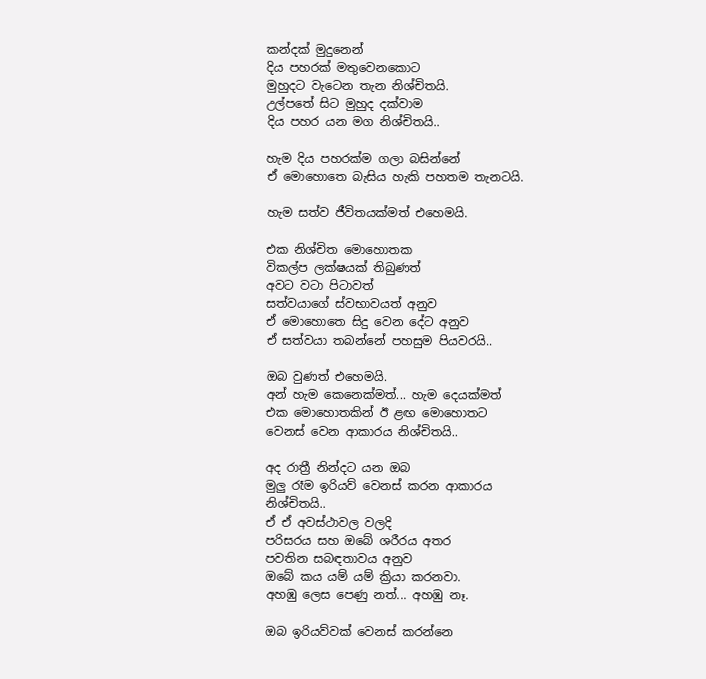කන්දක් මුදුනෙන්
දිය පහරක් මතුවෙනකොට
මුහුදට වැටෙන තැන නිශ්චිතයි.
උල්පතේ සිට මුහුද දක්වාම
දිය පහර යන මග නිශ්චිතයි..

හැම දිය පහරක්ම ගලා බසින්නේ
ඒ මොහොතෙ බැසිය හැකි පහතම තැනටයි.

හැම සත්ව ජීවිතයක්මත් එහෙමයි.

එක නිශ්චිත මොහොතක
විකල්ප ලක්ෂයක් තිබුණත්
අවට වටා පිටාවත්
සත්වයාගේ ස්වභාවයත් අනුව
ඒ මොහොතෙ සිදු වෙන දේට අනුව
ඒ සත්වයා තබන්නේ පහසුම පියවරයි..

ඔබ වුණත් එහෙමයි.
අන් හැම කෙනෙක්මත්... හැම දෙයක්මත්
එක මොහොතකින් ඊ ළඟ මොහොතට
වෙනස් වෙන ආකාරය නිශ්චිතයි..

අද රාත්‍රී නින්දට යන ඔබ
මුලු රෑම ඉරියව් වෙනස් කරන ආකාරය
නිශ්චිතයි..
ඒ ඒ අවස්ථාවල වලදි
පරිසරය සහ ඔබේ ශරීරය අතර
පවතින සබඳතාවය අනුව
ඔබේ කය යම් යම් ක්‍රියා කරනවා.
අහඹු ලෙස පෙණු නත්... අහඹු නෑ.

ඔබ ඉරියව්වක් වෙනස් කරන්නෙ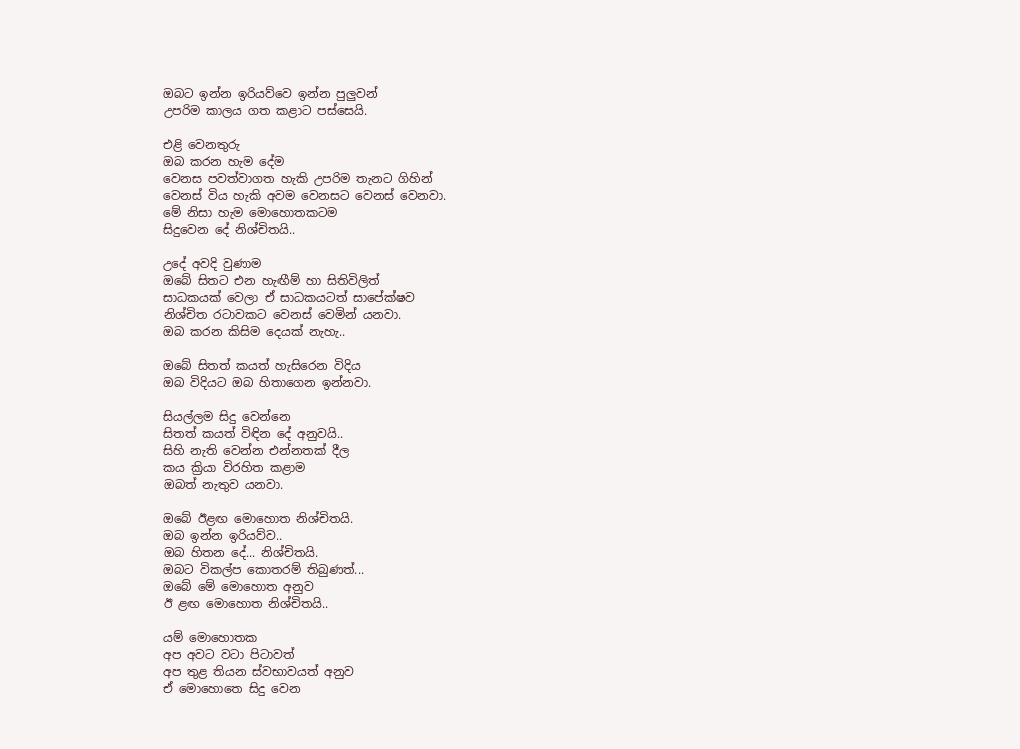ඔබට ඉන්න ඉරියව්වෙ ඉන්න පුලුවන්
උපරිම කාලය ගත කළාට පස්සෙයි.

එළි වෙනතුරු
ඔබ කරන හැම දේම
වෙනස පවත්වාගත හැකි උපරිම තැනට ගිහින්
වෙනස් විය හැකි අවම වෙනසට වෙනස් වෙනවා.
මේ නිසා හැම මොහොතකටම
සිදුවෙන දේ නිශ්චිතයි..

උදේ අවදි වුණාම
ඔබේ සිතට එන හැඟීම් හා සිතිවිලිත්
සාධකයක් වෙලා ඒ සාධකයටත් සාපේක්ෂව
නිශ්චිත රටාවකට වෙනස් වෙමින් යනවා.
ඔබ කරන කිසිම දෙයක් නැහැ..

ඔබේ සිතත් කයත් හැසිරෙන විදිය
ඔබ විදියට ඔබ හිතාගෙන ඉන්නවා.

සියල්ලම සිදු වෙන්නෙ
සිතත් කයත් විඳින දේ අනුවයි..
සිහි නැති වෙන්න එන්නතක් දීල
කය ක්‍රියා විරහිත කළාම
ඔබත් නැතුව යනවා.

ඔබේ ඊළඟ මොහොත නිශ්චිතයි.
ඔබ ඉන්න ඉරියව්ව..
ඔබ හිතන දේ... නිශ්චිතයි.
ඔබට විකල්ප කොතරම් තිබුණත්...
ඔබේ මේ මොහොත අනුව
ඊ ළඟ මොහොත නිශ්චිතයි..

යම් මොහොතක
අප අවට වටා පිටාවත්
අප තුළ තියන ස්වභාවයත් අනුව
ඒ මොහොතෙ සිදු වෙන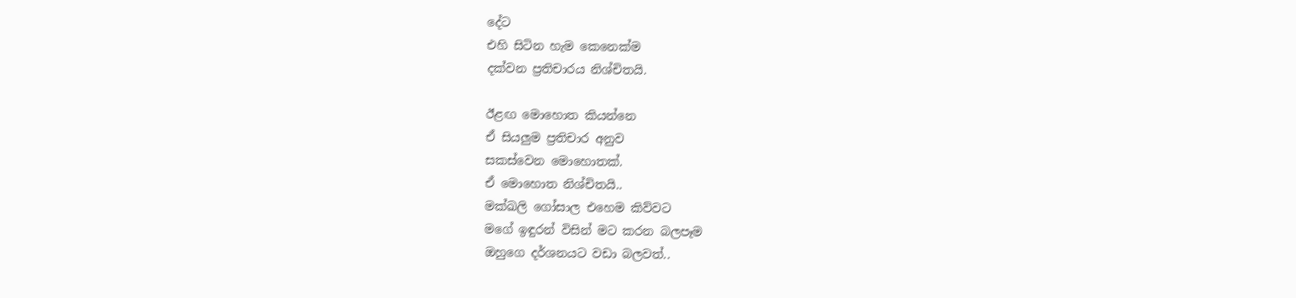දේට
එහි සිටින හැම කෙනෙක්ම
දක්වන ප්‍රතිචාරය නිශ්චිතයි.

ඊළඟ මොහොත කියන්නෙ
ඒ සියලුම ප්‍රතිචාර අනුව
සකස්වෙන මොහොතක්.
ඒ මොහොත නිශ්චිතයි..
මක්ඛලි ගෝසාල එහෙම කිව්වට
මගේ ඉඳුරන් විසින් මට කරන බලපෑම
ඔහුගෙ දර්ශනයට වඩා බලවත්..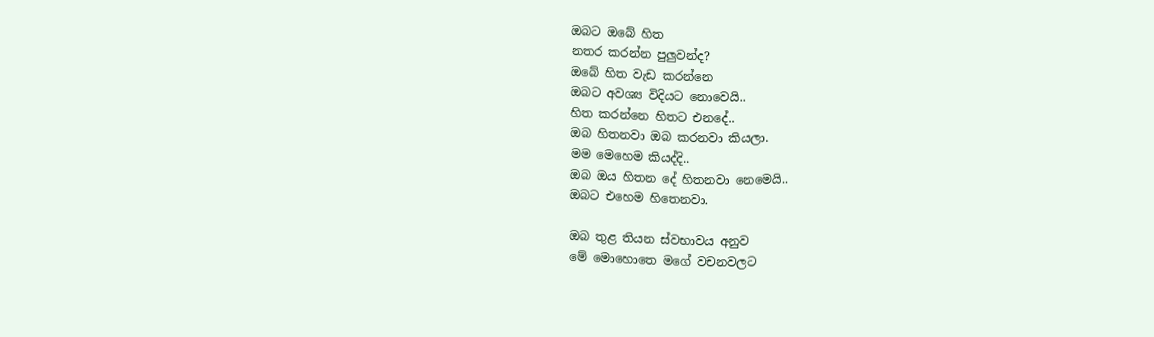ඔබට ඔබේ හිත
නතර කරන්න පුලුවන්ද?
ඔබේ හිත වැඩ කරන්නෙ
ඔබට අවශ්‍ය විදියට නොවෙයි..
හිත කරන්නෙ හිතට එනදේ..
ඔබ හිතනවා ඔබ කරනවා කියලා.
මම මෙහෙම කියද්දි..
ඔබ ඔය හිතන දේ හිතනවා නෙමෙයි..
ඔබට එහෙම හිතෙනවා.

ඔබ තුළ තියන ස්වභාවය අනුව
මේ මොහොතෙ මගේ වචනවලට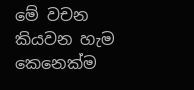මේ වචන කියවන හැම කෙනෙක්ම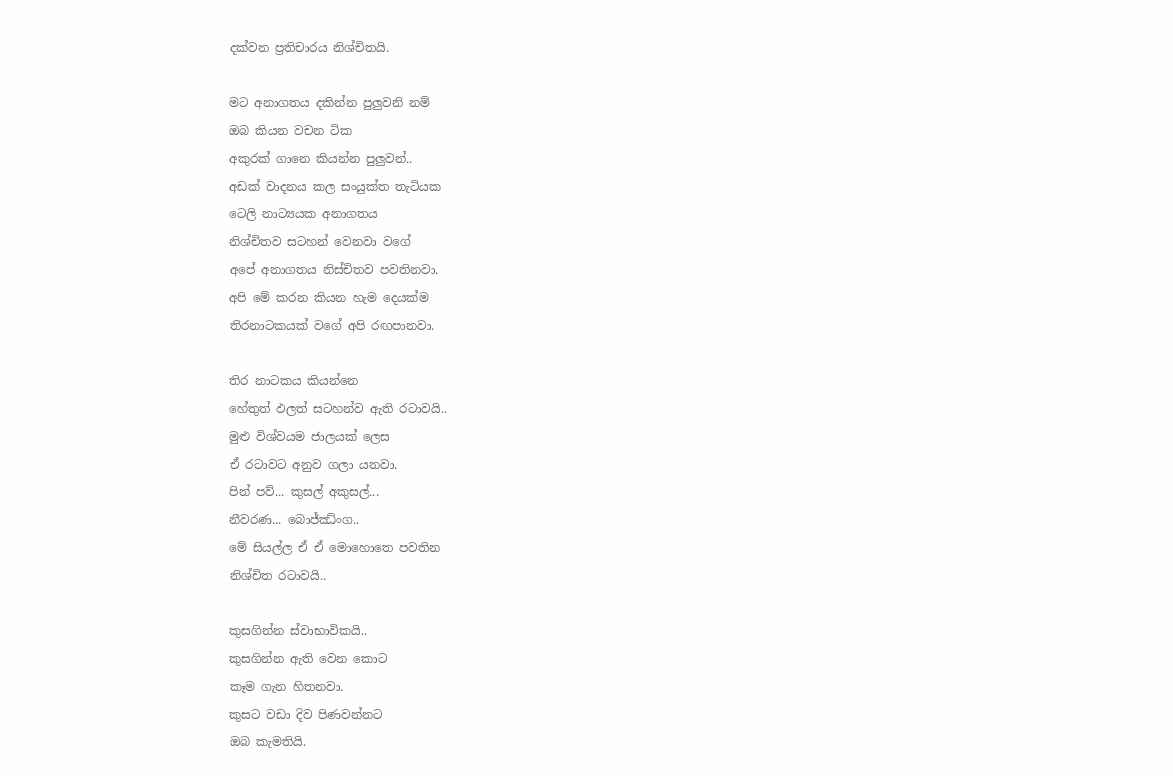දක්වන ප්‍රතිචාරය නිශ්චිතයි.

මට අනාගතය දකින්න පුලුවනි නම්
ඔබ කියන වචන ටික
අකුරක් ගානෙ කියන්න පුලුවන්..
අඩක් වාදනය කල සංයුක්ත තැටියක
ටෙලි නාට්‍යයක අනාගතය
නිශ්චිතව සටහන් වෙනවා වගේ
අපේ අනාගතය නිස්චිතව පවතිනවා.
අපි මේ කරන කියන හැම දෙයක්ම
තිරනාටකයක් වගේ අපි රඟපානවා.

තිර නාටකය කියන්නෙ
හේතුත් ඵලත් සටහන්ව ඇති රටාවයි..
මුළු විශ්වයම ජාලයක් ලෙස
ඒ රටාවට අනුව ගලා යනවා.
පින් පව්... කුසල් අකුසල්...
නීවරණ... බොජ්ඣ්ංග..
මේ සියල්ල ඒ ඒ මොහොතෙ පවතින
නිශ්චිත රටාවයි..

කුසගින්න ස්වාභාවිකයි..
කුසගින්න ඇති වෙන කොට
කෑම ගැන හිතනවා.
කුසට වඩා දිව පිණවන්නට
ඔබ කැමතියි.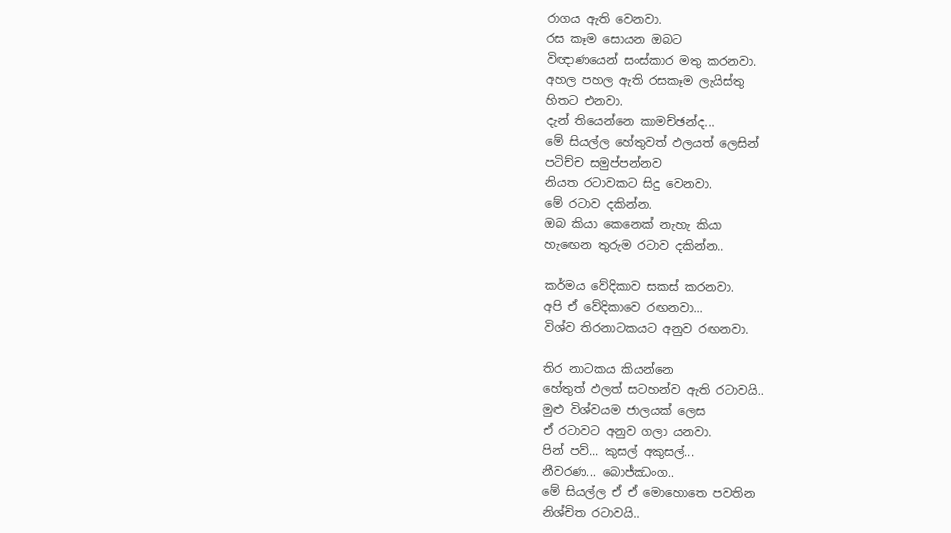රාගය ඇති වෙනවා.
රස කෑම සොයන ඔබට
විඥාණයෙන් සංස්කාර මතු කරනවා.
අහල පහල ඇති රසකෑම ලැයිස්තු
හිතට එනවා.
දැන් තියෙන්නෙ කාමච්ඡන්ද...
මේ සියල්ල හේතුවත් ඵලයත් ලෙසින්
පටිච්ච සමුප්පන්නව
නියත රටාවකට සිදු වෙනවා.
මේ රටාව දකින්න.
ඔබ කියා කෙනෙක් නැහැ කියා
හැඟෙන තුරුම රටාව දකින්න..

කර්මය වේදිකාව සකස් කරනවා.
අපි ඒ වේදිකාවෙ රඟනවා...
විශ්ව තිරනාටකයට අනුව රඟනවා.

තිර නාටකය කියන්නෙ
හේතුත් ඵලත් සටහන්ව ඇති රටාවයි..
මුළු විශ්වයම ජාලයක් ලෙස
ඒ රටාවට අනුව ගලා යනවා.
පින් පව්... කුසල් අකුසල්...
නීවරණ... බොජ්ඣංග..
මේ සියල්ල ඒ ඒ මොහොතෙ පවතින
නිශ්චිත රටාවයි..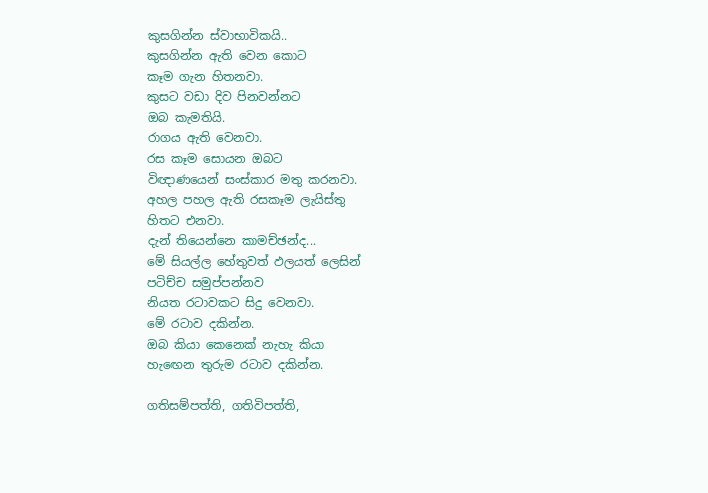කුසගින්න ස්වාභාවිකයි..
කුසගින්න ඇති වෙන කොට
කෑම ගැන හිතනවා.
කුසට වඩා දිව පිනවන්නට
ඔබ කැමතියි.
රාගය ඇති වෙනවා.
රස කෑම සොයන ඔබට
විඥාණයෙන් සංස්කාර මතු කරනවා.
අහල පහල ඇති රසකෑම ලැයිස්තු
හිතට එනවා.
දැන් තියෙන්නෙ කාමච්ඡන්ද...
මේ සියල්ල හේතුවත් ඵලයත් ලෙසින්
පටිච්ච සමුප්පන්නව
නියත රටාවකට සිදු වෙනවා.
මේ රටාව දකින්න.
ඔබ කියා කෙනෙක් නැහැ කියා
හැඟෙන තුරුම රටාව දකින්න.

ගතිසම්පත්ති, ගතිවිපත්ති,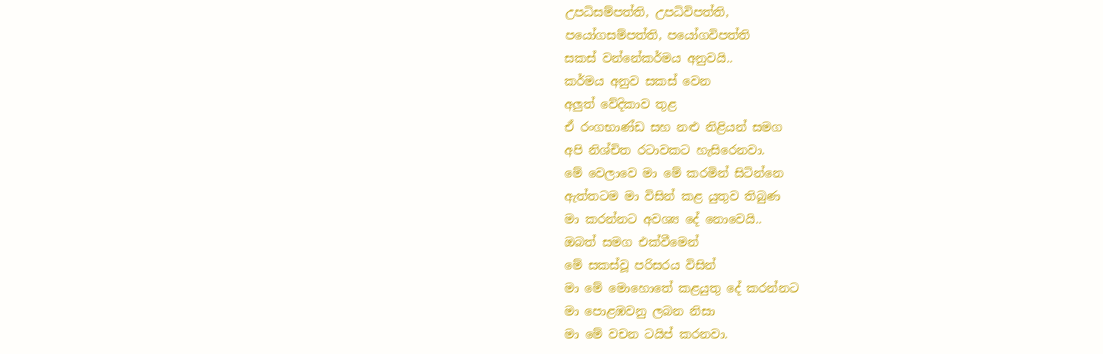උපධිසම්පත්ති, උපධිවිපත්ති,
පයෝගසම්පත්ති, පයෝගවිපත්ති
සකස් වන්නේකර්මය අනුවයි..
කර්මය අනුව සකස් වෙන
අලුත් වේදිකාව තුළ
ඒ රංගභාණ්ඩ සහ නළු නිළියන් සමග
අපි නිශ්චිත රටාවකට හැසිරෙනවා.
මේ වෙලාවෙ මා මේ කරමින් සිටින්නෙ
ඇත්තටම මා විසින් කළ යුතුව තිබුණ
මා කරන්නට අවශ්‍ය දේ නොවෙයි..
ඔබත් සමග එක්වීමෙන්
මේ සකස්වූ පරිසරය විසින්
මා මේ මොහොතේ කළයුතු දේ කරන්නට
මා පොළඹවනු ලබන නිසා
මා මේ වචන ටයිප් කරනවා.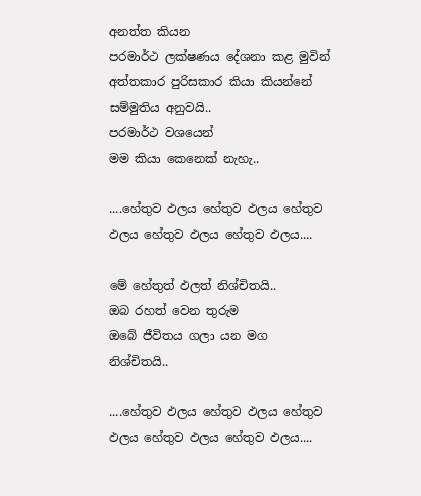අනත්ත කියන
පරමාර්ථ ලක්ෂණය දේශනා කළ මුවින්
අත්තකාර පුරිසකාර කියා කියන්නේ
සම්මුතිය අනුවයි..
පරමාර්ථ වශයෙන්
මම කියා කෙනෙක් නැහැ..

....හේතුව ඵලය හේතුව ඵලය හේතුව
ඵලය හේතුව ඵලය හේතුව ඵලය....

මේ හේතුත් ඵලත් නිශ්චිතයි..
ඔබ රහත් වෙන තුරුම
ඔබේ ජීවිතය ගලා යන මග
නිශ්චිතයි..

....හේතුව ඵලය හේතුව ඵලය හේතුව
ඵලය හේතුව ඵලය හේතුව ඵලය....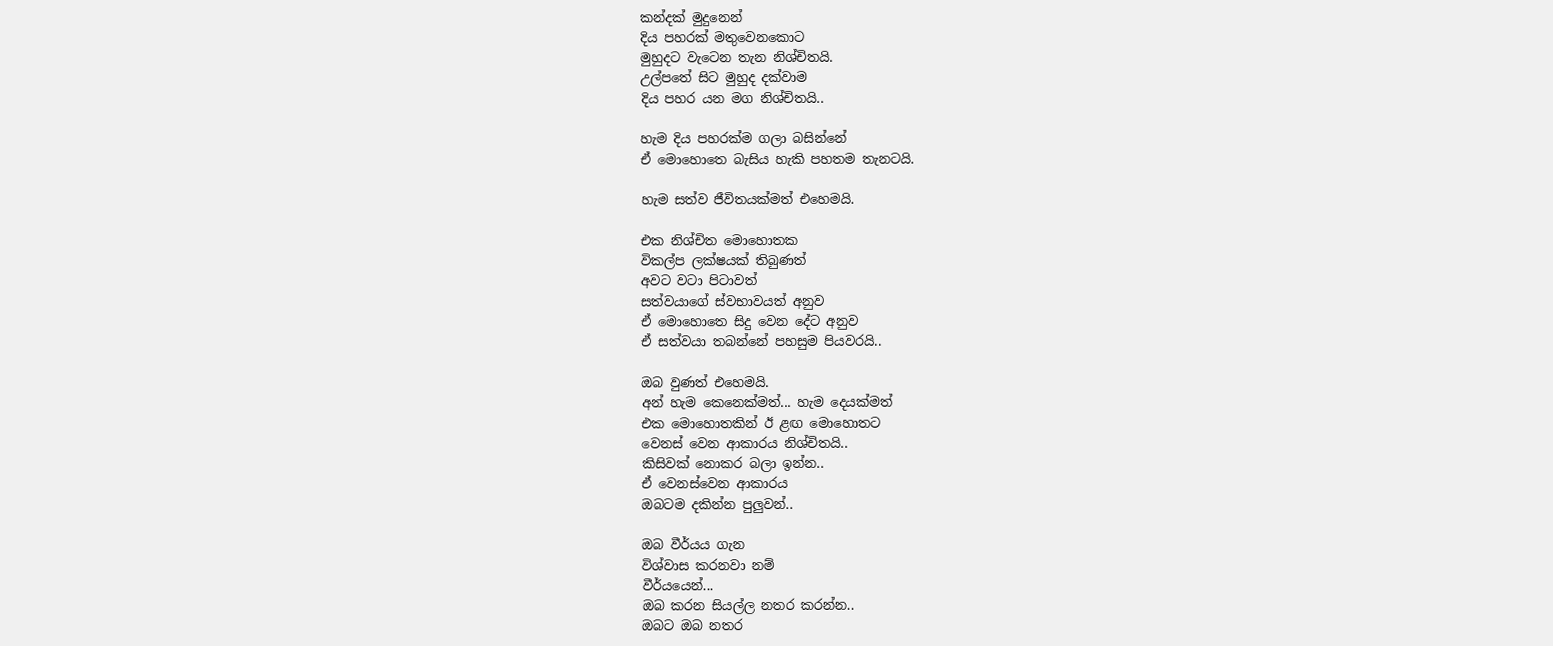කන්දක් මුදුනෙන්
දිය පහරක් මතුවෙනකොට
මුහුදට වැටෙන තැන නිශ්චිතයි.
උල්පතේ සිට මුහුද දක්වාම
දිය පහර යන මග නිශ්චිතයි..

හැම දිය පහරක්ම ගලා බසින්නේ
ඒ මොහොතෙ බැසිය හැකි පහතම තැනටයි.

හැම සත්ව ජීවිතයක්මත් එහෙමයි.

එක නිශ්චිත මොහොතක
විකල්ප ලක්ෂයක් තිබුණත්
අවට වටා පිටාවත්
සත්වයාගේ ස්වභාවයත් අනුව
ඒ මොහොතෙ සිදු වෙන දේට අනුව
ඒ සත්වයා තබන්නේ පහසුම පියවරයි..

ඔබ වුණත් එහෙමයි.
අන් හැම කෙනෙක්මත්... හැම දෙයක්මත්
එක මොහොතකින් ඊ ළඟ මොහොතට
වෙනස් වෙන ආකාරය නිශ්චිතයි..
කිසිවක් නොකර බලා ඉන්න..
ඒ වෙනස්වෙන ආකාරය
ඔබටම දකින්න පුලුවන්..

ඔබ වීර්යය ගැන
විශ්වාස කරනවා නම්
වීර්යයෙන්...
ඔබ කරන සියල්ල නතර කරන්න..
ඔබට ඔබ නතර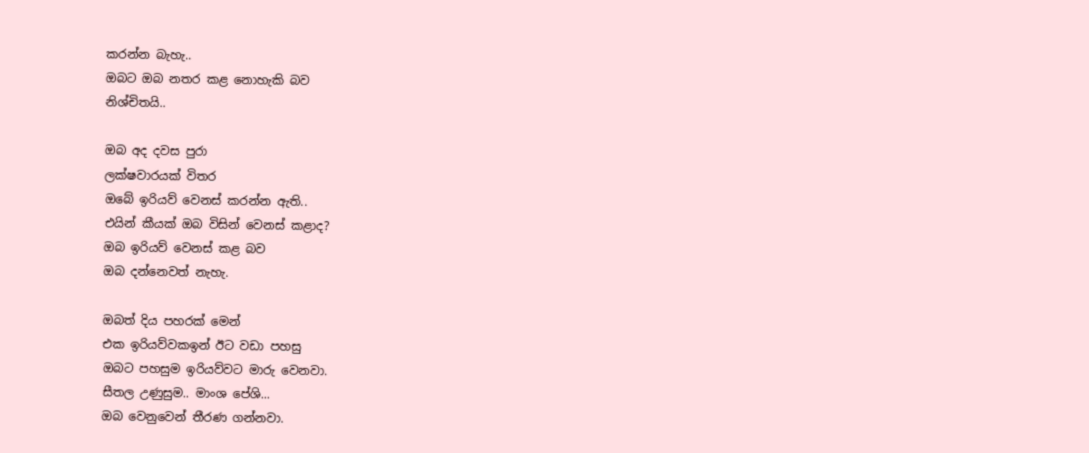කරන්න බැහැ..
ඔබට ඔබ නතර කළ නොහැකි බව
නිශ්චිතයි..

ඔබ අද දවස පුරා
ලක්ෂවාරයක් විතර
ඔබේ ඉරියව් වෙනස් කරන්න ඇති..
එයින් කීයක් ඔබ විසින් වෙනස් කළාද?
ඔබ ඉරියව් වෙනස් කළ බව
ඔබ දන්නෙවත් නැහැ.

ඔබත් දිය පහරක් මෙන්
එක ඉරියව්වකඉන් ඊට වඩා පහසු
ඔබට පහසුම ඉරියව්වට මාරු වෙනවා.
සීතල උණුසුම.. මාංශ පේශි...
ඔබ වෙනුවෙන් තීරණ ගන්නවා.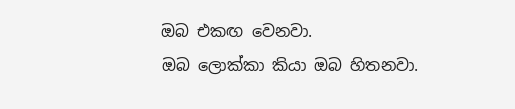ඔබ එකඟ වෙනවා.
ඔබ ලොක්කා කියා ඔබ හිතනවා.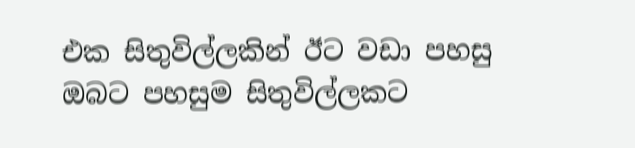එක සිතුවිල්ලකින් ඊට වඩා පහසු
ඔබට පහසුම සිතුවිල්ලකට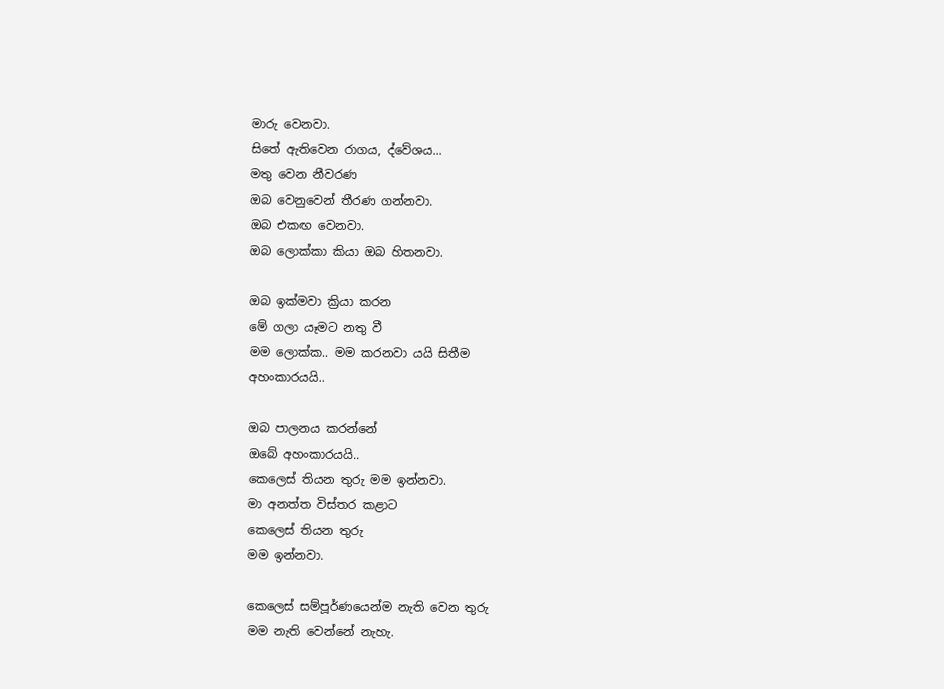මාරු වෙනවා.
සිතේ ඇතිවෙන රාගය, ද්වේශය...
මතු වෙන නීවරණ
ඔබ වෙනුවෙන් තීරණ ගන්නවා.
ඔබ එකඟ වෙනවා.
ඔබ ලොක්කා කියා ඔබ හිතනවා.

ඔබ ඉක්මවා ක්‍රියා කරන
මේ ගලා යෑමට නතු වී
මම ලොක්ක.. මම කරනවා යයි සිතීම
අහංකාරයයි..

ඔබ පාලනය කරන්නේ
ඔබේ අහංකාරයයි..
කෙලෙස් තියන තුරු මම ඉන්නවා.
මා අනත්ත විස්තර කළාට
කෙලෙස් තියන තුරු
මම ඉන්නවා.

කෙලෙස් සම්පූර්ණයෙන්ම නැති වෙන තුරු
මම නැති වෙන්නේ නැහැ.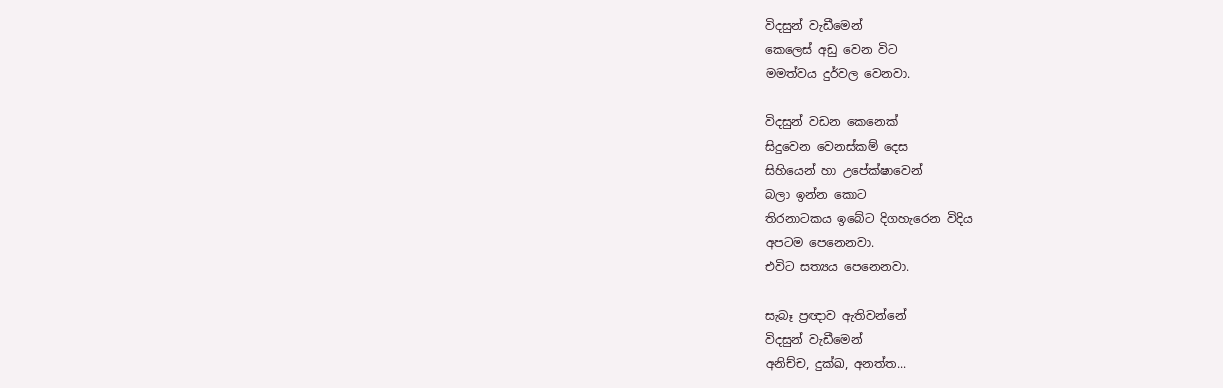විදසුන් වැඩීමෙන්
කෙලෙස් අඩු වෙන විට
මමත්වය දුර්වල වෙනවා.

විදසුන් වඩන කෙනෙක්
සිදුවෙන වෙනස්කම් දෙස
සිහියෙන් හා උපේක්ෂාවෙන්
බලා ඉන්න කොට
තිරනාටකය ඉබේට දිගහැරෙන විදිය
අපටම පෙනෙනවා.
එවිට සත්‍යය පෙනෙනවා.

සැබෑ ප්‍රඥාව ඇතිවන්නේ
විදසුන් වැඩීමෙන්
අනිච්ච, දුක්ඛ, අනත්ත...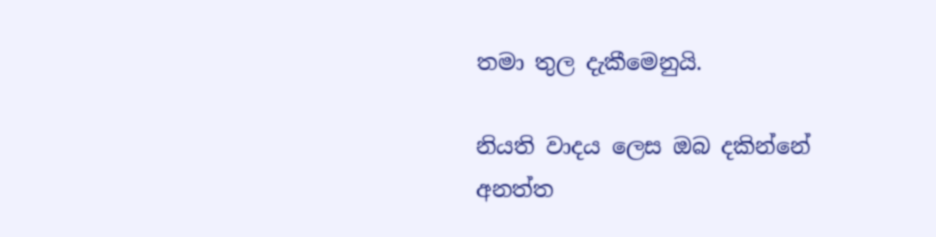තමා තුල දැකීමෙනුයි.

නියති වාදය ලෙස ඔබ දකින්නේ
අනත්ත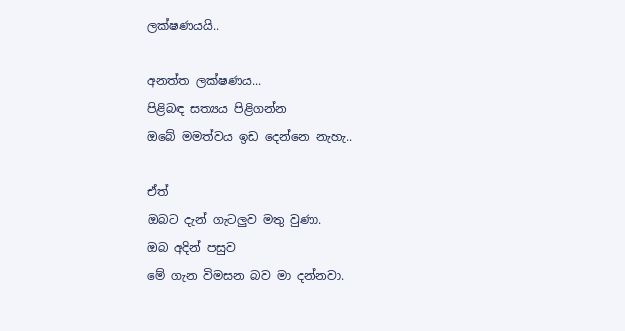ලක්ෂණයයි..

අනත්ත ලක්ෂණය...
පිළිබඳ සත්‍යය පිළිගන්න
ඔබේ මමත්වය ඉඩ දෙන්නෙ නැහැ..

ඒත්
ඔබට දැන් ගැටලුව මතු වුණා.
ඔබ අදින් පසුව
මේ ගැන විමසන බව මා දන්නවා.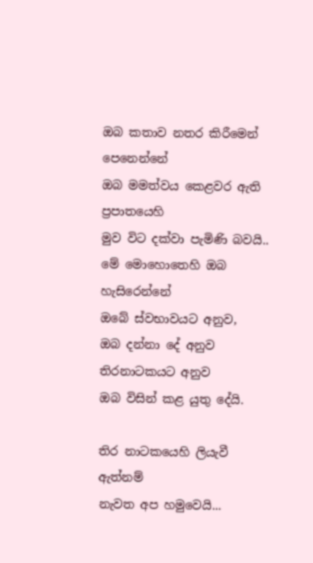ඔබ කතාව නතර කිරීමෙන් පෙනෙන්නේ
ඔබ මමත්වය කෙළවර ඇති ප්‍රපාතයෙහි
මුව විට දක්වා පැමිණි බවයි..
මේ මොහොතෙහි ඔබ හැසිරෙන්නේ
ඔබේ ස්වභාවයට අනුව,
ඔබ දන්නා දේ අනුව
තිරනාටකයට අනුව
ඔබ විසින් කළ යුතු දේයි.

තිර නාටකයෙහි ලියැවී ඇත්නම්
නැවත අප හමුවෙයි...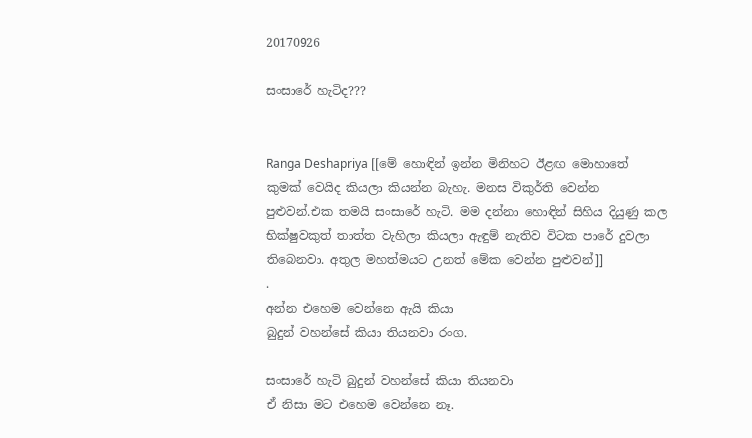20170926

සංසාරේ හැටිද???


Ranga Deshapriya [[මේ හොඳින් ඉන්න මිනිහට ඊළඟ මොහාතේ කුමක් වෙයිද කියලා කියන්න බැහැ. මනස විකුර්ති වෙන්න පුළුවන්.එක තමයි සංසාරේ හැටි. මම දන්නා හොඳින් සිහිය දියුණු කල භික්ෂුවකුත් තාත්ත වැහිලා කියලා ඇඳුම් නැතිව විටක පාරේ දුවලා තිබෙනවා. අතුල මහත්මයට උනත් මේක වෙන්න පුළුවන්]]
.
අන්න එහෙම වෙන්නෙ ඇයි කියා
බුදුන් වහන්සේ කියා තියනවා රංග.

සංසාරේ හැටි බුදුන් වහන්සේ කියා තියනවා
ඒ නිසා මට එහෙම වෙන්නෙ නෑ.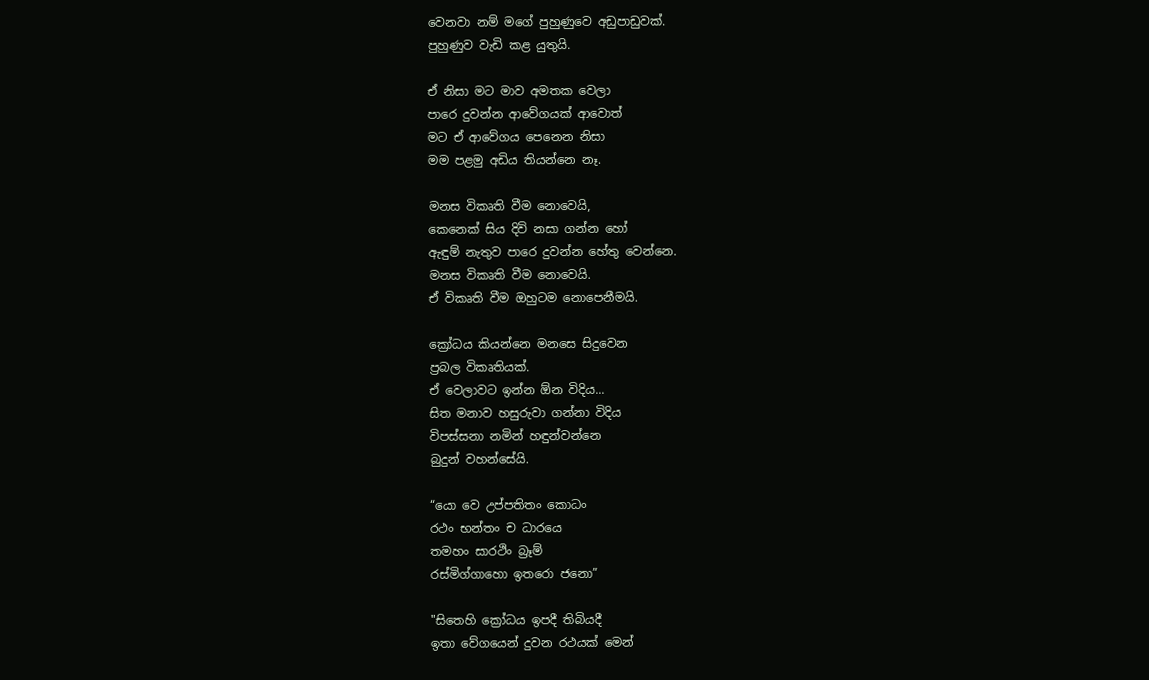වෙනවා නම් මගේ පුහුණුවෙ අඩුපාඩුවක්.
පුහුණුව වැඩි කළ යුතුයි.

ඒ නිසා මට මාව අමතක වෙලා
පාරෙ දුවන්න ආවේගයක් ආවොත්
මට ඒ ආවේගය පෙනෙන නිසා
මම පළමු අඩිය තියන්නෙ නෑ.

මනස විකෘති වීම නොවෙයි,
කෙනෙක් සිය දිවි නසා ගන්න හෝ
ඇඳුම් නැතුව පාරෙ දුවන්න හේතු වෙන්නෙ.
මනස විකෘති වීම නොවෙයි.
ඒ විකෘති වීම ඔහුටම නොපෙනීමයි.

ක්‍රෝධය කියන්නෙ මනසෙ සිදුවෙන
ප්‍රබල විකෘතියක්.
ඒ වෙලාවට ඉන්න ඕන විදිය...
සිත මනාව හසුරුවා ගන්නා විදිය
විපස්සනා නමින් හඳුන්වන්නෙ
බුදුන් වහන්සේයි.

“යො වෙ උප්පතිතං කොධං
රථං භන්තං ච ධාරයෙ
තමහං සාරථිං බ්‍රෑම්
රස්මිග්ගාහො ඉතරො ජනො”

"සිතෙහි ක්‍රෝධය ඉපදී තිබියදී
ඉතා වේගයෙන් දුවන රථයක් මෙන්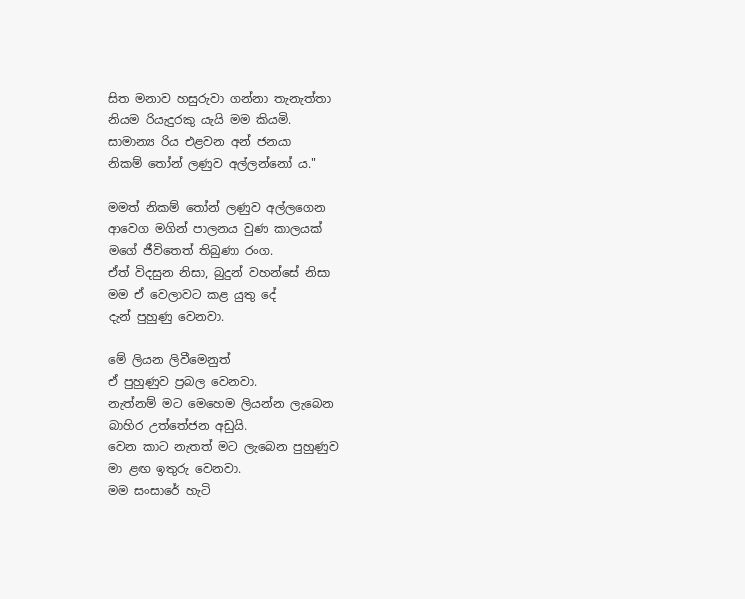සිත මනාව හසුරුවා ගන්නා තැනැත්තා
නියම රියැදුරකු යැයි මම කියමි.
සාමාන්‍ය රිය එළවන අන් ජනයා
නිකම් තෝන් ලණුව අල්ලන්නෝ ය."

මමත් නිකම් තෝන් ලණුව අල්ලගෙන
ආවෙග මගින් පාලනය වුණ කාලයක්
මගේ ජීවිතෙත් තිබුණා රංග.
ඒත් විදසුන නිසා, බුදුන් වහන්සේ නිසා
මම ඒ වෙලාවට කළ යුතු දේ
දැන් පුහුණු වෙනවා.

මේ ලියන ලිවීමෙනුත්
ඒ පුහුණුව ප්‍රබල වෙනවා.
නැත්නම් මට මෙහෙම ලියන්න ලැබෙන
බාහිර උත්තේජන අඩුයි.
වෙන කාට නැතත් මට ලැබෙන පුහුණුව
මා ළඟ ඉතුරු වෙනවා.
මම සංසාරේ හැටි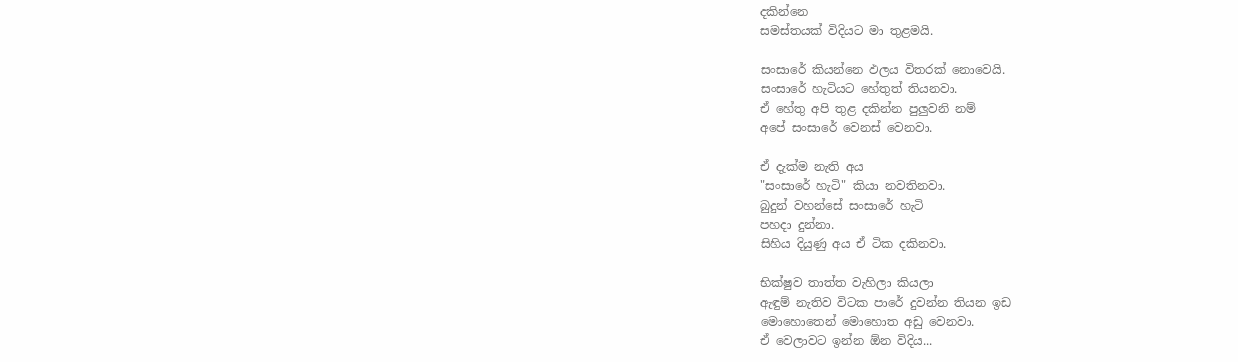දකින්නෙ
සමස්තයක් විදියට මා තුළමයි.

සංසාරේ කියන්නෙ ඵලය විතරක් නොවෙයි.
සංසාරේ හැටියට හේතුත් තියනවා.
ඒ හේතු අපි තුළ දකින්න පුලුවනි නම්
අපේ සංසාරේ වෙනස් වෙනවා.

ඒ දැක්ම නැති අය
"සංසාරේ හැටි" කියා නවතිනවා.
බුදුන් වහන්සේ සංසාරේ හැටි
පහදා දුන්නා.
සිහිය දියුණු අය ඒ ටික දකිනවා.

භික්ෂුව තාත්ත වැහිලා කියලා
ඇඳුම් නැතිව විටක පාරේ දුවන්න තියන ඉඩ
මොහොතෙන් මොහොත අඩු වෙනවා.
ඒ වෙලාවට ඉන්න ඕන විදිය...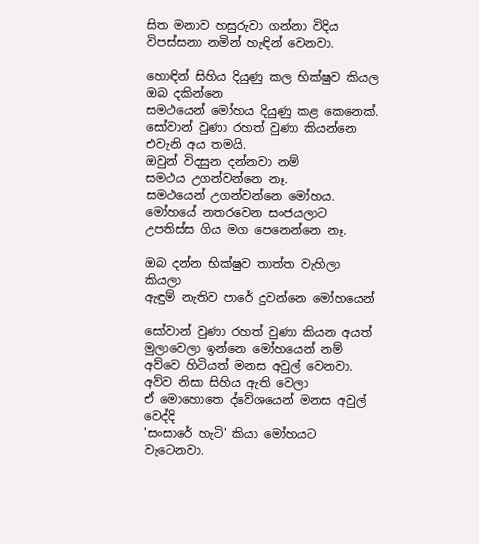සිත මනාව හසුරුවා ගන්නා විදිය
විපස්සනා නමින් හැඳින් වෙනවා.

හොඳින් සිහිය දියුණු කල භික්ෂුව කියල
ඔබ දකින්නෙ
සමථයෙන් මෝහය දියුණු කළ කෙනෙක්.
සෝවාන් වුණා රහත් වුණා කියන්නෙ
එවැනි අය තමයි.
ඔවුන් විදසුන දන්නවා නම්
සමථය උගන්වන්නෙ නෑ.
සමථයෙන් උගන්වන්නෙ මෝහය.
මෝහයේ නතරවෙන සංජයලාට
උපතිස්ස ගිය මග පෙනෙන්නෙ නෑ.

ඔබ දන්න භික්ෂුව තාත්ත වැහිලා කියලා
ඇඳුම් නැතිව පාරේ දුවන්නෙ මෝහයෙන්

සෝවාන් වුණා රහත් වුණා කියන අයත්
මුලාවෙලා ඉන්නෙ මෝහයෙන් නම්
අව්වෙ හිටියත් මනස අවුල් වෙනවා.
අව්ව නිසා සිහිය ඇති වෙලා
ඒ මොහොතෙ ද්වේශයෙන් මනස අවුල් වෙද්දි
'සංසාරේ හැටි' කියා මෝහයට වැටෙනවා.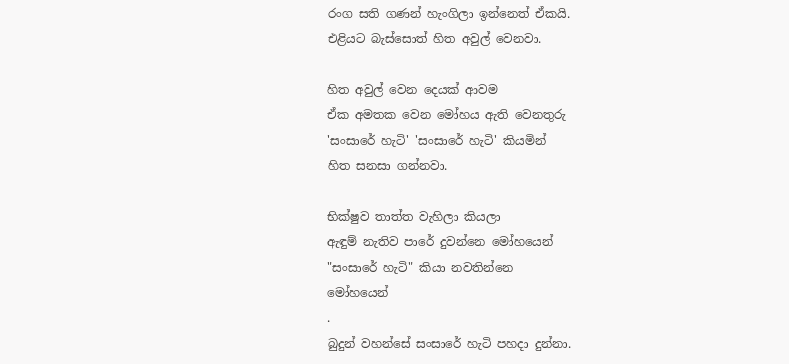රංග සති ගණන් හැංගිලා ඉන්නෙත් ඒකයි.
එළියට බැස්සොත් හිත අවුල් වෙනවා.

හිත අවුල් වෙන දෙයක් ආවම
ඒක අමතක වෙන මෝහය ඇති වෙනතුරු
'සංසාරේ හැටි' 'සංසාරේ හැටි' කියමින්
හිත සනසා ගන්නවා.

භික්ෂුව තාත්ත වැහිලා කියලා
ඇඳුම් නැතිව පාරේ දුවන්නෙ මෝහයෙන්
"සංසාරේ හැටි" කියා නවතින්නෙ
මෝහයෙන්
.
බුදුන් වහන්සේ සංසාරේ හැටි පහදා දුන්නා.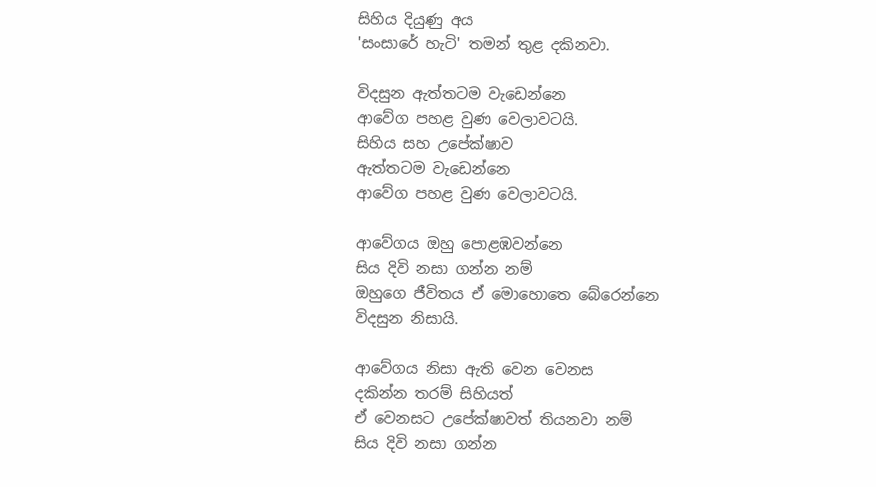සිහිය දියුණු අය
'සංසාරේ හැටි' තමන් තුළ දකිනවා.

විදසුන ඇත්තටම වැඩෙන්නෙ
ආවේග පහළ වුණ වෙලාවටයි.
සිහිය සහ උපේක්ෂාව
ඇත්තටම වැඩෙන්නෙ
ආවේග පහළ වුණ වෙලාවටයි.

ආවේගය ඔහු පොළඹවන්නෙ
සිය දිවි නසා ගන්න නම්
ඔහුගෙ ජීවිතය ඒ මොහොතෙ බේරෙන්නෙ
විදසුන නිසායි.

ආවේගය නිසා ඇති වෙන වෙනස
දකින්න තරම් සිහියත්
ඒ වෙනසට උපේක්ෂාවත් තියනවා නම්
සිය දිවි නසා ගන්න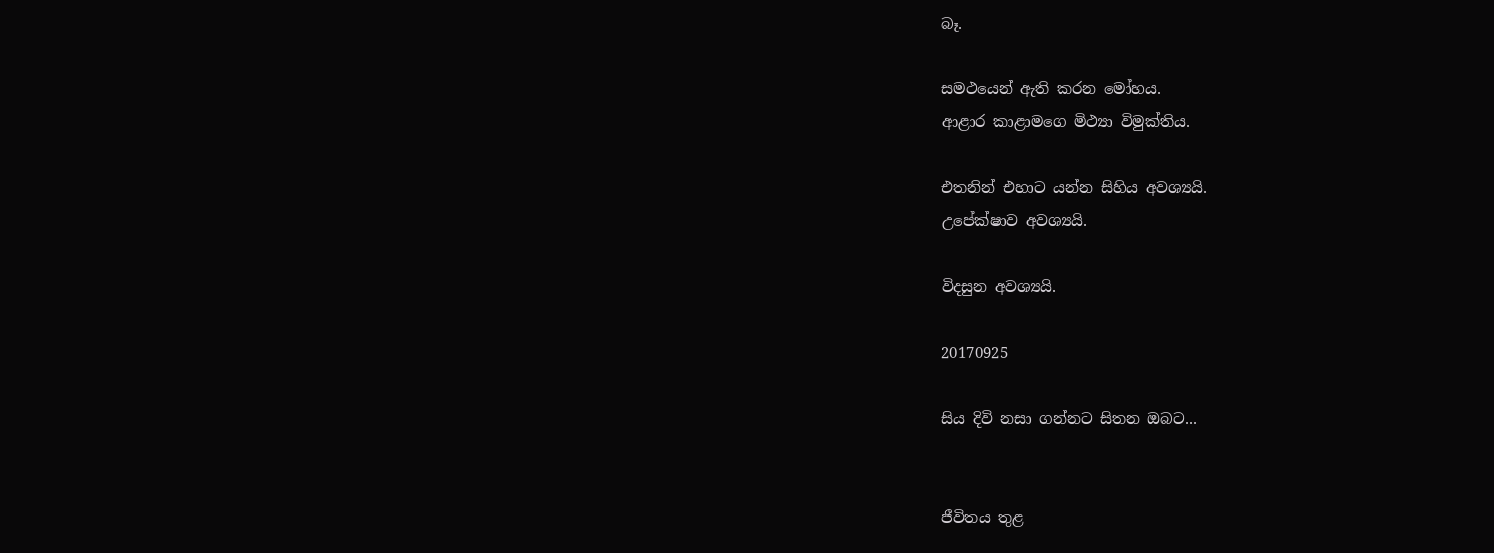බෑ.

සමථයෙන් ඇති කරන මෝහය.
ආළාර කාළාමගෙ මිථ්‍යා විමුක්තිය.

එතනින් එහාට යන්න සිහිය අවශ්‍යයි.
උපේක්ෂාව අවශ්‍යයි.

විදසුන අවශ්‍යයි.

20170925

සිය දිවි නසා ගන්නට සිතන ඔබට...


ජීවිතය තුළ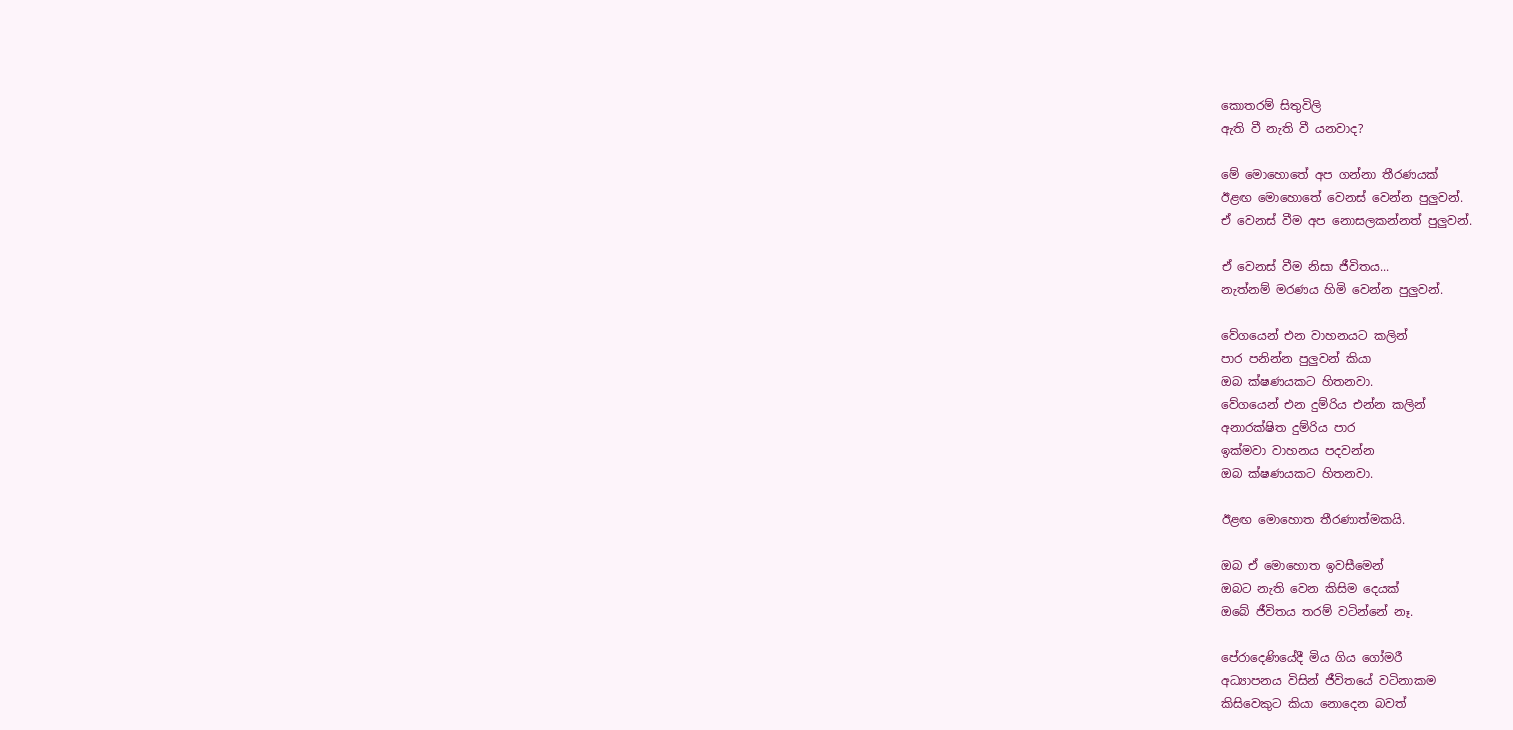කොතරම් සිතුවිලි
ඇති වී නැති වී යනවාද?

මේ මොහොතේ අප ගන්නා තීරණයක්
ඊළඟ මොහොතේ වෙනස් වෙන්න පුලුවන්.
ඒ වෙනස් වීම අප නොසලකන්නත් පුලුවන්.

ඒ වෙනස් වීම නිසා ජීවිතය...
නැත්නම් මරණය හිමි වෙන්න පුලුවන්.

වේගයෙන් එන වාහනයට කලින්
පාර පනින්න පුලුවන් කියා
ඔබ ක්ෂණයකට හිතනවා.
වේගයෙන් එන දුම්රිය එන්න කලින්
අනාරක්ෂිත දුම්රිය පාර
ඉක්මවා වාහනය පදවන්න
ඔබ ක්ෂණයකට හිතනවා.

ඊළඟ මොහොත තීරණාත්මකයි.

ඔබ ඒ මොහොත ඉවසීමෙන්
ඔබට නැති වෙන කිසිම දෙයක්
ඔබේ ජීවිතය තරම් වටින්නේ නෑ.

පේරාදෙණියේදී මිය ගිය ගෝමරී
අධ්‍යාපනය විසින් ජීවිතයේ වටිනාකම
කිසිවෙකුට කියා නොදෙන බවත්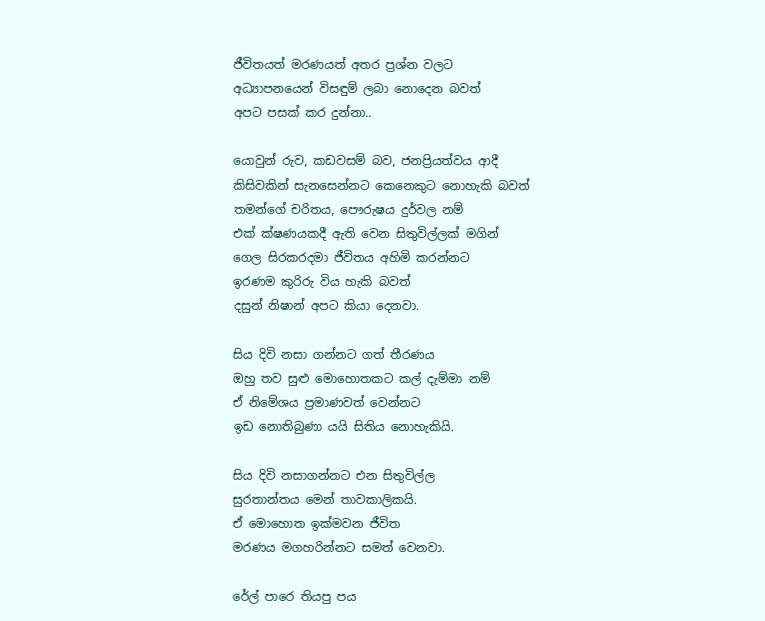ජීවිතයත් මරණයත් අතර ප්‍රශ්න වලට
අධ්‍යාපනයෙන් විසඳුම් ලබා නොදෙන බවත්
අපට පසක් කර දුන්නා..

යොවුන් රුව, කඩවසම් බව, ජනප්‍රියත්වය ආදී
කිසිවකින් සැනසෙන්නට කෙනෙකුට නොහැකි බවත්
තමන්ගේ චරිතය, පෞරුෂය දුර්වල නම්
එක් ක්ෂණයකදී ඇති වෙන සිතුවිල්ලක් මගින්
ගෙල සිරකරදමා ජීවිතය අහිමි කරන්නට
ඉරණම කුරිරු විය හැකි බවත්
දසුන් නිෂාන් අපට කියා දෙනවා.

සිය දිවි නසා ගන්නට ගත් තීරණය
ඔහු තව සුළු මොහොතකට කල් දැම්මා නම්
ඒ නිමේශය ප්‍රමාණවත් වෙන්නට
ඉඩ නොතිබුණා යයි සිතිය නොහැකියි.

සිය දිවි නසාගන්නට එන සිතුවිල්ල
සුරතාන්තය මෙන් තාවකාලිකයි.
ඒ මොහොත ඉක්මවන ජීවිත
මරණය මගහරින්නට සමත් වෙනවා.

රේල් පාරෙ තියපු පය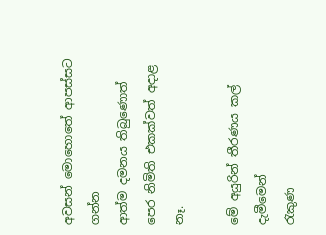අවසන් මොහොතේ ආපස්සට ගන්න
ආත්ම දමනය තිබුණොත්
පෙර නිමිති එකක්වත් අදාළ නෑ.

මේ අයුරින් තීරණය කල් දැමීමෙන්
රැකුණ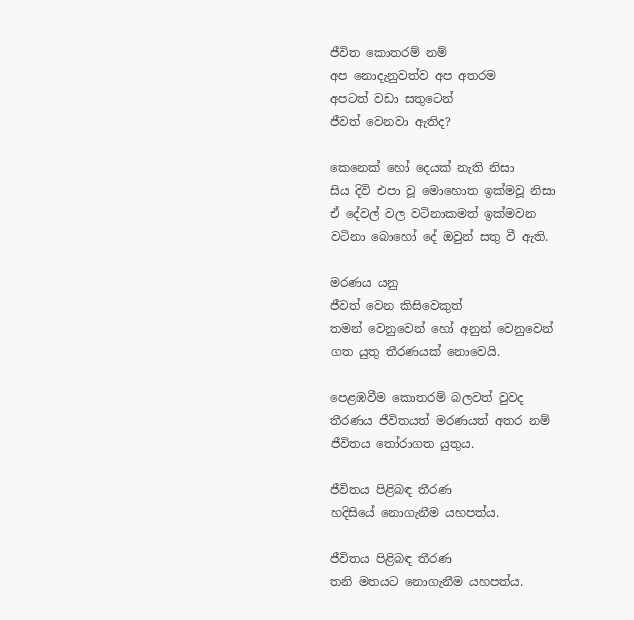ජීවිත කොතරම් නම්
අප නොදැනුවත්ව අප අතරම
අපටත් වඩා සතුටෙන්
ජීවත් වෙනවා ඇතිද?

කෙනෙක් හෝ දෙයක් නැති නිසා
සිය දිවි එපා වූ මොහොත ඉක්මවූ නිසා
ඒ දේවල් වල වටිනාකමත් ඉක්මවන
වටිනා බොහෝ දේ ඔවුන් සතු වී ඇති.

මරණය යනු
ජීවත් වෙන කිසිවෙකුත්
තමන් වෙනුවෙන් හෝ අනුන් වෙනුවෙන්
ගත යුතු තීරණයක් නොවෙයි.

පෙළඹවීම කොතරම් බලවත් වුවද
තීරණය ජීවිතයත් මරණයත් අතර නම්
ජීවිතය තෝරාගත යුතුය.

ජීවිතය පිළිබඳ තීරණ
හදිසියේ නොගැනීම යහපත්ය.

ජීවිතය පිළිබඳ තීරණ
තනි මතයට නොගැනීම යහපත්ය.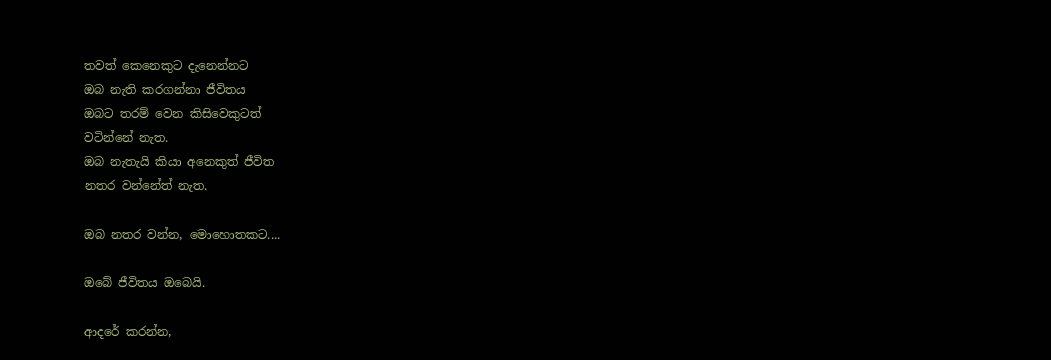තවත් කෙනෙකුට දැනෙන්නට
ඔබ නැති කරගන්නා ජීවිතය
ඔබට තරම් වෙන කිසිවෙකුටත්
වටින්නේ නැත.
ඔබ නැතැයි කියා අනෙකුත් ජීවිත
නතර වන්නේත් නැත.

ඔබ නතර වන්න, මොහොතකට....

ඔබේ ජීවිතය ඔබෙයි.

ආදරේ කරන්න,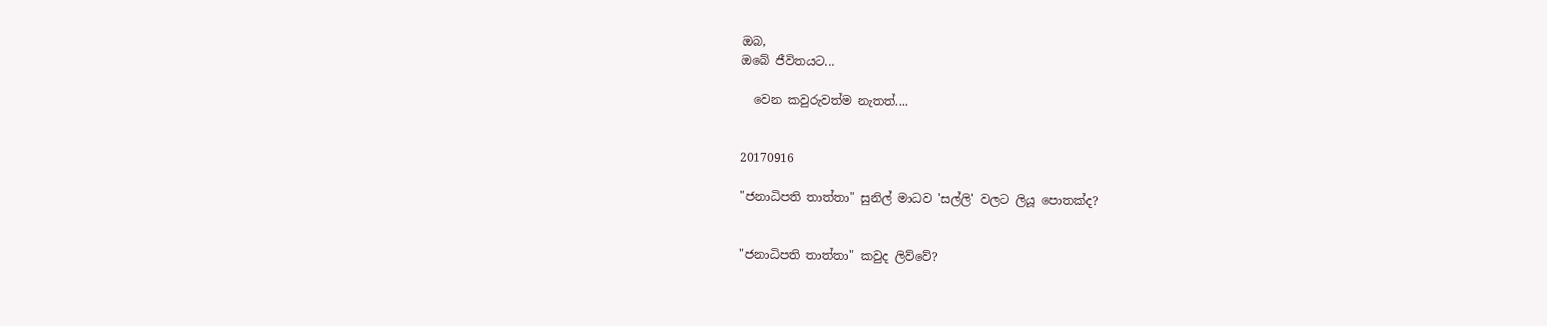ඔබ,
ඔබේ ජීවිතයට...

  වෙන කවුරුවත්ම නැතත්....


20170916

"ජනාධිපති තාත්තා" සුනිල් මාධව 'සල්ලි' වලට ලියූ පොතක්ද?


"ජනාධිපති තාත්තා" කවුද ලිව්වේ?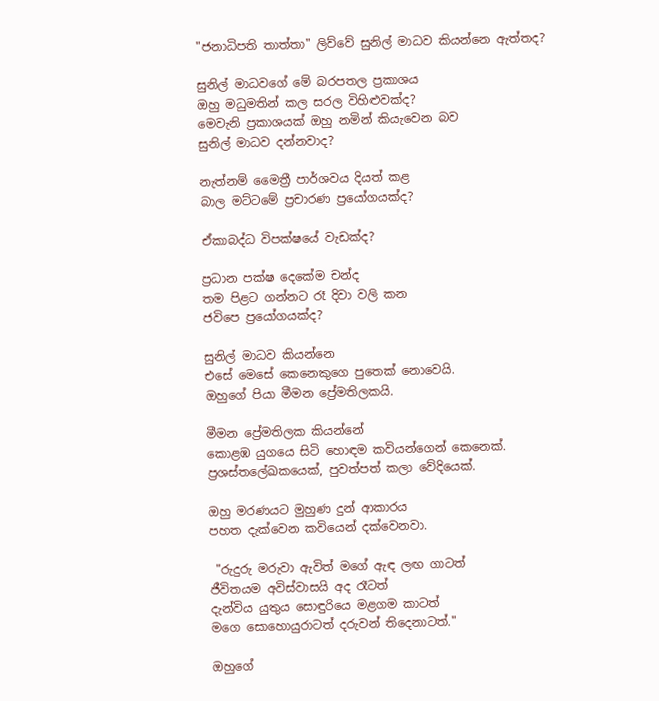"ජනාධිපති තාත්තා" ලිව්වේ සුනිල් මාධව කියන්නෙ ඇත්තද?

සුනිල් මාධවගේ මේ බරපතල ප්‍රකාශය
ඔහු මධුමතින් කල සරල විහිළුවක්ද?
මෙවැනි ප්‍රකාශයක් ඔහු නමින් කියැවෙන බව
සුනිල් මාධව දන්නවාද?

නැත්නම් මෛත්‍රී පාර්ශවය දියත් කළ
බාල මට්ටමේ ප්‍රචාරණ ප්‍රයෝගයක්ද?

ඒකාබද්ධ විපක්ෂයේ වැඩක්ද?

ප්‍රධාන පක්ෂ දෙකේම චන්ද
තම පිළට ගන්නට රෑ දිවා වලි කන
ජවිපෙ ප්‍රයෝගයක්ද?

සුනිල් මාධව කියන්නෙ
එසේ මෙසේ කෙනෙකුගෙ පුතෙක් නොවෙයි.
ඔහුගේ පියා මීමන ප්‍රේමතිලකයි.

මීමන ප්‍රේමතිලක කියන්නේ
කොළඹ යුගයෙ සිටි හොඳම කවියන්ගෙන් කෙනෙක්.
ප්‍රශස්තලේඛකයෙක්, පුවත්පත් කලා වේදියෙක්.

ඔහු මරණයට මුහුණ දුන් ආකාරය
පහත දැක්වෙන කවියෙන් දක්වෙනවා.

 "රුදුරු මරුවා ඇවිත් මගේ ඇඳ ලඟ ගාටත්
ජීවිතයම අවිස්වාසයි අද රෑටත්
දැන්විය යුතුය සොඳුරියෙ මළගම කාටත්
මගෙ සොහොයුරාටත් දරුවන් තිදෙනාටත්."

ඔහුගේ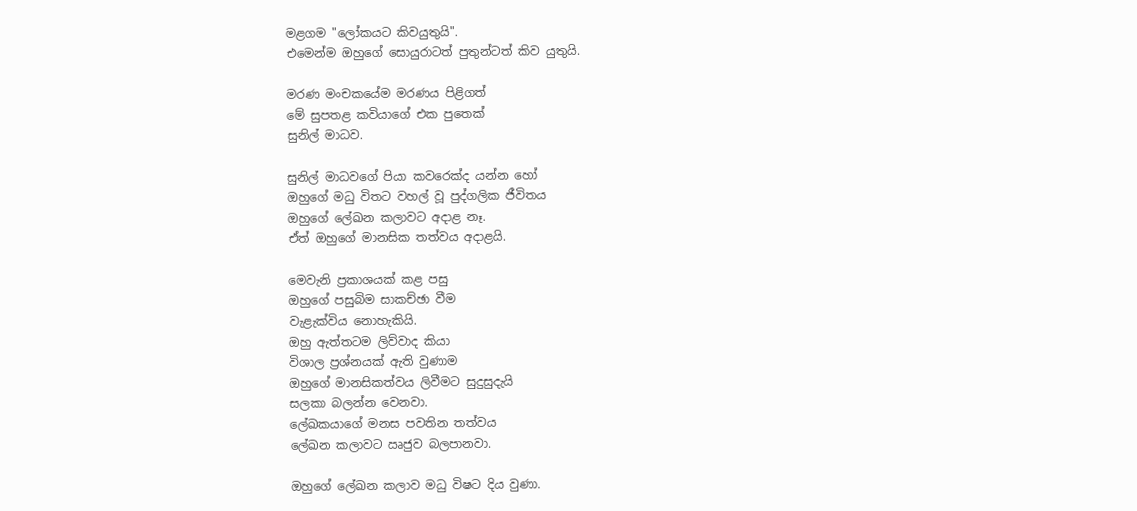මළගම "ලෝකයට කිවයුතුයි".
එමෙන්ම ඔහුගේ සොයුරාටත් පුතුන්ටත් කිව යුතුයි.

මරණ මංචකයේම මරණය පිළිගත්
මේ සුපතළ කවියාගේ එක පුතෙක්
සුනිල් මාධව.

සුනිල් මාධවගේ පියා කවරෙක්ද යන්න හෝ
ඔහුගේ මධු විතට වහල් වූ පුද්ගලික ජීවිතය
ඔහුගේ ලේඛන කලාවට අදාළ නෑ.
ඒත් ඔහුගේ මානසික තත්වය අදාළයි.

මෙවැනි ප්‍රකාශයක් කළ පසු
ඔහුගේ පසුබිම සාකච්ඡා වීම
වැළැක්විය නොහැකියි.
ඔහු ඇත්තටම ලිව්වාද කියා
විශාල ප්‍රශ්නයක් ඇති වුණාම
ඔහුගේ මානසිකත්වය ලිවීමට සුදුසුදැයි
සලකා බලන්න වෙනවා.
ලේඛකයාගේ මනස පවතින තත්වය
ලේඛන කලාවට ඍජුව බලපානවා.

ඔහුගේ ලේඛන කලාව මධු විෂට දිය වුණා.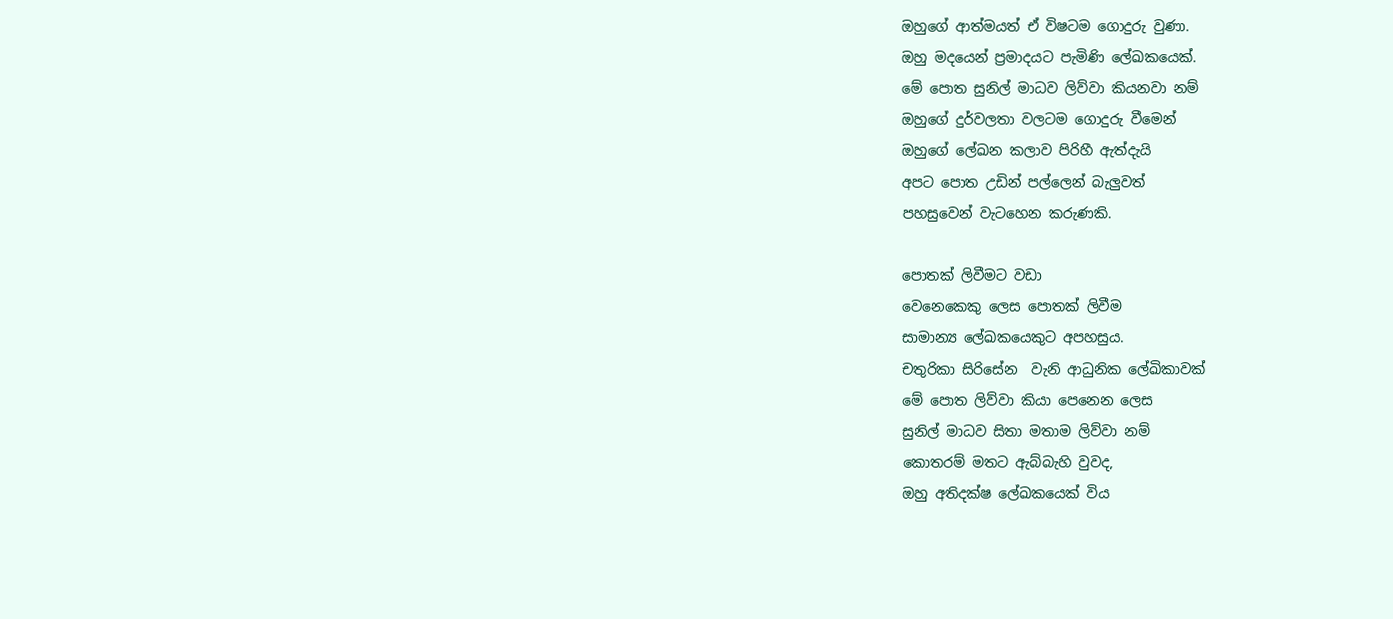ඔහුගේ ආත්මයත් ඒ විෂටම ගොදුරු වුණා.
ඔහු මදයෙන් ප්‍රමාදයට පැමිණි ලේඛකයෙක්.
මේ පොත සුනිල් මාධව ලිව්වා කියනවා නම්
ඔහුගේ දුර්වලතා වලටම ගොදුරු වීමෙන්
ඔහුගේ ලේඛන කලාව පිරිහී ඇත්දැයි
අපට පොත උඩින් පල්ලෙන් බැලුවත්
පහසුවෙන් වැටහෙන කරුණකි.

පොතක් ලිවීමට වඩා
වෙනෙකෙකු ලෙස පොතක් ලිවීම
සාමාන්‍ය ලේඛකයෙකුට අපහසුය.
චතුරිකා සිරිසේන  වැනි ආධුනික ලේඛිකාවක්
මේ පොත ලිව්වා කියා පෙනෙන ලෙස
සුනිල් මාධව සිතා මතාම ලිව්වා නම්
කොතරම් මතට ඇබ්බැහි වුවද,
ඔහු අතිදක්ෂ ලේඛකයෙක් විය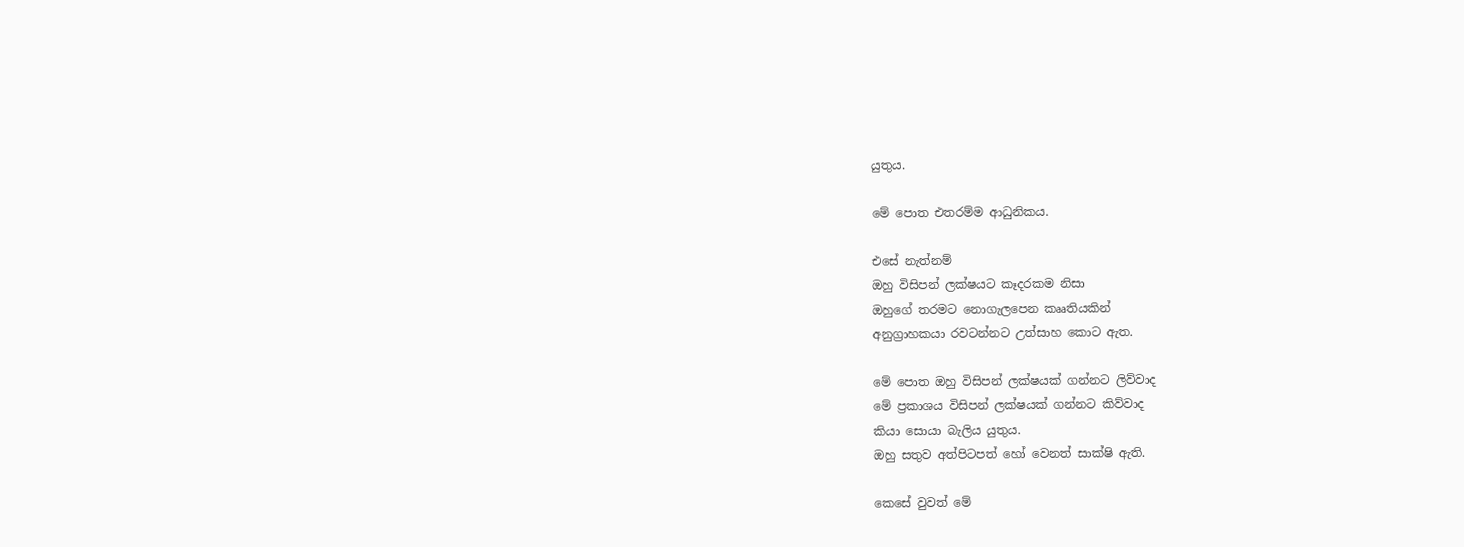යුතුය.

මේ පොත එතරම්ම ආධුනිකය.

එසේ නැත්නම්
ඔහු විසිපන් ලක්ෂයට කෑදරකම නිසා
ඔහුගේ තරමට නොගැලපෙන කෲතියකින්
අනුග්‍රාහකයා රවටන්නට උත්සාහ කොට ඇත.

මේ පොත ඔහු විසිපන් ලක්ෂයක් ගන්නට ලිව්වාද
මේ ප්‍රකාශය විසිපන් ලක්ෂයක් ගන්නට කිව්වාද
කියා සොයා බැලිය යුතුය.
ඔහු සතුව අත්පිටපත් හෝ වෙනත් සාක්ෂි ඇති.

කෙසේ වුවත් මේ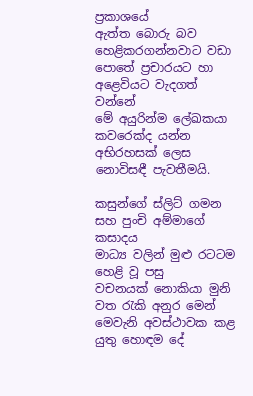ප්‍රකාශයේ
ඇත්ත බොරු බව හෙළිකරගන්නවාට වඩා
පොතේ ප්‍රචාරයට හා අළෙවියට වැදගත් වන්නේ
මේ අයුරින්ම ලේඛකයා කවරෙක්ද යන්න
අභිරහසක් ලෙස නොවිසඳී පැවතීමයි.

කසුන්ගේ ස්ලිට් ගමන සහ පුංචි අම්මාගේ කසාදය
මාධ්‍ය වලින් මුළු රටටම හෙළි වූ පසු
වචනයක් නොකියා මුනි වත රැකි අනුර මෙන්
මෙවැනි අවස්ථාවක කළ යුතු හොඳම දේ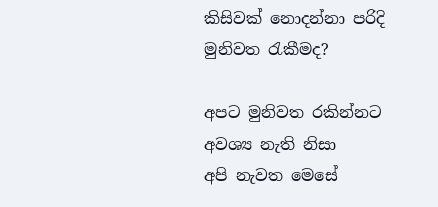කිසිවක් නොදන්නා පරිදි මුනිවත රැකීමද?

අපට මුනිවත රකින්නට අවශ්‍ය නැති නිසා
අපි නැවත මෙසේ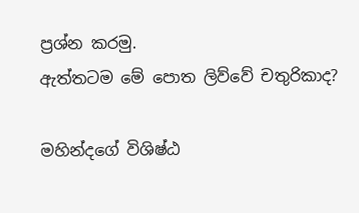ප්‍රශ්න කරමු.
ඇත්තටම මේ පොත ලිව්වේ චතුරිකාද?

මහින්දගේ විශිෂ්ඨ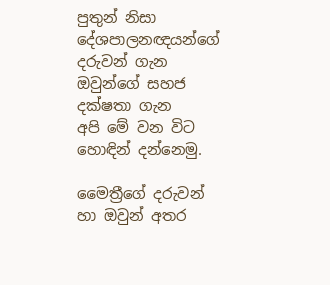පුතුන් නිසා
දේශපාලනඥයන්ගේ දරුවන් ගැන
ඔවුන්ගේ සහජ දක්ෂතා ගැන
අපි මේ වන විට හොඳින් දන්නෙමු.

මෛත්‍රීගේ දරුවන් හා ඔවුන් අතර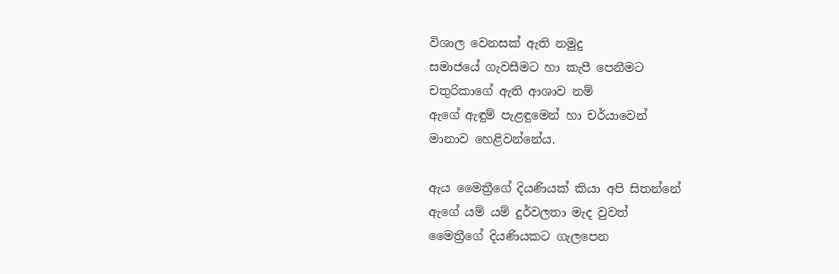විශාල වෙනසක් ඇති නමුදු
සමාජයේ ගැවසීමට හා කැපී පෙනීමට
චතුරිකාගේ ඇති ආශාව නම්
ඇගේ ඇඳුම් පැළඳුමෙන් හා චර්යාවෙන්
මානාව හෙළිවන්නේය.

ඇය මෛත්‍රීගේ දියණියක් කියා අපි සිතන්නේ
ඇගේ යම් යම් දුර්වලතා මැද වුවත්
මෛත්‍රීගේ දියණියකට ගැලපෙන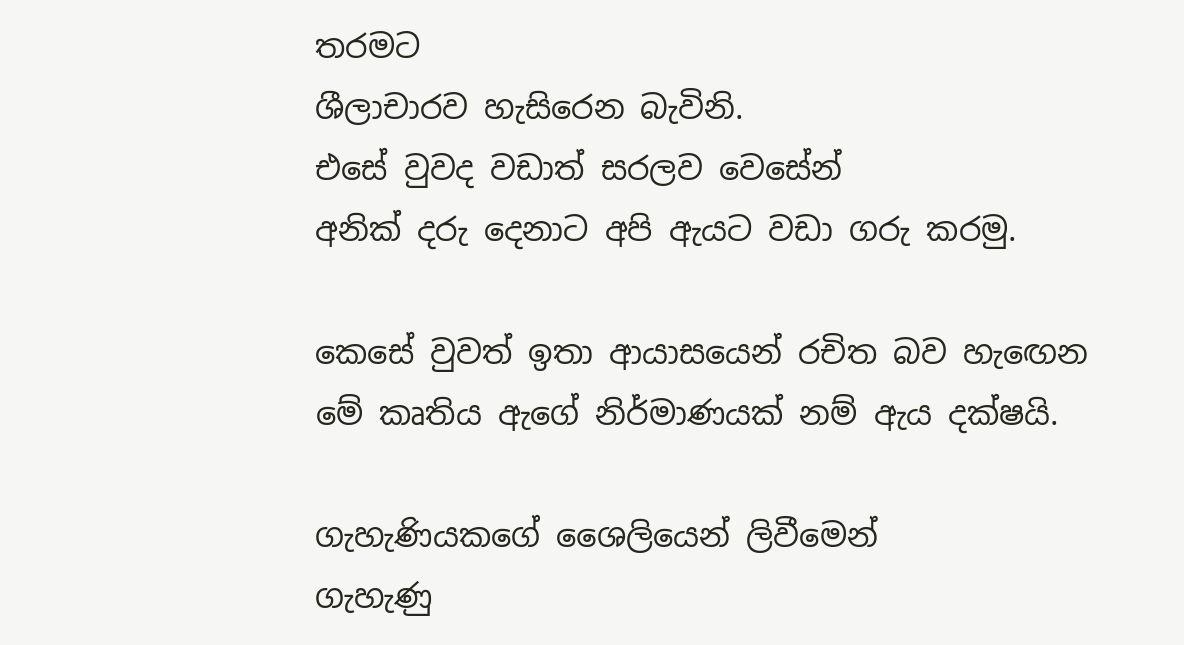තරමට
ශීලාචාරව හැසිරෙන බැවිනි.
එසේ වුවද වඩාත් සරලව වෙසේන්
අනික් දරු දෙනාට අපි ඇයට වඩා ගරු කරමු.

කෙසේ වුවත් ඉතා ආයාසයෙන් රචිත බව හැඟෙන
මේ කෘතිය ඇගේ නිර්මාණයක් නම් ඇය දක්ෂයි.

ගැහැණියකගේ ශෛලියෙන් ලිවීමෙන්
ගැහැණු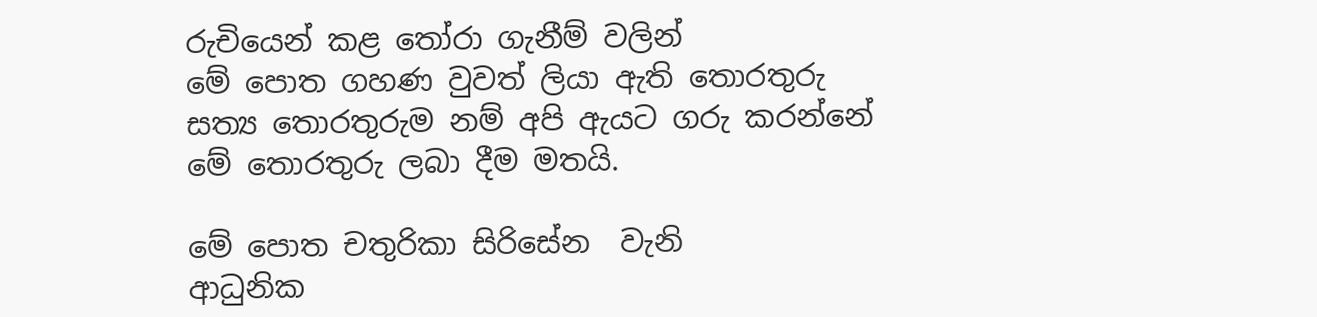රුචියෙන් කළ තෝරා ගැනීම් වලින්
මේ පොත ගහණ වුවත් ලියා ඇති තොරතුරු
සත්‍ය තොරතුරුම නම් අපි ඇයට ගරු කරන්නේ
මේ තොරතුරු ලබා දීම මතයි.

මේ පොත චතුරිකා සිරිසේන  වැනි
ආධුනික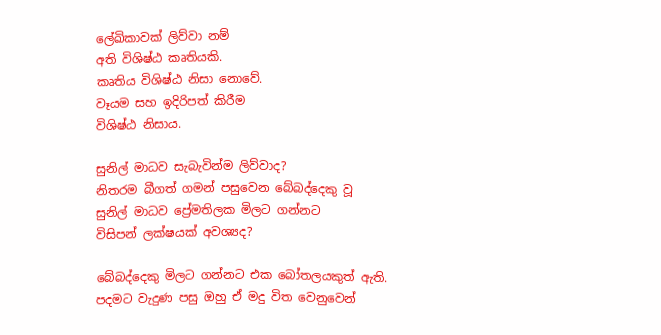ලේඛිකාවක් ලිව්වා නම්
අති විශිෂ්ඨ කෘතියකි.
කෘතිය විශිෂ්ඨ නිසා නොවේ.
වෑයම සහ ඉදිරිපත් කිරීම
විශිෂ්ඨ නිසාය.

සුනිල් මාධව සැබැවින්ම ලිව්වාද?
නිතරම බීගත් ගමන් පසුවෙන බේබද්දෙකු වූ
සුනිල් මාධව ප්‍රේමතිලක මිලට ගන්නට
විසිපන් ලක්ෂයක් අවශ්‍යද?

බේබද්දෙකු මිලට ගන්නට එක බෝතලයකුත් ඇති.
පදමට වැදුණ පසු ඔහු ඒ මදු විත වෙනුවෙන්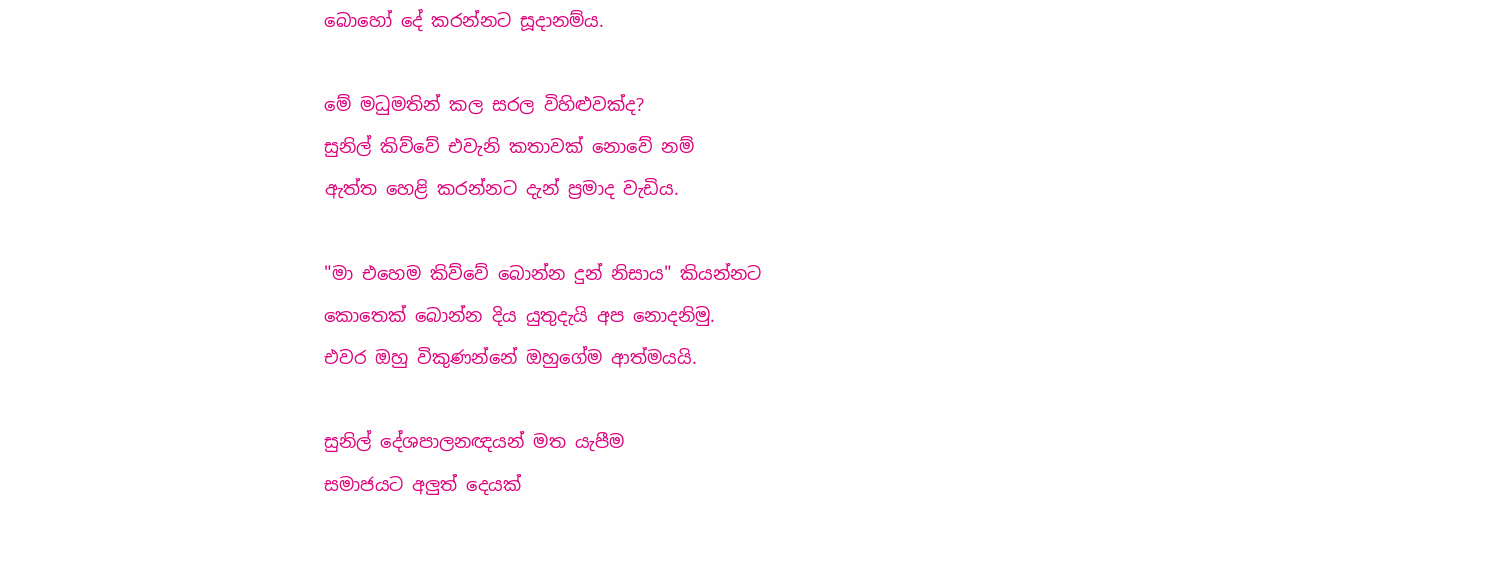බොහෝ දේ කරන්නට සූදානම්ය.

මේ මධුමතින් කල සරල විහිළුවක්ද?
සුනිල් කිව්වේ එවැනි කතාවක් නොවේ නම්
ඇත්ත හෙළි කරන්නට දැන් ප්‍රමාද වැඩිය.

"මා එහෙම කිව්වේ බොන්න දුන් නිසාය" කියන්නට
කොතෙක් බොන්න දිය යුතුදැයි අප නොදනිමු.
එවර ඔහු විකුණන්නේ ඔහුගේම ආත්මයයි.

සුනිල් දේශපාලනඥයන් මත යැපීම
සමාජයට අලුත් දෙයක්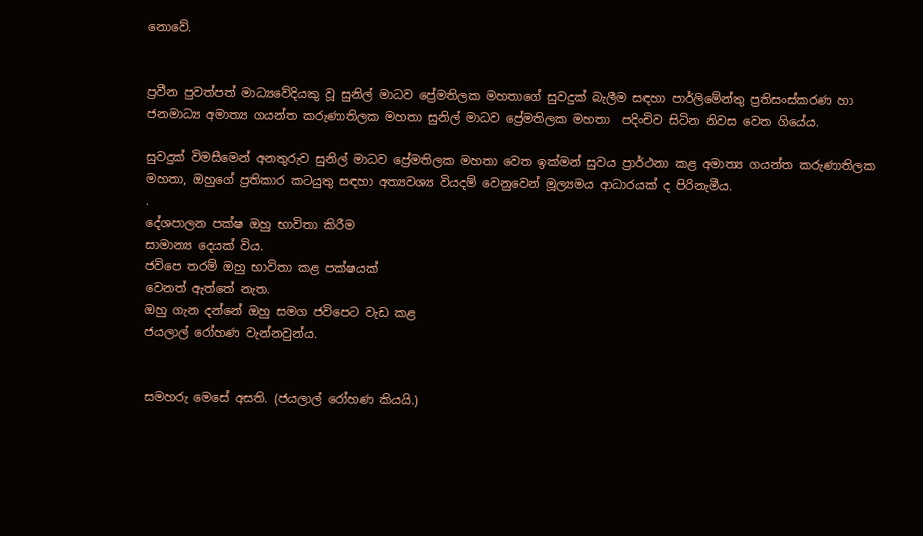නොවේ.


ප්‍රවීන පුවත්පත් මාධ්‍යවේදියකු වූ සුනිල් මාධව ප්‍රේමතිලක මහතාගේ සුවදුක් බැලීම සඳහා පාර්ලිමේන්තු ප්‍රතිසංස්කරණ හා ජනමාධ්‍ය අමාත්‍ය ගයන්ත කරුණාතිලක මහතා සුනිල් මාධව ප්‍රේමතිලක මහතා  පදිංචිව සිටින නිවස වෙත ගියේය.

සුවදුක් විමසීමෙන් අනතුරුව සුනිල් මාධව ප්‍රේමතිලක මහතා වෙත ඉක්මන් සුවය ප්‍රාර්ථනා කළ අමාත්‍ය ගයන්ත කරුණාතිලක මහතා, ඔහුගේ ප්‍රතිකාර කටයුතු සඳහා අත්‍යවශ්‍ය වියදම් වෙනුවෙන් මූල්‍යමය ආධාරයක් ද පිරිනැමීය.
.
දේශපාලන පක්ෂ ඔහු භාවිතා කිරීම
සාමාන්‍ය දෙයක් විය.
ජවිපෙ තරම් ඔහු භාවිතා කළ පක්ෂයක්
වෙනත් ඇත්තේ නැත.
ඔහු ගැන දන්නේ ඔහු සමග ජවිපෙට වැඩ කළ
ජයලාල් රෝහණ වැන්නවුන්ය.


සමහරු මෙසේ අසති. (ජයලාල් රෝහණ කියයි.)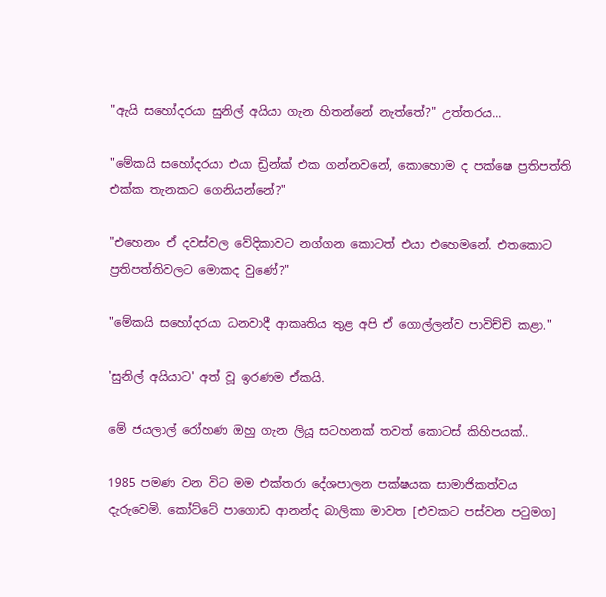"ඇයි සහෝදරයා සුනිල් අයියා ගැන හිතන්නේ නැත්තේ?" උත්තරය...

"මේකයි සහෝදරයා එයා ඩ්‍රින්ක් එක ගන්නවනේ, කොහොම ද පක්ෂෙ ප්‍රතිපත්ති එක්ක තැනකට ගෙනියන්නේ?"

"එහෙනං ඒ දවස්වල වේදිකාවට නග්ගන කොටත් එයා එහෙමනේ. එතකොට ප්‍රතිපත්තිවලට මොකද වුණේ?"

"මේකයි සහෝදරයා ධනවාදී ආකෘතිය තුළ අපි ඒ ගොල්ලන්ව පාවිච්චි කළා."

'සුනිල් අයියාට' අත් වූ ඉරණම ඒකයි.

මේ ජයලාල් රෝහණ ඔහු ගැන ලියූ සටහනක් තවත් කොටස් කිහිපයක්..

1985 පමණ වන විට මම එක්තරා දේශපාලන පක්ෂයක සාමාජිකත්වය දැරුවෙමි. කෝට්ටේ පාගොඩ ආනන්ද බාලිකා මාවත [එවකට පස්වන පටුමග]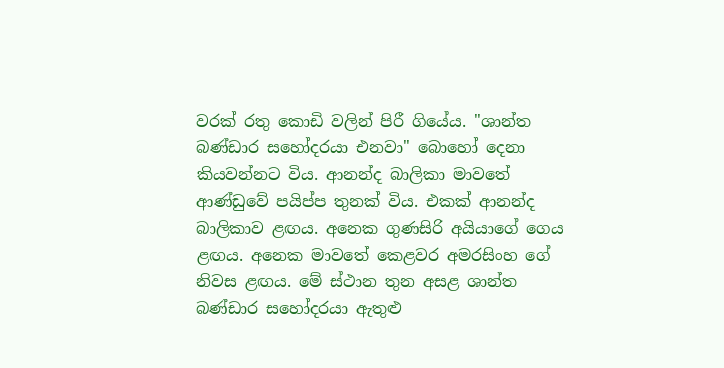වරක් රතු කොඩි වලින් ‍පිරී ගියේය. "ශාන්ත බණ්ඩාර ස‍හෝදරයා එනවා" බොහෝ දෙනා කියවන්නට විය. ආනන්ද බාලිකා මා‍වතේ ආණ්ඩුවේ පයිප්ප තුනක් විය. එකක් ආනන්ද බාලිකාව ළඟය. අනෙක ගුණසිරි අයියාගේ ගෙය ළඟය. අනෙක මාවතේ කෙළවර අමරසිංහ ගේ නිවස ළඟය. මේ ස්ථාන තුන අසළ ශාන්ත බණ්ඩාර සහෝදරයා ඇතුළු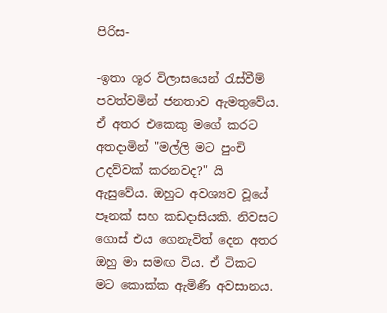පිරිස-

-ඉතා ශූර විලාසයෙන් රැස්වීම් පවත්වමින් ජනතාව ඇමතුවේය. ඒ අතර එකෙකු මගේ කරට අතදාමින් "මල්ලි මට පුංචි උදව්වක් කරනවද?" යි ඇසුවේය. ඔහුට අවශ්‍යව වූයේ පෑනක් සහ කඩදාසියකි. නිවසට ගොස් එය ගෙනැවිත් දෙන අතර ඔහු මා සමඟ විය. ඒ ටිකට මට කොක්ක ඇමිණී අවසානය.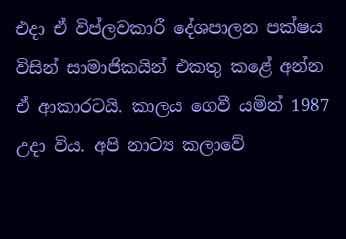එදා ඒ විප්ලවකාරී දේශපාලන පක්ෂය විසින් සාමාජිකයින් එකතු කළේ අන්න ඒ ආකාරටයි. කාලය ගෙවී යමින් 1987 උදා විය. අපි නාට්‍ය කලාවේ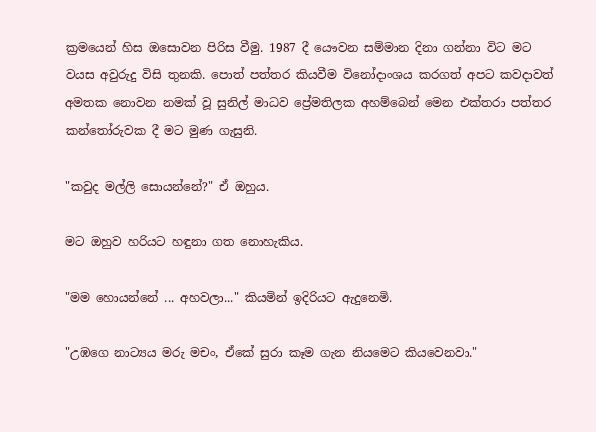ක්‍රමයෙන් හිස ඔසොවන පිරිස වීමු. 1987 දී යෞවන සම්මාන දිනා ගන්නා විට මට වයස අවුරුදු විසි තුනකි. පොත් පත්තර කියවීම විනෝදාංශය කරගත් අපට කවදාවත් අමතක නොවන නමක් වූ සුනිල් මාධව ප්‍රේමතිලක අහම්බෙන් මෙන එක්තරා පත්තර කන්තෝරුවක දී මට මුණ ගැසුනි.

"කවුද මල්ලි සොයන්නේ?" ඒ ඔහුය.

මට ඔහුව හරියට හඳුනා ගත නොහැකිය.

"මම හොයන්නේ ... අහවලා..." කියමින් ඉදිරියට ඇදුනෙමි.

"උඹගෙ නාට්‍යය මරු මචං, ඒකේ සුරා කෑම ගැන නියමෙට කියවෙනවා."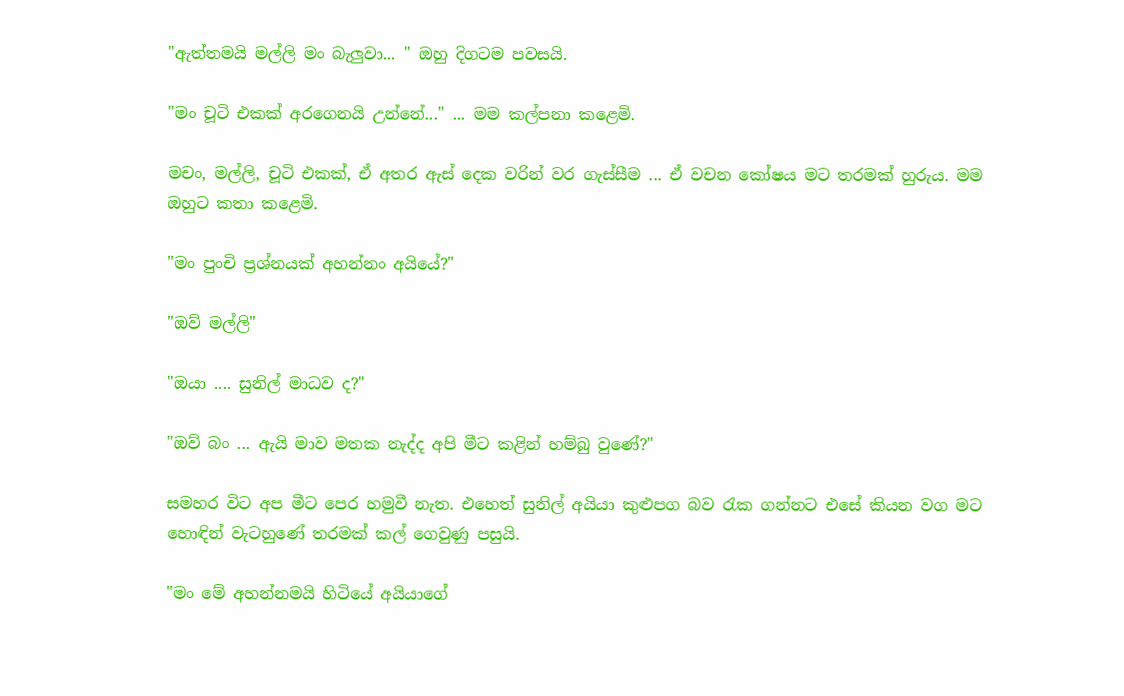"ඇත්තමයි මල්ලි මං බැලුවා... " ඔහු දිගටම පවසයි.

"මං චූටි එකක් අරගෙනයි උන්නේ..." ... මම කල්පනා කළෙමි‍.

මචං, මල්ලි, චූටි එකක්, ඒ අතර ඇස් දෙක වරින් වර ගැස්සීම ... ඒ වචන කෝෂය මට තරමක් හුරුය. මම ඔහුට කතා කළෙමි.

"මං පුංචි ප්‍රශ්නයක් අහන්නං අයියේ?"

"ඔව් මල්ලි"

"ඔයා .... සුනිල් මාධව ද?"

"ඔව් බං ... ඇයි මාව මතක නැද්ද අපි මීට කළින් හම්බු වුණේ?"

සමහර විට අප මීට පෙර හමුවී නැත. එහෙත් සුනිල් අයියා කුළුපග බව රැක ගන්නට එසේ කියන වග මට හොඳින් වැටහුණේ තරමක් කල් ගෙවුණු පසුයි.

"මං මේ අහන්නමයි හිටියේ අයියාගේ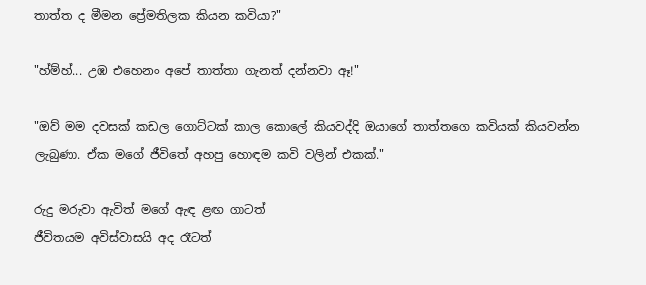තාත්ත ද මීමන ප්‍රේමතිලක කියන කවියා?"

"හ්ම්හ්... උඹ එහෙනං අපේ තාත්තා ගැනත් දන්නවා ඈ!"

"ඔව් මම දවසක් කඩල ගොට්ටක් කාල කොලේ කියවද්දි ඔයාගේ තාත්තගෙ කවියක් කියවන්න ලැබුණා. ඒක මගේ ජීවිතේ අහපු හොඳම කවි වලින් එකක්."

රුදු මරුවා ඇවිත් මගේ ඇඳ ළඟ ගාටත්
ජීවිතයම අවිස්වාසයි අද රෑටත්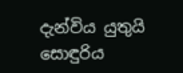දැන්විය යුතුයි සොඳුරිය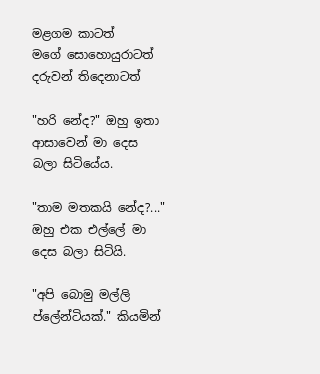මළගම කාටත්
මගේ සොහොයුරාටත් දරුවන් තිදෙනාටත්

"හරි‍ නේද?" ඔහු ඉතා ආසාවෙන් මා දෙස බලා සිටියේය.

"තාම මතකයි නේද?..." ඔහු එක එල්ලේ මා දෙස බලා සිටියි.

"අපි බොමු මල්ලි ප්ලේන්ටියක්." කියමින්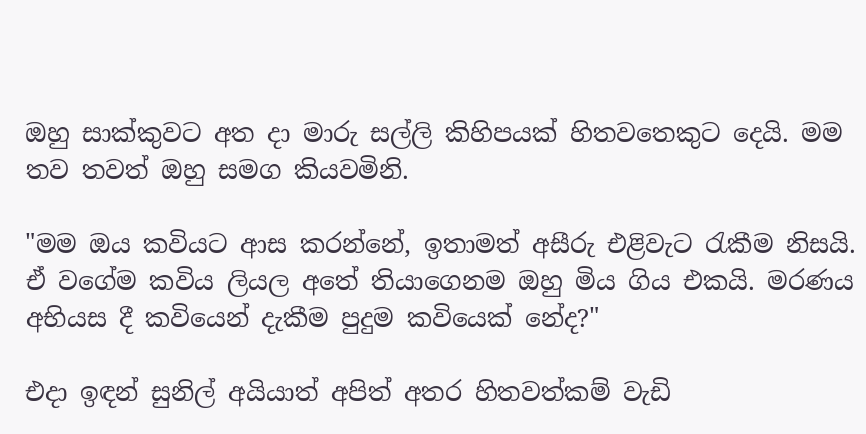ඔහු සාක්කුවට අත දා මාරු සල්ලි කිහිපයක් හිතවතෙකුට දෙයි. මම තව තවත් ඔහු සමග කියවමිනි.

"මම ඔය කවියට ආස කරන්නේ, ඉතාමත් අසීරු එළිවැට රැකීම නිසයි. ඒ වගේම කවිය ලියල අතේ තියාගෙනම ඔහු මිය ගිය එකයි. මරණය අභියස දී කවියෙන් දැකීම පුදුම කවියෙක් නේද?"

එදා ඉඳන් සුනිල් අයියාත් අපිත් අතර හිතවත්කම් වැඩි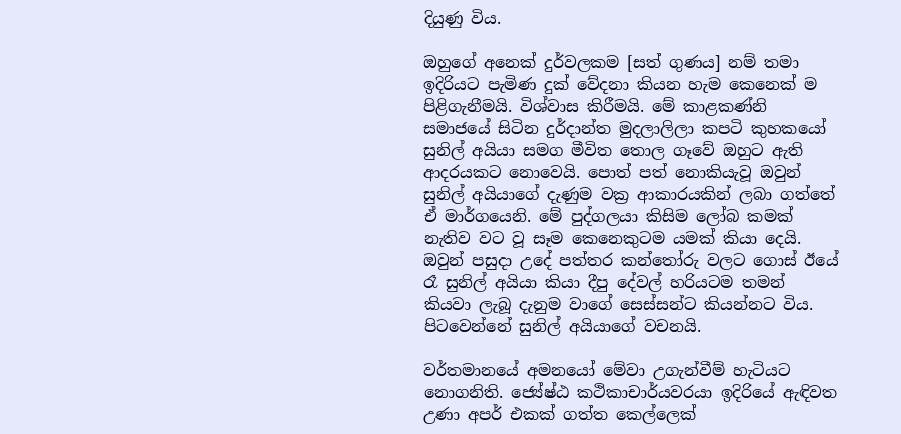දියුණු විය.

ඔහුගේ අනෙක් දුර්වලකම [සත් ගුණය] නම් තමා ඉදිරියට පැමිණ දුක් වේදනා කියන හැම කෙනෙක් ම පිළිගැනීමයි. විශ්වාස කිරීමයි. මේ කාළකණ්නි සමාජයේ සිටින දුර්දාන්ත මුදලාලිලා කපටි කුහකයෝ සුනිල් අයියා සමග මීවිත තොල ගෑවේ ඔහුට ඇති ආදරයකට නොවෙයි. පොත් පත් නොකියැවූ ඔවුන් සුනිල් අයියා‍ගේ දැණුම වක්‍ර ආකාරයකින් ලබා ගත්තේ ඒ මාර්ගයෙනි. මේ පුද්ගලයා කිසිම ලෝබ කමක් නැතිව වට වූ සෑම කෙනෙකුටම යමක් කියා දෙයි. ඔවුන් පසුදා උදේ පත්තර කන්තෝරු වලට ගොස් ඊයේ රෑ සුනිල් අයියා කියා දීපු දේවල් හරියටම තමන් කියවා ලැබූ දැනුම වාගේ සෙස්සන්ට කියන්නට විය. පිටවෙන්නේ සුනිල් අයියාගේ වචනයි.

වර්තමානයේ අමනයෝ මේවා උගැන්වීම් හැටියට නොගනිති. ජ්‍යේෂ්ඨ කථිකාචාර්යවරයා ඉදිරියේ ඇඳිවත උණා අපර් එකක් ගත්ත කෙල්ලෙක්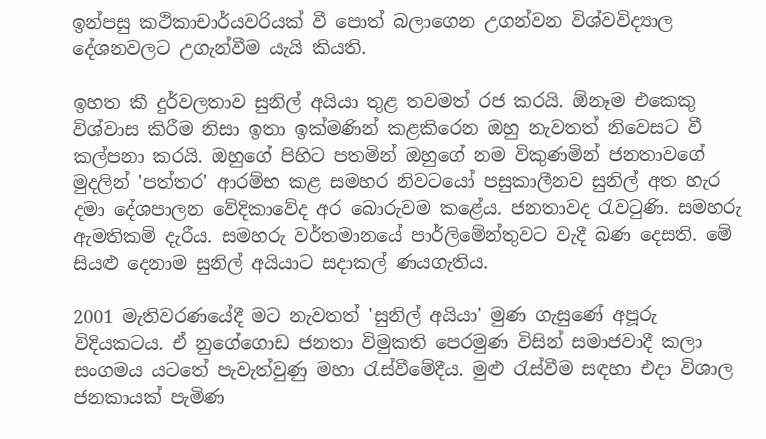ඉන්පසු කථිකාචාර්යවරියක් වී පොත් බලාගෙන උගන්වන විශ්වවිද්‍යාල දේශනවලට උගැන්වීම යැයි කියති.

ඉහත කී දුර්වලතාව සුනිල් අයියා තුළ තවමත් රජ කරයි. ඕනෑම එකෙකු විශ්වාස කිරීම නිසා ඉතා ඉක්මණින් කළකිරෙන ඔහු නැවතත් නිවෙසට වී කල්පනා කරයි. ඔහුගේ පිහිට පතමින් ඔහුගේ නම විකුණමින් ජනතාවගේ මුදලින් 'පත්තර' ආරම්භ කළ සමහර නිවටයෝ පසුකාලීනව සුනිල් අත හැර දමා දේශපාලන වේදිකාවේද අර බොරුවම කළේය. ජනතාවද රැවටුණි. සමහරු ඇමතිකම් දැරීය. සමහරු වර්තමානයේ පාර්ලිමේන්තුවට වැදී බණ දෙසති. මේ සියළු දෙනාම සුනිල් අයියාට සදාකල් ණයගැතිය.

2001 මැතිවරණයේදී මට නැවතත් 'සුනිල් අයියා' මුණ ගැසුණේ අපූරු විදියකටය. ඒ නුගේගොඩ ජනතා විමුකති පෙරමුණ විසින් සමාජවාදී කලා සංගමය යටතේ පැවැත්වුණු මහා රැස්වීමේදීය. මුළු රැස්වීම සඳහා එදා විශාල ජනකායක් පැමිණ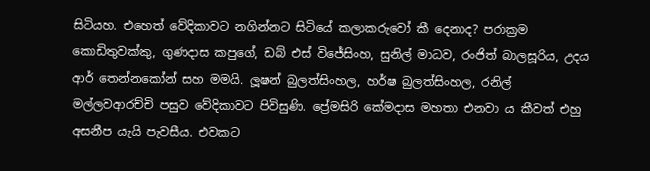සිටියහ. එහෙත් වේදිකාවට නගින්නට සිටියේ කලාකරුවෝ කී දෙනාද? පරාක්‍රම කොඩිතුවක්කු, ගුණදාස කපුගේ, ඩබ් එස් විජේසිංහ, සුනිල් මාධව, රංජිත් බාලසූරිය, උදය ආර් තෙන්නකෝන් සහ මමයි. ලූෂන් බුලත්සිංහල, හර්ෂ බුලත්සිංහල, රනිල් මල්ලවආරච්චි පසුව වේදිකාවට පිවිසුණි. ප්‍රේමසිරි කේමදාස මහතා එනවා ය කීවත් එහු අසනීප යැයි පැවසීය. එවකට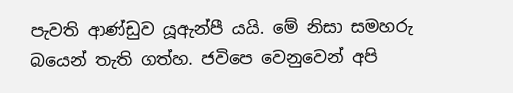පැවති ආණ්ඩුව යූඇන්පී යයි. මේ නිසා සමහරු බයෙන් තැති ගත්හ. ජවිපෙ වෙනුවෙන් අපි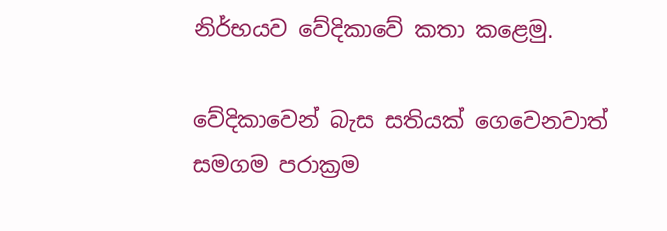නිර්භයව වේදිකාවේ කතා කළෙමු.

වේදිකාවෙන් බැස සතියක් ගෙවෙනවාත් සමගම පරාක්‍රම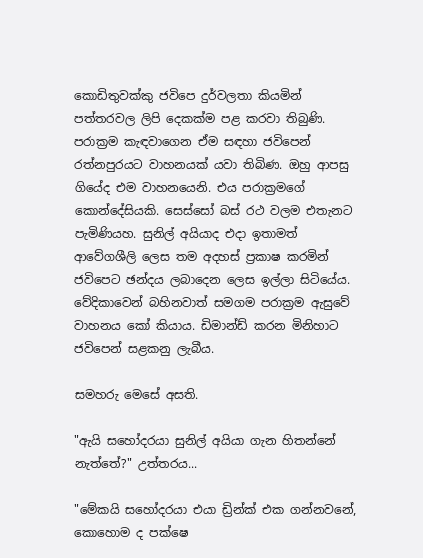කොඩිතුවක්කු ජවිපෙ දුර්වලතා කියමින් පත්තරවල ලිපි දෙකක්ම පළ කරවා තිබුණි. පරාක්‍රම කැඳවාගෙන ඒම සඳහා ජවිපෙන් රත්නපුරයට වාහනයක් යවා තිබිණ. ඔහු ආපසු ගියේද එම වාහනයෙනි. එය පරාක්‍රමගේ කොන්දේසියකි. සෙස්සෝ බස් රථ වලම එතැනට පැමිණියහ. සුනිල් අයියාද එදා ඉතාමත් ආවේගශීලි ලෙස තම අදහස් ප්‍රකාෂ කරමින් ජවිපෙට ඡන්දය ලබාදෙන ලෙස ඉල්ලා සිටියේය. වේදිකාවෙන් බහිනවාත් සමගම පරාක්‍රම ඇසුවේ වාහනය කෝ කියාය. ඩිමාන්ඩ් කරන මිනිහාට ජවිපෙන් සළකනු ලැබීය.

සමහරු මෙසේ අසති.

"ඇයි සහෝදරයා සුනිල් අයියා ගැන හිතන්නේ නැත්තේ?" උත්තරය...

"මේකයි සහෝදරයා එයා ඩ්‍රින්ක් එක ගන්නවනේ, කොහොම ද පක්ෂෙ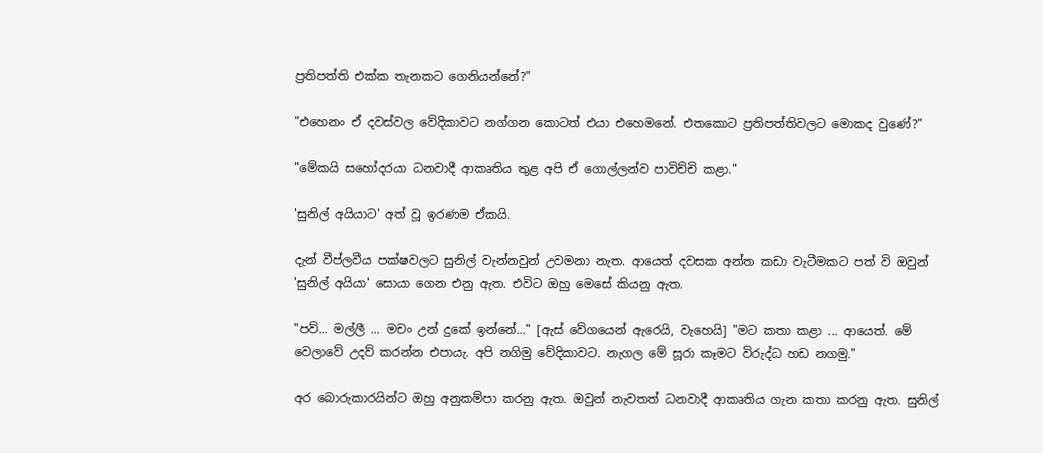ප්‍රතිපත්ති එක්ක තැනකට ගෙනියන්නේ?"

"එහෙනං ඒ දවස්වල වේදිකාවට නග්ගන කොටත් එයා එහෙමනේ. එතකොට ප්‍රතිපත්තිවලට මොකද වුණේ?"

"මේකයි සහෝදරයා ධනවාදී ආකෘතිය තුළ අපි ඒ ගොල්ලන්ව පාවිච්චි කළා."

'සුනිල් අයියාට' අත් වූ ඉරණම ඒකයි.

දැන් වීප්ලවීය පක්ෂවලට සුනිල් වැන්නවුන් උවමනා නැත. ආයෙත් දවසක අන්ත කඩා වැටීමකට පත් වි ඔවුන් 'සුනිල් අයියා' සොයා ගෙන එනු ඇත. එවිට ඔහු මෙසේ කියනු ඇත.

"පව්... මල්ලී ... මචං උන්‍ දුකේ ඉන්නේ..." [ඇස් වේගයෙන් ඇරෙයි, වැහෙයි] "මට කතා කළා ... ආයෙත්. මේ වෙලාවේ උදව් කරන්න එපායැ. අපි නගිමු වේදිකාවට. නැගල මේ සූරා කෑමට විරුද්ධ හඩ නගමු."

අර බොරුකාරයින්ට ඔහු අනුකම්පා කරනු ඇත. ඔවුන් නැවතත් ධනවාදී ආකෘතිය ගැන කතා කරනු ඇත. සුනිල්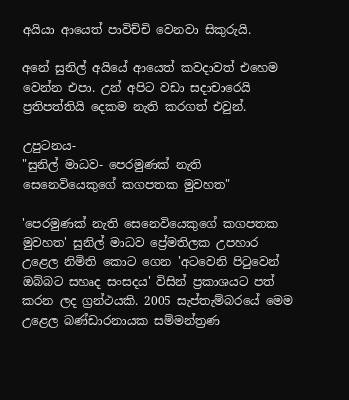අයියා ආයෙත් පාවිච්චි වෙනවා සිකුරුයි.

අනේ සුනිල් අයියේ ආයෙත් කවදාවත් එහෙම වෙන්න එපා. උන් අපිට වඩා සදාචාරෙයි ප්‍රතිපත්තියි දෙකම නැති කරගත් එවුන්.

උපුටනය-
"සුනිල් මාධව- පෙරමුණක් නැති සෙනෙවියෙකුගේ කගපතක මුවහත"

'පෙරමුණක් නැති සෙනෙවියෙකුගේ කගපතක මුවහත' සුනිල් මාධව ප්‍රේමතිලක උපහාර උළෙල නිමිති කොට ගෙන 'අටවෙනි පිටුවෙන් ඔබ්බට සහෘද සංසදය' විසින් ප්‍රකාශයට පත් කරන ලද ග්‍රන්ථයකි. 2005 සැප්තැම්බරයේ මෙම උළෙල බණ්ඩාරනායක සම්මන්ත්‍රණ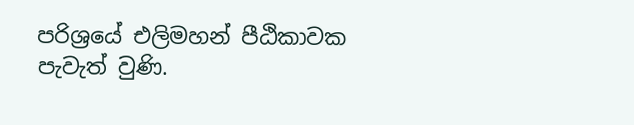පරිශ්‍රයේ එලිමහන් ‍පීඨිකාවක පැවැත් වුණි.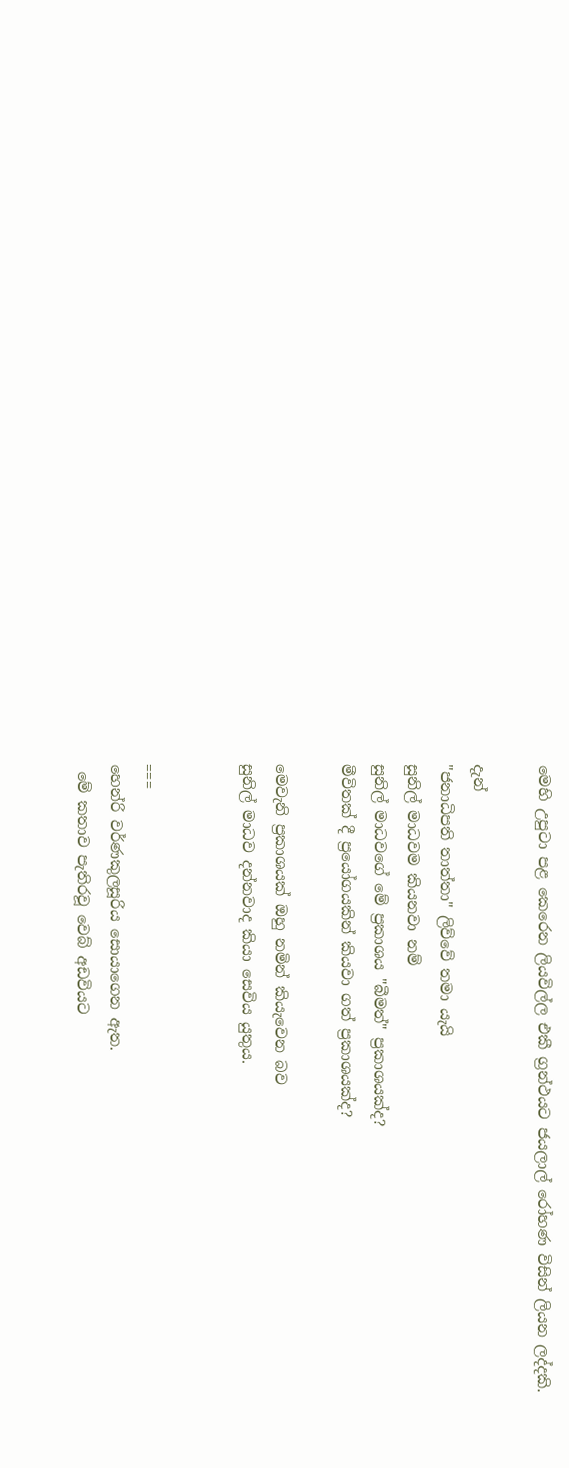මෙහි උපුටා පළ කෙරෙන ලියවිල්ල එකී ග්‍රන්ථයට ජයලාල් රෝහණ විසින් ලියන ලද්දකි.

දැන්
"ජනාධිපති තාත්තා" ලිව්වේ තමා යැයි
සුනිල් මාධවම කියනවා නම්
සුනිල් මාධවගේ මේ ප්‍රකාශය "බීමත්" ප්‍රකාශයක්ද?
මීවිතක් දී ප්‍රයෝගයකින් කියවා ගත් ප්‍රකාශයක්ද?

මෙවැනි ප්‍රකාශයක් ඔහු නමින් කියැවෙන බව
සුනිල් මාධව දන්නවාද කියා සෙවිය යුතුය.


===
හෙන්රි වර්ණකුලසූරිය සොයාගෙන ඇත.
 මේ කතාව පැතිරවූ වෙබ් අඩවියට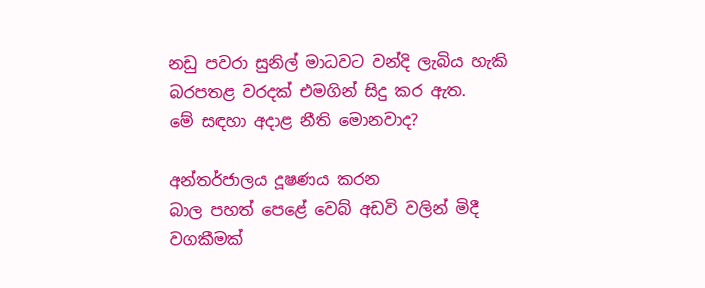නඩු පවරා සුනිල් මාධවට වන්දි ලැබිය හැකි
බරපතළ වරදක් එමගින් සිදු කර ඇත.
මේ සඳහා අදාළ නීති මොනවාද?

අන්තර්ජාලය දූෂණය කරන
බාල පහත් පෙළේ වෙබ් අඩවි වලින් මිදී
වගකීමක්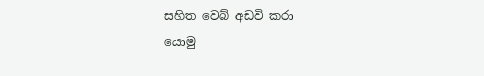සහිත වෙබ් අඩවි කරා
යොමු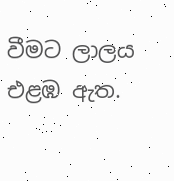වීමට ලාලය එළඹ ඇත.